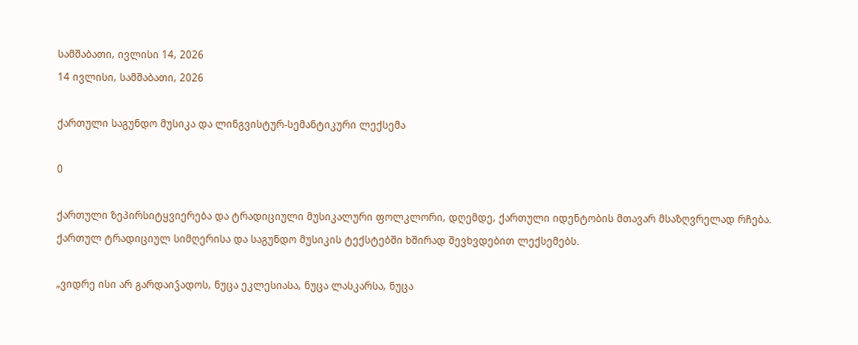სამშაბათი, ივლისი 14, 2026
14 ივლისი, სამშაბათი, 2026

ქართული საგუნდო მუსიკა და ლინგვისტურ-სემანტიკური ლექსემა

0

ქართული ზეპირსიტყვიერება და ტრადიციული მუსიკალური ფოლკლორი, დღემდე, ქართული იდენტობის მთავარ მსაზღვრელად რჩება. ქართულ ტრადიციულ სიმღერისა და საგუნდო მუსიკის ტექსტებში ხშირად შევხვდებით ლექსემებს.

„ვიდრე ისი არ გარდაიჴადოს, ნუცა ეკლესიასა, ნუცა ლასკარსა, ნუცა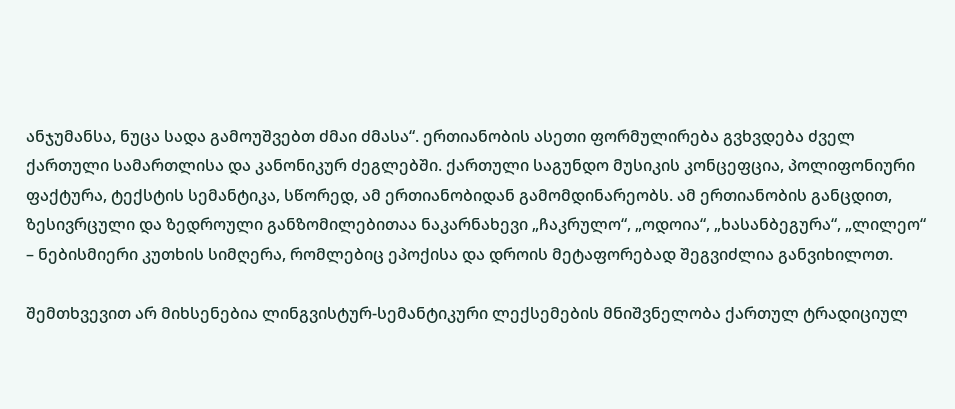ანჯუმანსა, ნუცა სადა გამოუშვებთ ძმაი ძმასა“. ერთიანობის ასეთი ფორმულირება გვხვდება ძველ ქართული სამართლისა და კანონიკურ ძეგლებში. ქართული საგუნდო მუსიკის კონცეფცია, პოლიფონიური ფაქტურა, ტექსტის სემანტიკა, სწორედ, ამ ერთიანობიდან გამომდინარეობს. ამ ერთიანობის განცდით, ზესივრცული და ზედროული განზომილებითაა ნაკარნახევი „ჩაკრულო“, „ოდოია“, „ხასანბეგურა“, „ლილეო“ – ნებისმიერი კუთხის სიმღერა, რომლებიც ეპოქისა და დროის მეტაფორებად შეგვიძლია განვიხილოთ.

შემთხვევით არ მიხსენებია ლინგვისტურ-სემანტიკური ლექსემების მნიშვნელობა ქართულ ტრადიციულ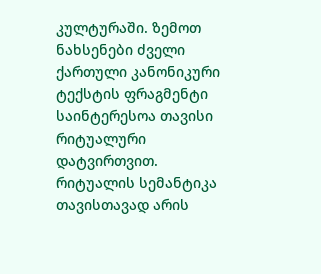კულტურაში. ზემოთ ნახსენები ძველი ქართული კანონიკური ტექსტის ფრაგმენტი საინტერესოა თავისი რიტუალური დატვირთვით. რიტუალის სემანტიკა თავისთავად არის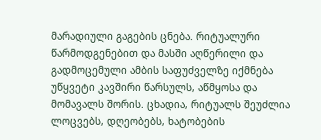მარადიული გაგების ცნება. რიტუალური წარმოდგენებით და მასში აღწერილი და გადმოცემული ამბის საფუძველზე იქმნება უწყვეტი კავშირი წარსულს, აწმყოსა და მომავალს შორის. ცხადია, რიტუალს შეუძლია ლოცვებს, დღეობებს, ხატობების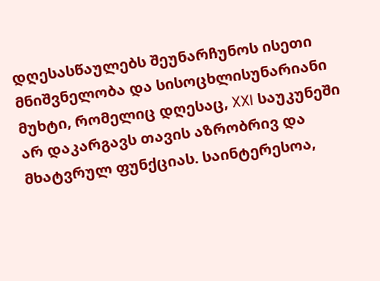დღესასწაულებს შეუნარჩუნოს ისეთი მნიშვნელობა და სისოცხლისუნარიანი მუხტი, რომელიც დღესაც, XXI საუკუნეში არ დაკარგავს თავის აზრობრივ და მხატვრულ ფუნქციას. საინტერესოა,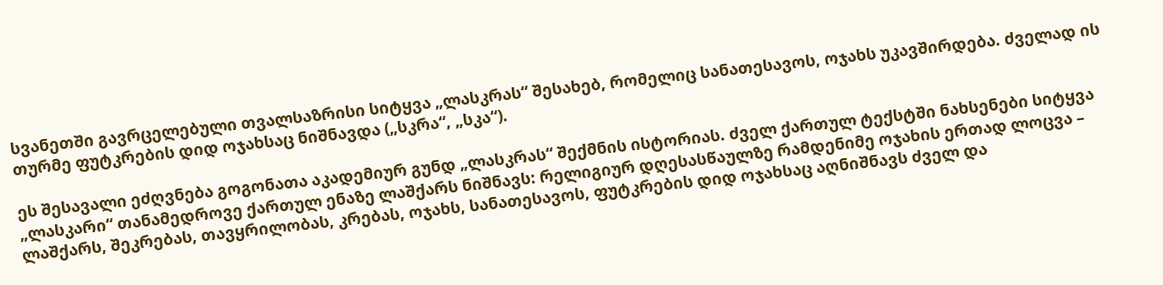სვანეთში გავრცელებული თვალსაზრისი სიტყვა „ლასკრას“ შესახებ, რომელიც სანათესავოს, ოჯახს უკავშირდება. ძველად ის თურმე ფუტკრების დიდ ოჯახსაც ნიშნავდა („სკრა“, „სკა“).

ეს შესავალი ეძღვნება გოგონათა აკადემიურ გუნდ „ლასკრას“ შექმნის ისტორიას. ძველ ქართულ ტექსტში ნახსენები სიტყვა „ლასკარი“ თანამედროვე ქართულ ენაზე ლაშქარს ნიშნავს: რელიგიურ დღესასწაულზე რამდენიმე ოჯახის ერთად ლოცვა – ლაშქარს, შეკრებას, თავყრილობას, კრებას, ოჯახს, სანათესავოს, ფუტკრების დიდ ოჯახსაც აღნიშნავს ძველ და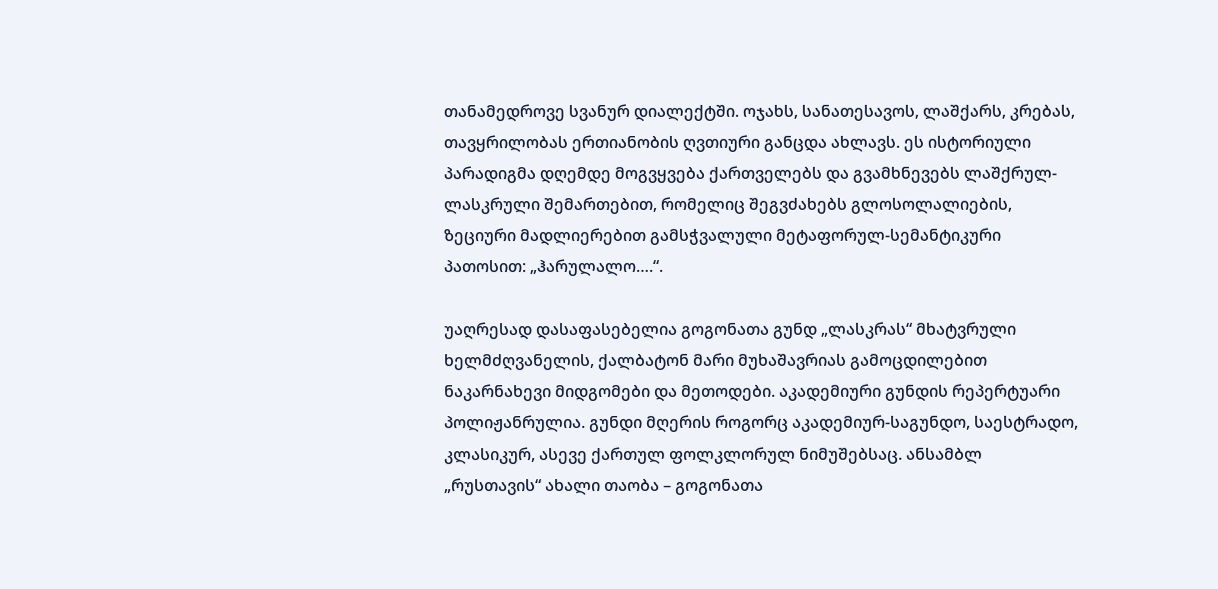თანამედროვე სვანურ დიალექტში. ოჯახს, სანათესავოს, ლაშქარს, კრებას, თავყრილობას ერთიანობის ღვთიური განცდა ახლავს. ეს ისტორიული პარადიგმა დღემდე მოგვყვება ქართველებს და გვამხნევებს ლაშქრულ-ლასკრული შემართებით, რომელიც შეგვძახებს გლოსოლალიების, ზეციური მადლიერებით გამსჭვალული მეტაფორულ-სემანტიკური პათოსით: „ჰარულალო….“.

უაღრესად დასაფასებელია გოგონათა გუნდ „ლასკრას“ მხატვრული ხელმძღვანელის, ქალბატონ მარი მუხაშავრიას გამოცდილებით ნაკარნახევი მიდგომები და მეთოდები. აკადემიური გუნდის რეპერტუარი პოლიჟანრულია. გუნდი მღერის როგორც აკადემიურ-საგუნდო, საესტრადო, კლასიკურ, ასევე ქართულ ფოლკლორულ ნიმუშებსაც. ანსამბლ „რუსთავის“ ახალი თაობა – გოგონათა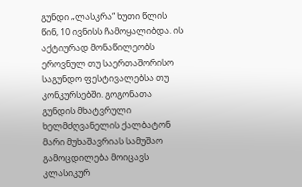გუნდი „ლასკრა“ ხუთი წლის წინ, 10 ივნისს ჩამოყალიბდა. ის აქტიურად მონაწილეობს ეროვნულ თუ საერთაშორისო საგუნდო ფესტივალებსა თუ კონკურსებში. გოგონათა გუნდის მხატვრული ხელმძღვანელის ქალბატონ მარი მუხაშავრიას სამუშაო გამოცდილება მოიცავს კლასიკურ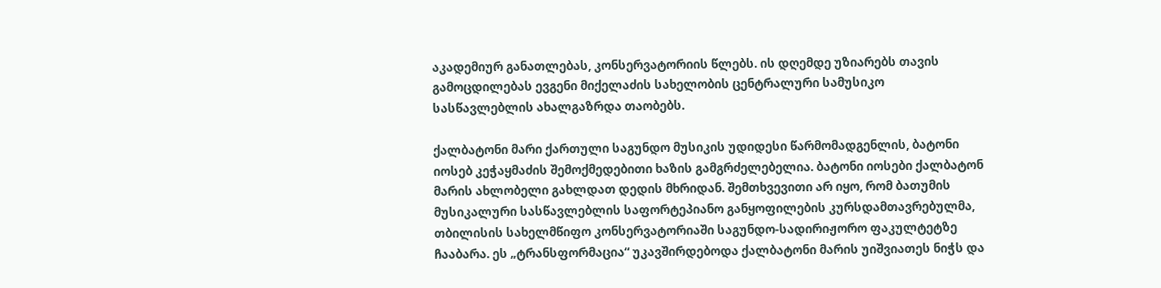აკადემიურ განათლებას, კონსერვატორიის წლებს. ის დღემდე უზიარებს თავის გამოცდილებას ევგენი მიქელაძის სახელობის ცენტრალური სამუსიკო სასწავლებლის ახალგაზრდა თაობებს.

ქალბატონი მარი ქართული საგუნდო მუსიკის უდიდესი წარმომადგენლის, ბატონი იოსებ კეჭაყმაძის შემოქმედებითი ხაზის გამგრძელებელია. ბატონი იოსები ქალბატონ მარის ახლობელი გახლდათ დედის მხრიდან. შემთხვევითი არ იყო, რომ ბათუმის მუსიკალური სასწავლებლის საფორტეპიანო განყოფილების კურსდამთავრებულმა, თბილისის სახელმწიფო კონსერვატორიაში საგუნდო-სადირიჟორო ფაკულტეტზე ჩააბარა. ეს „ტრანსფორმაცია“ უკავშირდებოდა ქალბატონი მარის უიშვიათეს ნიჭს და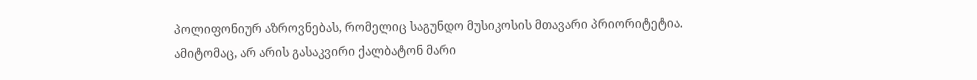პოლიფონიურ აზროვნებას, რომელიც საგუნდო მუსიკოსის მთავარი პრიორიტეტია. ამიტომაც, არ არის გასაკვირი ქალბატონ მარი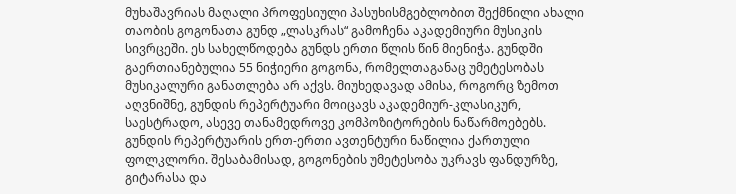მუხაშავრიას მაღალი პროფესიული პასუხისმგებლობით შექმნილი ახალი თაობის გოგონათა გუნდ „ლასკრას“ გამოჩენა აკადემიური მუსიკის სივრცეში. ეს სახელწოდება გუნდს ერთი წლის წინ მიენიჭა. გუნდში გაერთიანებულია 55 ნიჭიერი გოგონა, რომელთაგანაც უმეტესობას მუსიკალური განათლება არ აქვს. მიუხედავად ამისა, როგორც ზემოთ აღვნიშნე, გუნდის რეპერტუარი მოიცავს აკადემიურ-კლასიკურ, საესტრადო, ასევე თანამედროვე კომპოზიტორების ნაწარმოებებს. გუნდის რეპერტუარის ერთ-ერთი ავთენტური ნაწილია ქართული ფოლკლორი. შესაბამისად, გოგონების უმეტესობა უკრავს ფანდურზე, გიტარასა და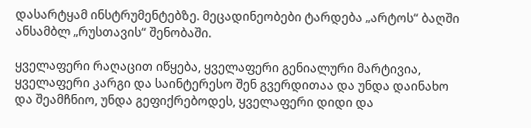დასარტყამ ინსტრუმენტებზე. მეცადინეობები ტარდება „არტოს“ ბაღში ანსამბლ „რუსთავის“ შენობაში.

ყველაფერი რაღაცით იწყება, ყველაფერი გენიალური მარტივია, ყველაფერი კარგი და საინტერესო შენ გვერდითაა და უნდა დაინახო და შეამჩნიო, უნდა გეფიქრებოდეს, ყველაფერი დიდი და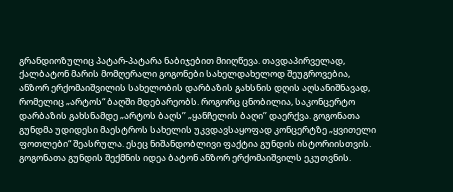გრანდიოზულიც პატარ-პატარა ნაბიჯებით მიიღწევა. თავდაპირველად, ქალბატონ მარის მომღერალი გოგონები სახელდახელოდ შეუგროვებია, ანზორ ერქომაიშვილის სახელობის დარბაზის გახსნის დღის აღსანიშნავად, რომელიც „არტოს“ ბაღში მდებარეობს. როგორც ცნობილია, საკონცერტო დარბაზის გახსნამდე „არტოს ბაღს’’ „ყანჩელის ბაღი’’ დაერქვა. გოგონათა გუნდმა უდიდესი მაესტროს სახელის უკვდავსაყოფად კონცერტზე „ყვითელი ფოთლები“ შეასრულა. ესეც ნიშანდობლივი ფაქტია გუნდის ისტორიისთვის. გოგონათა გუნდის შექმნის იდეა ბატონ ანზორ ერქომაიშვილს ეკუთვნის.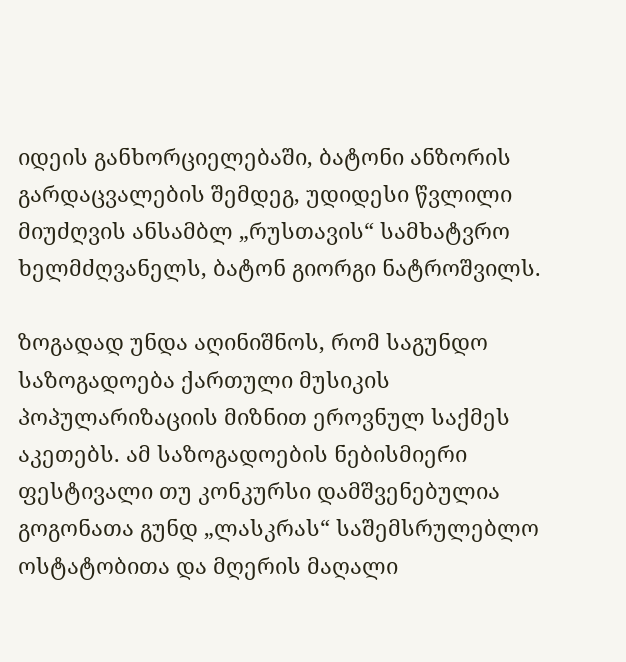იდეის განხორციელებაში, ბატონი ანზორის გარდაცვალების შემდეგ, უდიდესი წვლილი მიუძღვის ანსამბლ „რუსთავის“ სამხატვრო ხელმძღვანელს, ბატონ გიორგი ნატროშვილს.

ზოგადად უნდა აღინიშნოს, რომ საგუნდო საზოგადოება ქართული მუსიკის პოპულარიზაციის მიზნით ეროვნულ საქმეს აკეთებს. ამ საზოგადოების ნებისმიერი ფესტივალი თუ კონკურსი დამშვენებულია გოგონათა გუნდ „ლასკრას“ საშემსრულებლო ოსტატობითა და მღერის მაღალი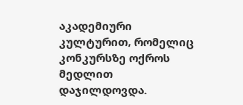აკადემიური კულტურით, რომელიც კონკურსზე ოქროს მედლით დაჯილდოვდა.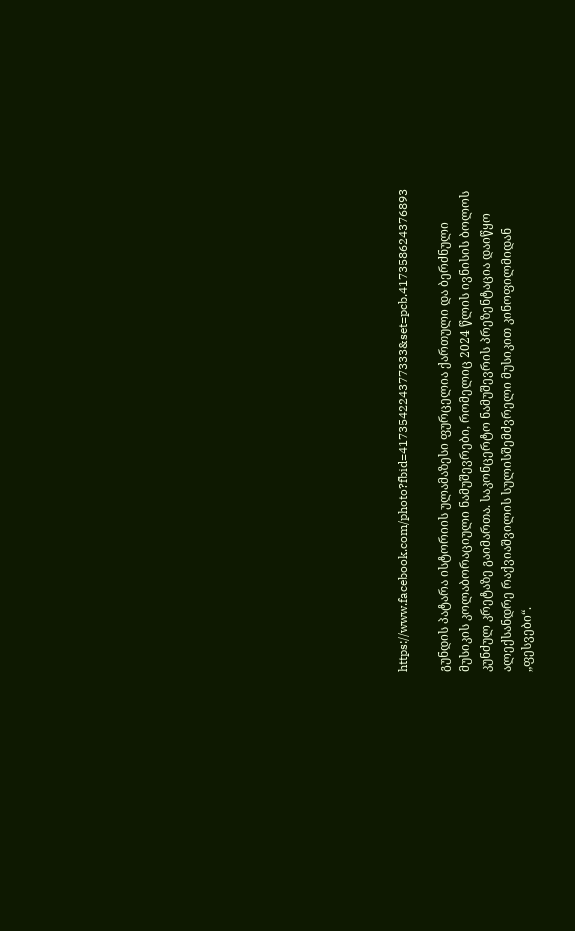https://www.facebook.com/photo?fbid=417354224377333&set=pcb.417358624376893

გუნდის პატარა ისტორიის ულამაზესი ფურცელია ქართული და ბერძნული მუსიკის კოლაბორაციული ნამუშევრები, რომელიც 2024 წლის ივნისის ბოლოს კუნძულ კრეტაზე გაიმართა. საკონცერტო ნამუშევრის პრეზენტაცია დაიწყო ალექსანდრე რაქვიაშვილის სულისშემძვრელი მუსიკით კინოფილმიდან „ფესვები“.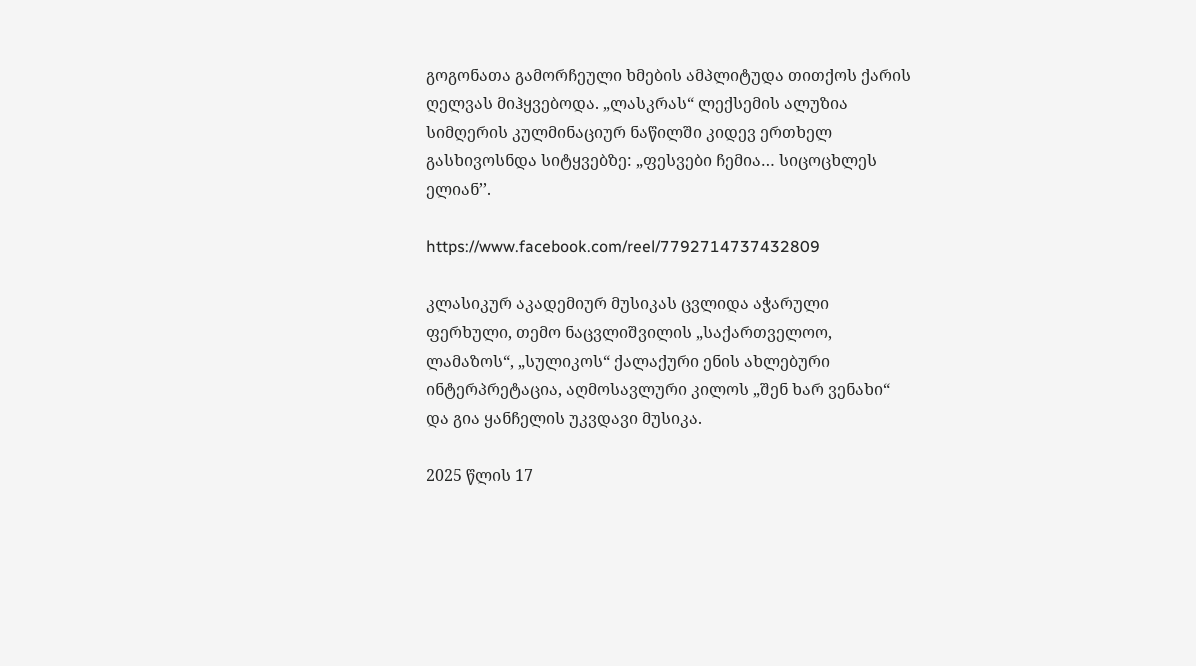გოგონათა გამორჩეული ხმების ამპლიტუდა თითქოს ქარის ღელვას მიჰყვებოდა. „ლასკრას“ ლექსემის ალუზია სიმღერის კულმინაციურ ნაწილში კიდევ ერთხელ გასხივოსნდა სიტყვებზე: „ფესვები ჩემია… სიცოცხლეს ელიან’’.

https://www.facebook.com/reel/7792714737432809

კლასიკურ აკადემიურ მუსიკას ცვლიდა აჭარული ფერხული, თემო ნაცვლიშვილის „საქართველოო, ლამაზოს“, „სულიკოს“ ქალაქური ენის ახლებური ინტერპრეტაცია, აღმოსავლური კილოს „შენ ხარ ვენახი“ და გია ყანჩელის უკვდავი მუსიკა.

2025 წლის 17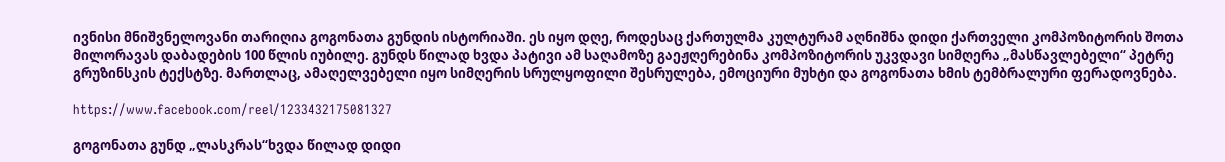ივნისი მნიშვნელოვანი თარიღია გოგონათა გუნდის ისტორიაში. ეს იყო დღე, როდესაც ქართულმა კულტურამ აღნიშნა დიდი ქართველი კომპოზიტორის შოთა მილორავას დაბადების 100 წლის იუბილე. გუნდს წილად ხვდა პატივი ამ საღამოზე გაეჟღერებინა კომპოზიტორის უკვდავი სიმღერა „მასწავლებელი“ პეტრე გრუზინსკის ტექსტზე. მართლაც, ამაღელვებელი იყო სიმღერის სრულყოფილი შესრულება, ემოციური მუხტი და გოგონათა ხმის ტემბრალური ფერადოვნება.

https://www.facebook.com/reel/1233432175081327

გოგონათა გუნდ „ლასკრას“ხვდა წილად დიდი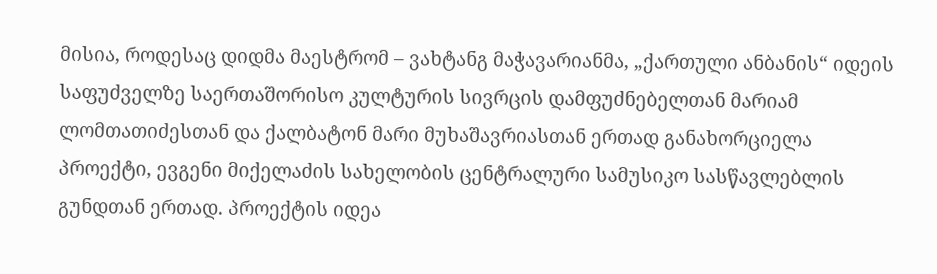მისია, როდესაც დიდმა მაესტრომ – ვახტანგ მაჭავარიანმა, „ქართული ანბანის“ იდეის საფუძველზე საერთაშორისო კულტურის სივრცის დამფუძნებელთან მარიამ ლომთათიძესთან და ქალბატონ მარი მუხაშავრიასთან ერთად განახორციელა პროექტი, ევგენი მიქელაძის სახელობის ცენტრალური სამუსიკო სასწავლებლის გუნდთან ერთად. პროექტის იდეა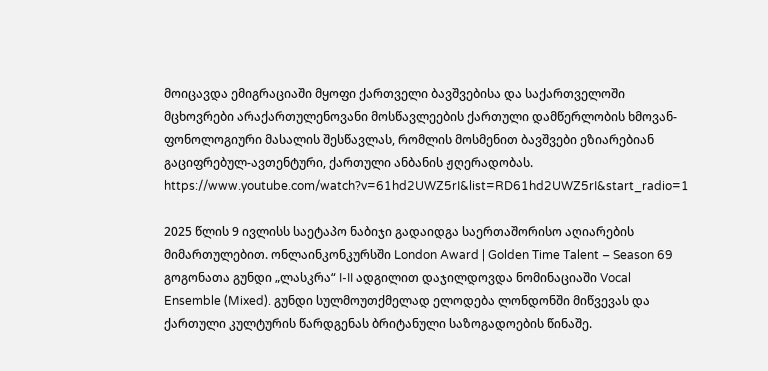მოიცავდა ემიგრაციაში მყოფი ქართველი ბავშვებისა და საქართველოში მცხოვრები არაქართულენოვანი მოსწავლეების ქართული დამწერლობის ხმოვან-ფონოლოგიური მასალის შესწავლას, რომლის მოსმენით ბავშვები ეზიარებიან გაციფრებულ-ავთენტური, ქართული ანბანის ჟღერადობას. https://www.youtube.com/watch?v=61hd2UWZ5rI&list=RD61hd2UWZ5rI&start_radio=1

2025 წლის 9 ივლისს საეტაპო ნაბიჯი გადაიდგა საერთაშორისო აღიარების მიმართულებით. ონლაინკონკურსში London Award | Golden Time Talent – Season 69 გოგონათა გუნდი „ლასკრა“ I-II ადგილით დაჯილდოვდა ნომინაციაში Vocal Ensemble (Mixed). გუნდი სულმოუთქმელად ელოდება ლონდონში მიწვევას და ქართული კულტურის წარდგენას ბრიტანული საზოგადოების წინაშე.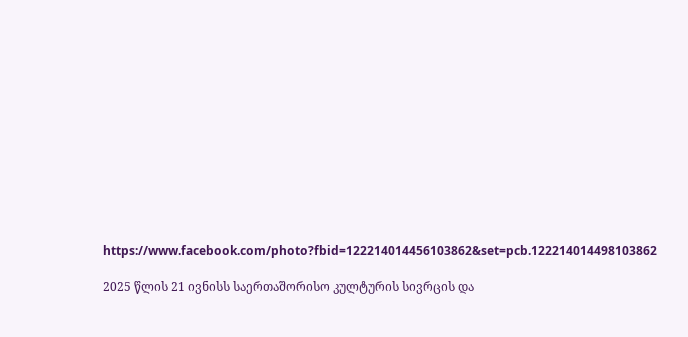https://www.facebook.com/photo?fbid=122214014456103862&set=pcb.122214014498103862

2025 წლის 21 ივნისს საერთაშორისო კულტურის სივრცის და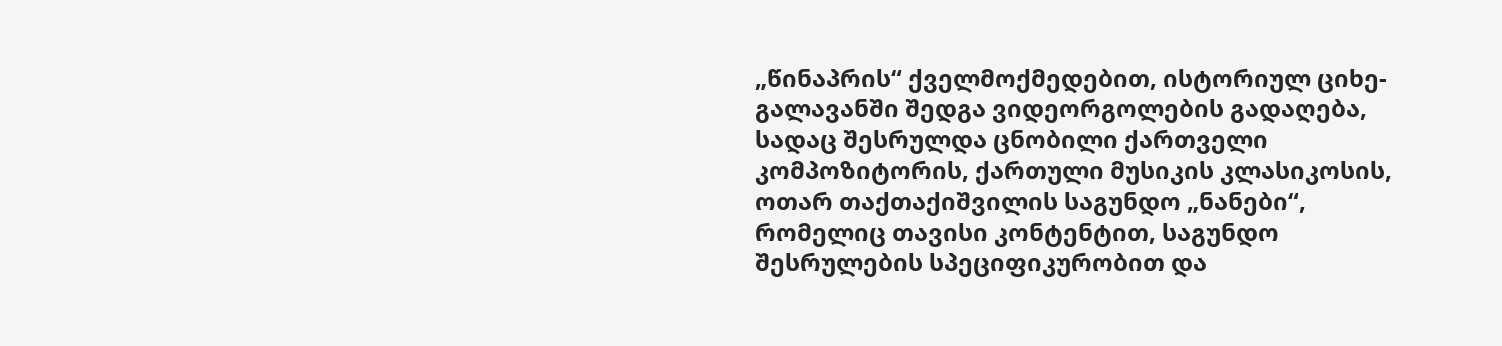„წინაპრის“ ქველმოქმედებით, ისტორიულ ციხე-გალავანში შედგა ვიდეორგოლების გადაღება, სადაც შესრულდა ცნობილი ქართველი კომპოზიტორის, ქართული მუსიკის კლასიკოსის, ოთარ თაქთაქიშვილის საგუნდო „ნანები“, რომელიც თავისი კონტენტით, საგუნდო შესრულების სპეციფიკურობით და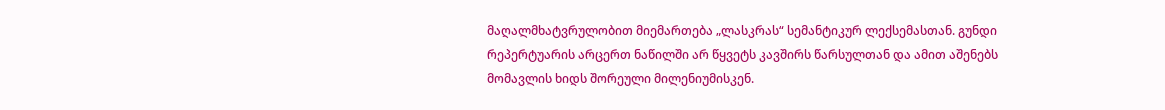მაღალმხატვრულობით მიემართება „ლასკრას“ სემანტიკურ ლექსემასთან. გუნდი რეპერტუარის არცერთ ნაწილში არ წყვეტს კავშირს წარსულთან და ამით აშენებს მომავლის ხიდს შორეული მილენიუმისკენ.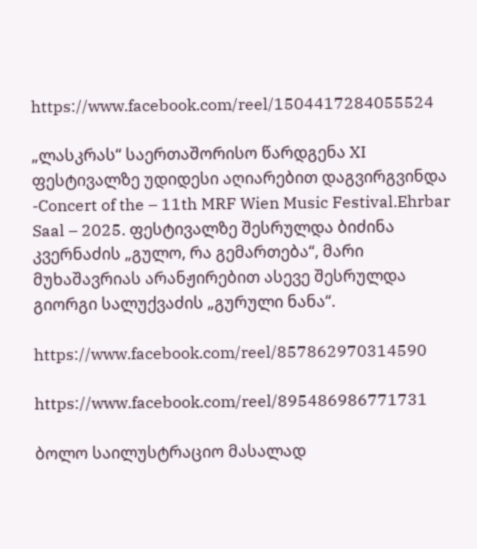https://www.facebook.com/reel/1504417284055524

„ლასკრას“ საერთაშორისო წარდგენა XI ფესტივალზე უდიდესი აღიარებით დაგვირგვინდა -Concert of the – 11th MRF Wien Music Festival.Ehrbar Saal – 2025. ფესტივალზე შესრულდა ბიძინა კვერნაძის „გულო, რა გემართება“, მარი მუხაშავრიას არანჟირებით ასევე შესრულდა გიორგი სალუქვაძის „გურული ნანა“.

https://www.facebook.com/reel/857862970314590

https://www.facebook.com/reel/895486986771731

ბოლო საილუსტრაციო მასალად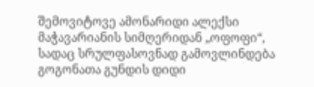შემოვიტოვე ამონარიდი ალექსი მაჭავარიანის სიმღერიდან „ოფოფი“, სადაც სრულფასოვნად გამოვლინდება გოგონათა გუნდის დიდი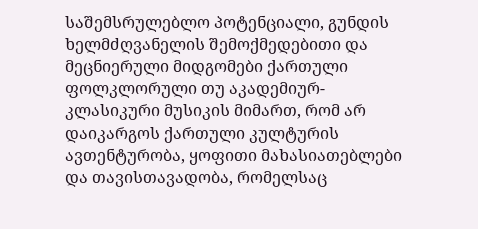საშემსრულებლო პოტენციალი, გუნდის ხელმძღვანელის შემოქმედებითი და მეცნიერული მიდგომები ქართული ფოლკლორული თუ აკადემიურ-კლასიკური მუსიკის მიმართ, რომ არ დაიკარგოს ქართული კულტურის ავთენტურობა, ყოფითი მახასიათებლები და თავისთავადობა, რომელსაც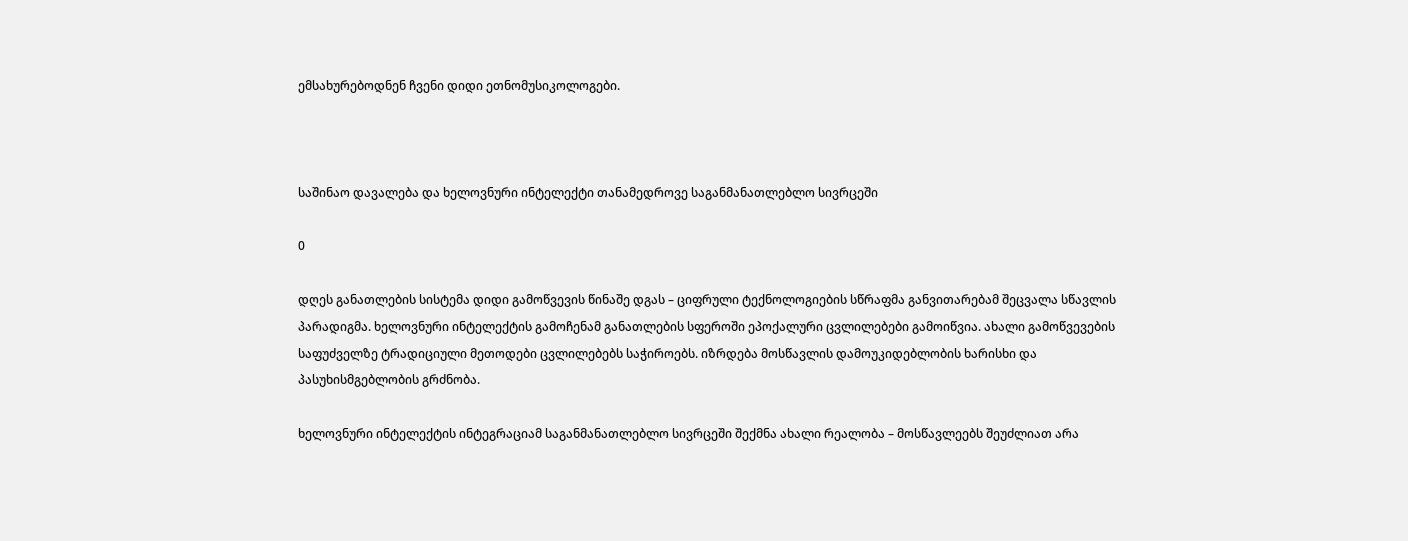ემსახურებოდნენ ჩვენი დიდი ეთნომუსიკოლოგები.



საშინაო დავალება და ხელოვნური ინტელექტი თანამედროვე საგანმანათლებლო სივრცეში

0

დღეს განათლების სისტემა დიდი გამოწვევის წინაშე დგას – ციფრული ტექნოლოგიების სწრაფმა განვითარებამ შეცვალა სწავლის პარადიგმა. ხელოვნური ინტელექტის გამოჩენამ განათლების სფეროში ეპოქალური ცვლილებები გამოიწვია. ახალი გამოწვევების საფუძველზე ტრადიციული მეთოდები ცვლილებებს საჭიროებს. იზრდება მოსწავლის დამოუკიდებლობის ხარისხი და პასუხისმგებლობის გრძნობა.

ხელოვნური ინტელექტის ინტეგრაციამ საგანმანათლებლო სივრცეში შექმნა ახალი რეალობა – მოსწავლეებს შეუძლიათ არა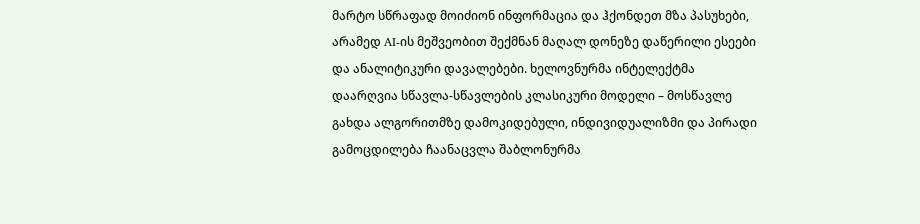მარტო სწრაფად მოიძიონ ინფორმაცია და ჰქონდეთ მზა პასუხები, არამედ AI-ის მეშვეობით შექმნან მაღალ დონეზე დაწერილი ესეები და ანალიტიკური დავალებები. ხელოვნურმა ინტელექტმა დაარღვია სწავლა-სწავლების კლასიკური მოდელი – მოსწავლე გახდა ალგორითმზე დამოკიდებული, ინდივიდუალიზმი და პირადი გამოცდილება ჩაანაცვლა შაბლონურმა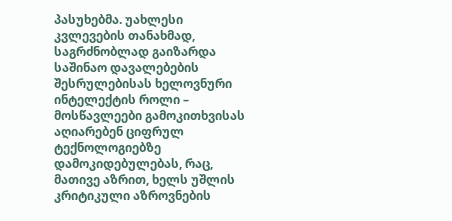პასუხებმა. უახლესი კვლევების თანახმად, საგრძნობლად გაიზარდა საშინაო დავალებების შესრულებისას ხელოვნური ინტელექტის როლი – მოსწავლეები გამოკითხვისას აღიარებენ ციფრულ ტექნოლოგიებზე დამოკიდებულებას, რაც, მათივე აზრით, ხელს უშლის კრიტიკული აზროვნების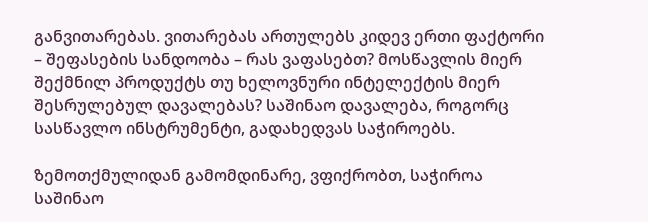განვითარებას. ვითარებას ართულებს კიდევ ერთი ფაქტორი – შეფასების სანდოობა – რას ვაფასებთ? მოსწავლის მიერ შექმნილ პროდუქტს თუ ხელოვნური ინტელექტის მიერ შესრულებულ დავალებას? საშინაო დავალება, როგორც სასწავლო ინსტრუმენტი, გადახედვას საჭიროებს.

ზემოთქმულიდან გამომდინარე, ვფიქრობთ, საჭიროა საშინაო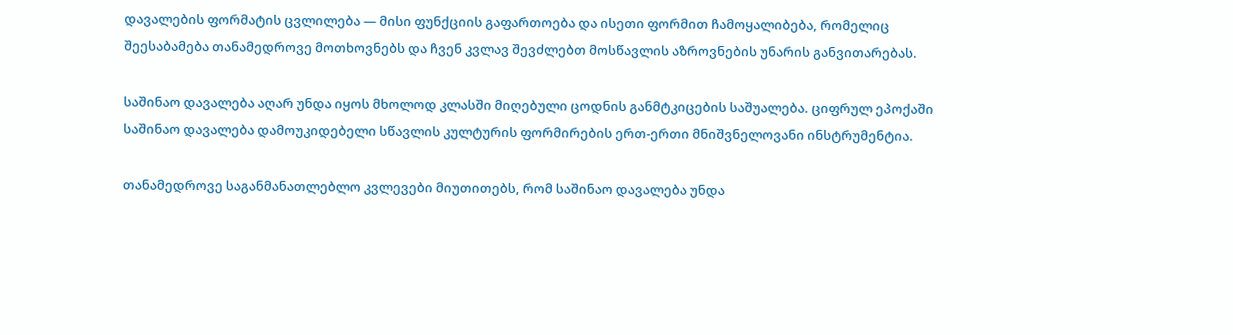დავალების ფორმატის ცვლილება — მისი ფუნქციის გაფართოება და ისეთი ფორმით ჩამოყალიბება, რომელიც შეესაბამება თანამედროვე მოთხოვნებს და ჩვენ კვლავ შევძლებთ მოსწავლის აზროვნების უნარის განვითარებას.

საშინაო დავალება აღარ უნდა იყოს მხოლოდ კლასში მიღებული ცოდნის განმტკიცების საშუალება. ციფრულ ეპოქაში საშინაო დავალება დამოუკიდებელი სწავლის კულტურის ფორმირების ერთ-ერთი მნიშვნელოვანი ინსტრუმენტია.

თანამედროვე საგანმანათლებლო კვლევები მიუთითებს, რომ საშინაო დავალება უნდა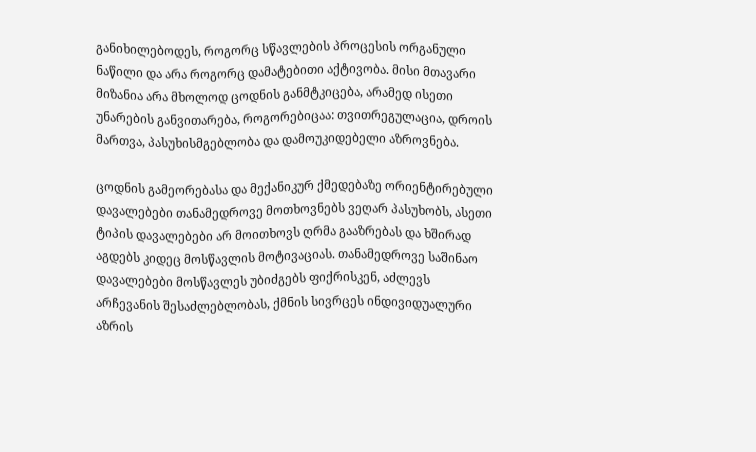განიხილებოდეს, როგორც სწავლების პროცესის ორგანული ნაწილი და არა როგორც დამატებითი აქტივობა. მისი მთავარი მიზანია არა მხოლოდ ცოდნის განმტკიცება, არამედ ისეთი უნარების განვითარება, როგორებიცაა: თვითრეგულაცია, დროის მართვა, პასუხისმგებლობა და დამოუკიდებელი აზროვნება.

ცოდნის გამეორებასა და მექანიკურ ქმედებაზე ორიენტირებული დავალებები თანამედროვე მოთხოვნებს ვეღარ პასუხობს, ასეთი ტიპის დავალებები არ მოითხოვს ღრმა გააზრებას და ხშირად აგდებს კიდეც მოსწავლის მოტივაციას. თანამედროვე საშინაო დავალებები მოსწავლეს უბიძგებს ფიქრისკენ, აძლევს არჩევანის შესაძლებლობას, ქმნის სივრცეს ინდივიდუალური აზრის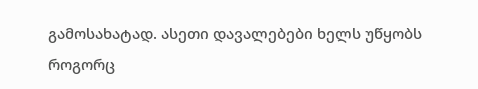გამოსახატად. ასეთი დავალებები ხელს უწყობს როგორც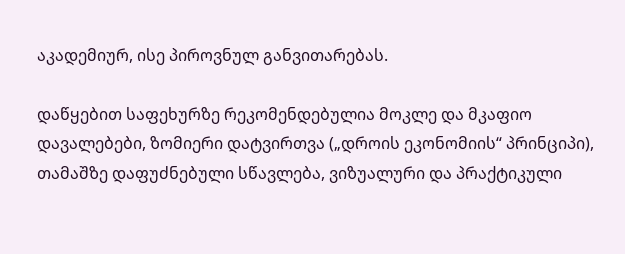აკადემიურ, ისე პიროვნულ განვითარებას.

დაწყებით საფეხურზე რეკომენდებულია მოკლე და მკაფიო დავალებები, ზომიერი დატვირთვა („დროის ეკონომიის“ პრინციპი), თამაშზე დაფუძნებული სწავლება, ვიზუალური და პრაქტიკული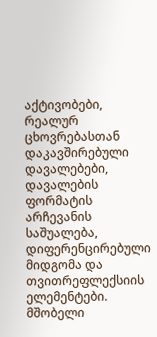აქტივობები, რეალურ ცხოვრებასთან დაკავშირებული დავალებები, დავალების ფორმატის არჩევანის საშუალება, დიფერენცირებული მიდგომა და თვითრეფლექსიის ელემენტები. მშობელი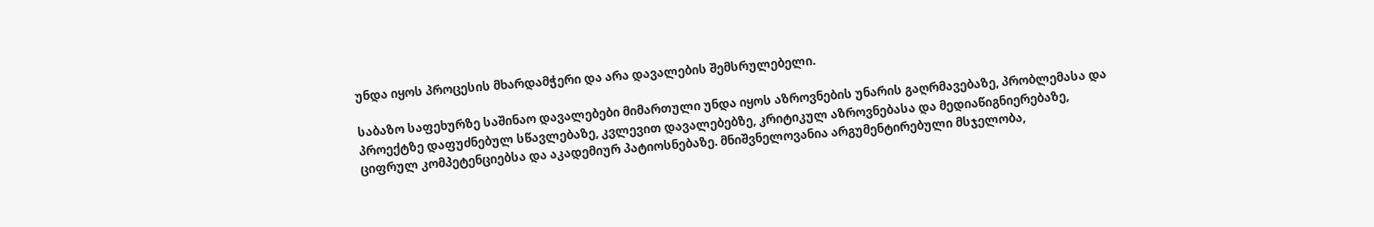უნდა იყოს პროცესის მხარდამჭერი და არა დავალების შემსრულებელი.

საბაზო საფეხურზე საშინაო დავალებები მიმართული უნდა იყოს აზროვნების უნარის გაღრმავებაზე, პრობლემასა და პროექტზე დაფუძნებულ სწავლებაზე, კვლევით დავალებებზე, კრიტიკულ აზროვნებასა და მედიაწიგნიერებაზე, ციფრულ კომპეტენციებსა და აკადემიურ პატიოსნებაზე. მნიშვნელოვანია არგუმენტირებული მსჯელობა,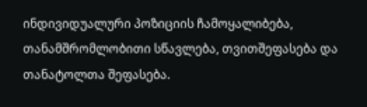ინდივიდუალური პოზიციის ჩამოყალიბება, თანამშრომლობითი სწავლება, თვითშეფასება და თანატოლთა შეფასება.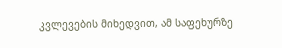კვლევების მიხედვით, ამ საფეხურზე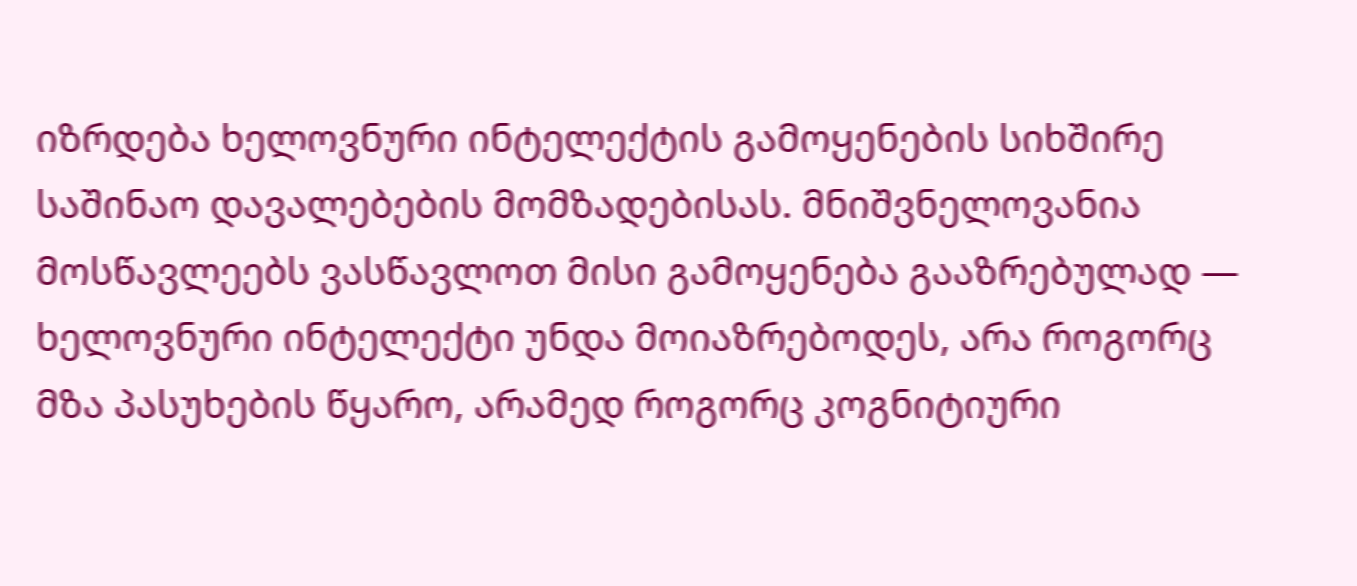იზრდება ხელოვნური ინტელექტის გამოყენების სიხშირე საშინაო დავალებების მომზადებისას. მნიშვნელოვანია მოსწავლეებს ვასწავლოთ მისი გამოყენება გააზრებულად — ხელოვნური ინტელექტი უნდა მოიაზრებოდეს, არა როგორც მზა პასუხების წყარო, არამედ როგორც კოგნიტიური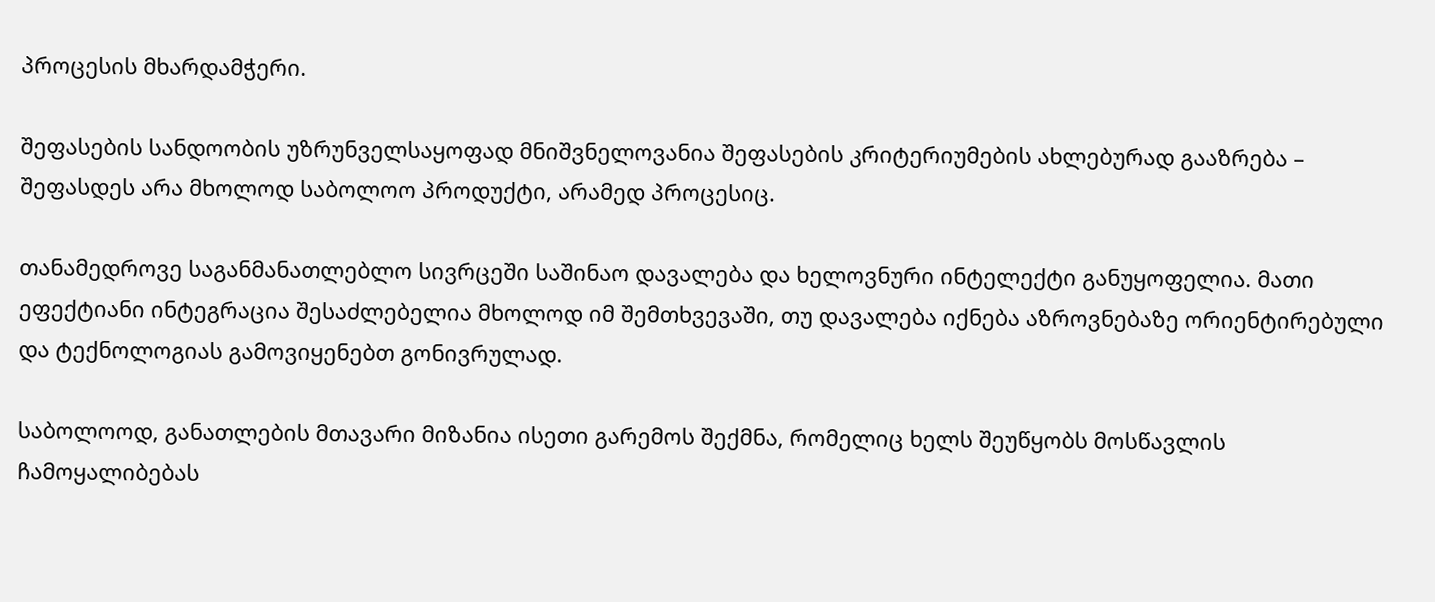პროცესის მხარდამჭერი.

შეფასების სანდოობის უზრუნველსაყოფად მნიშვნელოვანია შეფასების კრიტერიუმების ახლებურად გააზრება – შეფასდეს არა მხოლოდ საბოლოო პროდუქტი, არამედ პროცესიც.

თანამედროვე საგანმანათლებლო სივრცეში საშინაო დავალება და ხელოვნური ინტელექტი განუყოფელია. მათი ეფექტიანი ინტეგრაცია შესაძლებელია მხოლოდ იმ შემთხვევაში, თუ დავალება იქნება აზროვნებაზე ორიენტირებული და ტექნოლოგიას გამოვიყენებთ გონივრულად.

საბოლოოდ, განათლების მთავარი მიზანია ისეთი გარემოს შექმნა, რომელიც ხელს შეუწყობს მოსწავლის ჩამოყალიბებას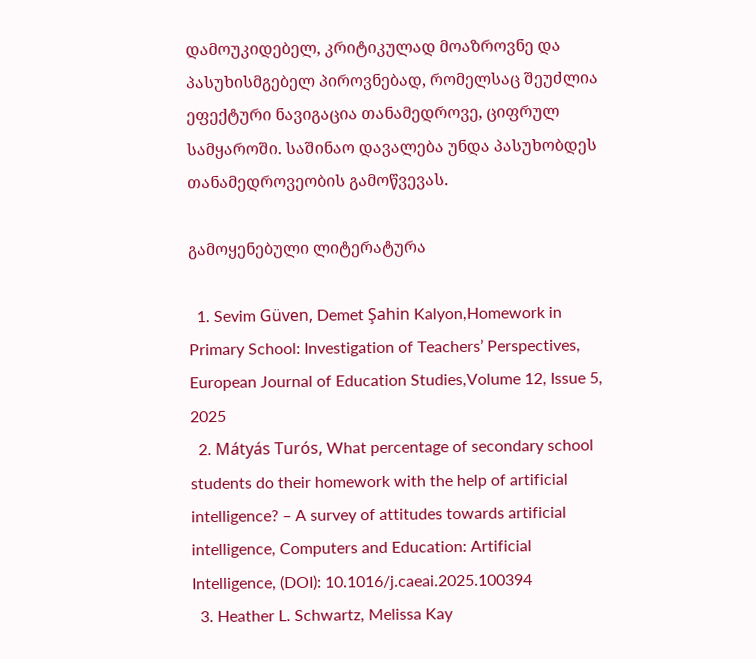დამოუკიდებელ, კრიტიკულად მოაზროვნე და პასუხისმგებელ პიროვნებად, რომელსაც შეუძლია ეფექტური ნავიგაცია თანამედროვე, ციფრულ სამყაროში. საშინაო დავალება უნდა პასუხობდეს თანამედროვეობის გამოწვევას.

გამოყენებული ლიტერატურა

  1. Sevim Güven, Demet Şahin Kalyon,Homework in Primary School: Investigation of Teachers’ Perspectives, European Journal of Education Studies,Volume 12, Issue 5, 2025
  2. Mátyás Turós, What percentage of secondary school students do their homework with the help of artificial intelligence? – A survey of attitudes towards artificial intelligence, Computers and Education: Artificial Intelligence, (DOI): 10.1016/j.caeai.2025.100394
  3. Heather L. Schwartz, Melissa Kay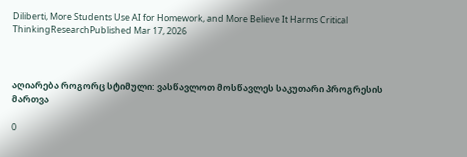Diliberti, More Students Use AI for Homework, and More Believe It Harms Critical ThinkingResearchPublished Mar 17, 2026



აღიარება როგორც სტიმული: ვასწავლოთ მოსწავლეს საკუთარი პროგრესის მართვა

0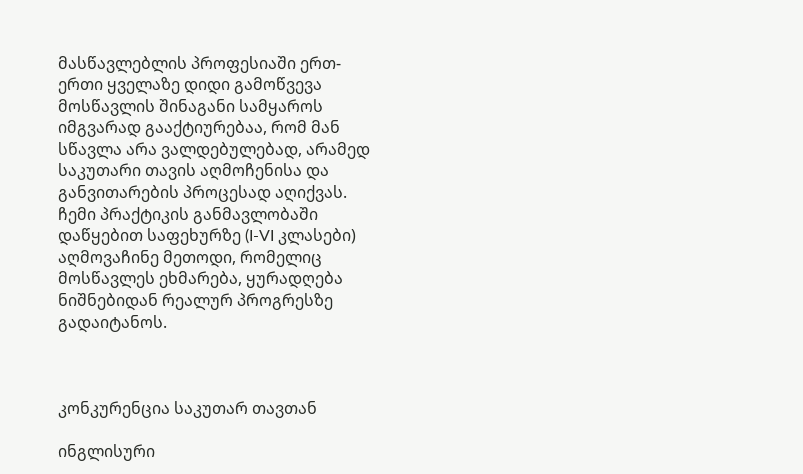მასწავლებლის პროფესიაში ერთ-ერთი ყველაზე დიდი გამოწვევა მოსწავლის შინაგანი სამყაროს იმგვარად გააქტიურებაა, რომ მან სწავლა არა ვალდებულებად, არამედ საკუთარი თავის აღმოჩენისა და განვითარების პროცესად აღიქვას. ჩემი პრაქტიკის განმავლობაში დაწყებით საფეხურზე (I-VI კლასები) აღმოვაჩინე მეთოდი, რომელიც მოსწავლეს ეხმარება, ყურადღება ნიშნებიდან რეალურ პროგრესზე გადაიტანოს.



კონკურენცია საკუთარ თავთან

ინგლისური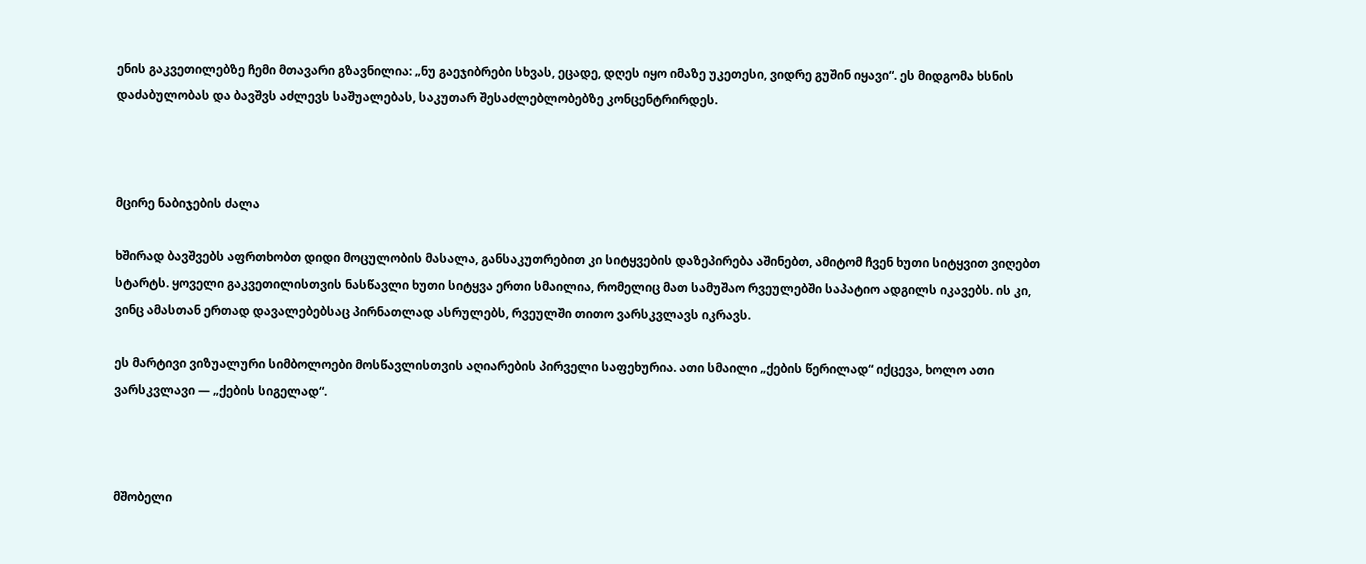ენის გაკვეთილებზე ჩემი მთავარი გზავნილია: „ნუ გაეჯიბრები სხვას, ეცადე, დღეს იყო იმაზე უკეთესი, ვიდრე გუშინ იყავი“. ეს მიდგომა ხსნის დაძაბულობას და ბავშვს აძლევს საშუალებას, საკუთარ შესაძლებლობებზე კონცენტრირდეს.



მცირე ნაბიჯების ძალა

ხშირად ბავშვებს აფრთხობთ დიდი მოცულობის მასალა, განსაკუთრებით კი სიტყვების დაზეპირება აშინებთ, ამიტომ ჩვენ ხუთი სიტყვით ვიღებთ სტარტს. ყოველი გაკვეთილისთვის ნასწავლი ხუთი სიტყვა ერთი სმაილია, რომელიც მათ სამუშაო რვეულებში საპატიო ადგილს იკავებს. ის კი, ვინც ამასთან ერთად დავალებებსაც პირნათლად ასრულებს, რვეულში თითო ვარსკვლავს იკრავს.

ეს მარტივი ვიზუალური სიმბოლოები მოსწავლისთვის აღიარების პირველი საფეხურია. ათი სმაილი „ქების წერილად“ იქცევა, ხოლო ათი ვარსკვლავი — „ქების სიგელად“.



მშობელი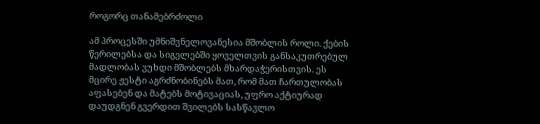როგორც თანამებრძოლი

ამ პროცესში უმნიშვნელოვანესია მშობლის როლი. ქების წერილებსა და სიგელებში ყოველთვის განსაკუთრებულ მადლობას ვუხდი მშობლებს მხარდაჭერისთვის. ეს მცირე ჟესტი აგრძნობინებს მათ, რომ მათ ჩართულობას აფასებენ და მატებს მოტივაციას, უფრო აქტიურად დაუდგნენ გვერდით შვილებს სასწავლო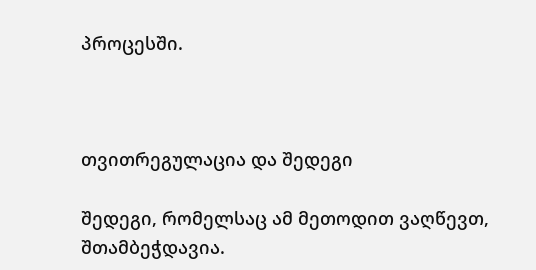პროცესში.



თვითრეგულაცია და შედეგი

შედეგი, რომელსაც ამ მეთოდით ვაღწევთ, შთამბეჭდავია.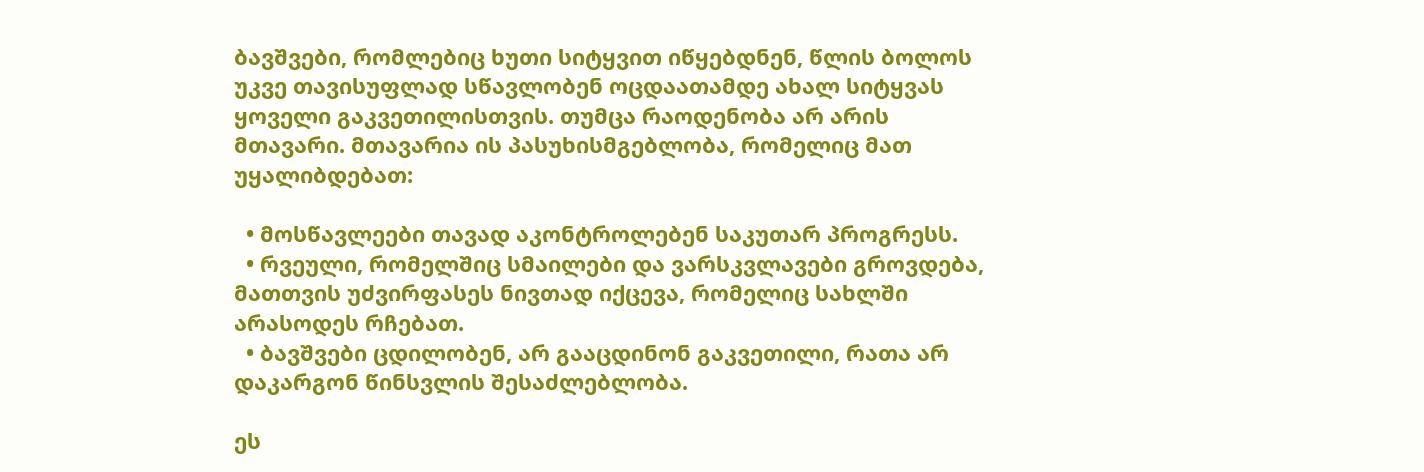ბავშვები, რომლებიც ხუთი სიტყვით იწყებდნენ, წლის ბოლოს უკვე თავისუფლად სწავლობენ ოცდაათამდე ახალ სიტყვას ყოველი გაკვეთილისთვის. თუმცა რაოდენობა არ არის მთავარი. მთავარია ის პასუხისმგებლობა, რომელიც მათ უყალიბდებათ:

  • მოსწავლეები თავად აკონტროლებენ საკუთარ პროგრესს.
  • რვეული, რომელშიც სმაილები და ვარსკვლავები გროვდება, მათთვის უძვირფასეს ნივთად იქცევა, რომელიც სახლში არასოდეს რჩებათ.
  • ბავშვები ცდილობენ, არ გააცდინონ გაკვეთილი, რათა არ დაკარგონ წინსვლის შესაძლებლობა.

ეს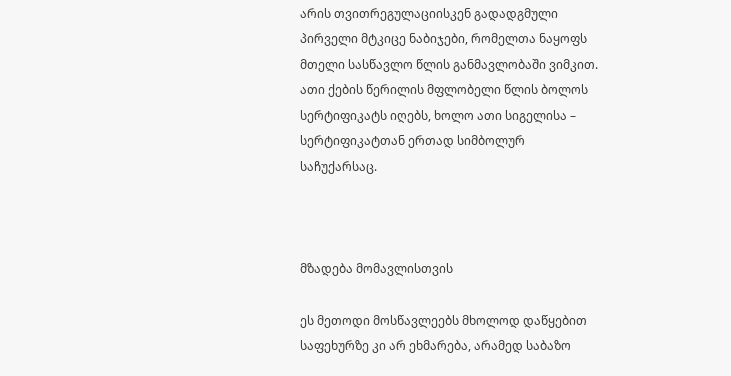არის თვითრეგულაციისკენ გადადგმული პირველი მტკიცე ნაბიჯები, რომელთა ნაყოფს მთელი სასწავლო წლის განმავლობაში ვიმკით. ათი ქების წერილის მფლობელი წლის ბოლოს სერტიფიკატს იღებს, ხოლო ათი სიგელისა – სერტიფიკატთან ერთად სიმბოლურ საჩუქარსაც.



მზადება მომავლისთვის

ეს მეთოდი მოსწავლეებს მხოლოდ დაწყებით საფეხურზე კი არ ეხმარება, არამედ საბაზო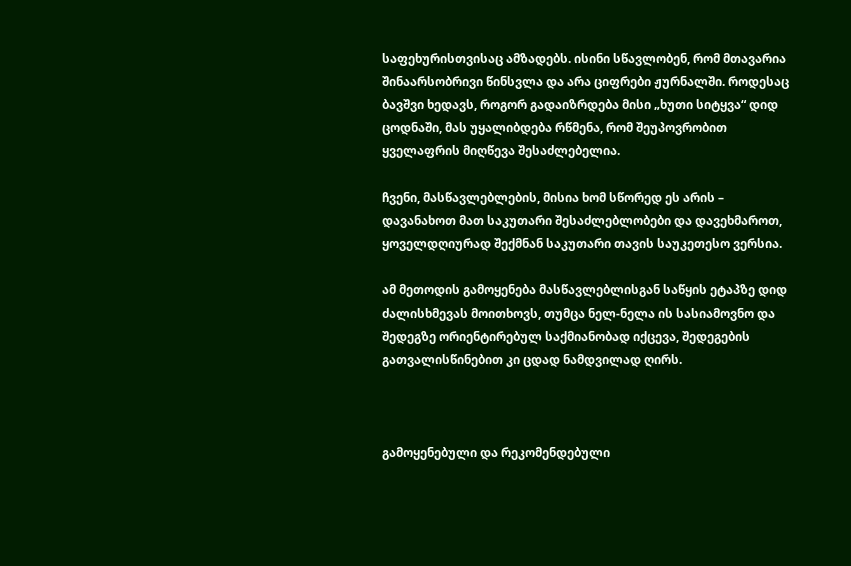საფეხურისთვისაც ამზადებს. ისინი სწავლობენ, რომ მთავარია შინაარსობრივი წინსვლა და არა ციფრები ჟურნალში. როდესაც ბავშვი ხედავს, როგორ გადაიზრდება მისი „ხუთი სიტყვა“ დიდ ცოდნაში, მას უყალიბდება რწმენა, რომ შეუპოვრობით ყველაფრის მიღწევა შესაძლებელია.

ჩვენი, მასწავლებლების, მისია ხომ სწორედ ეს არის – დავანახოთ მათ საკუთარი შესაძლებლობები და დავეხმაროთ, ყოველდღიურად შექმნან საკუთარი თავის საუკეთესო ვერსია.

ამ მეთოდის გამოყენება მასწავლებლისგან საწყის ეტაპზე დიდ ძალისხმევას მოითხოვს, თუმცა ნელ-ნელა ის სასიამოვნო და შედეგზე ორიენტირებულ საქმიანობად იქცევა, შედეგების გათვალისწინებით კი ცდად ნამდვილად ღირს.



გამოყენებული და რეკომენდებული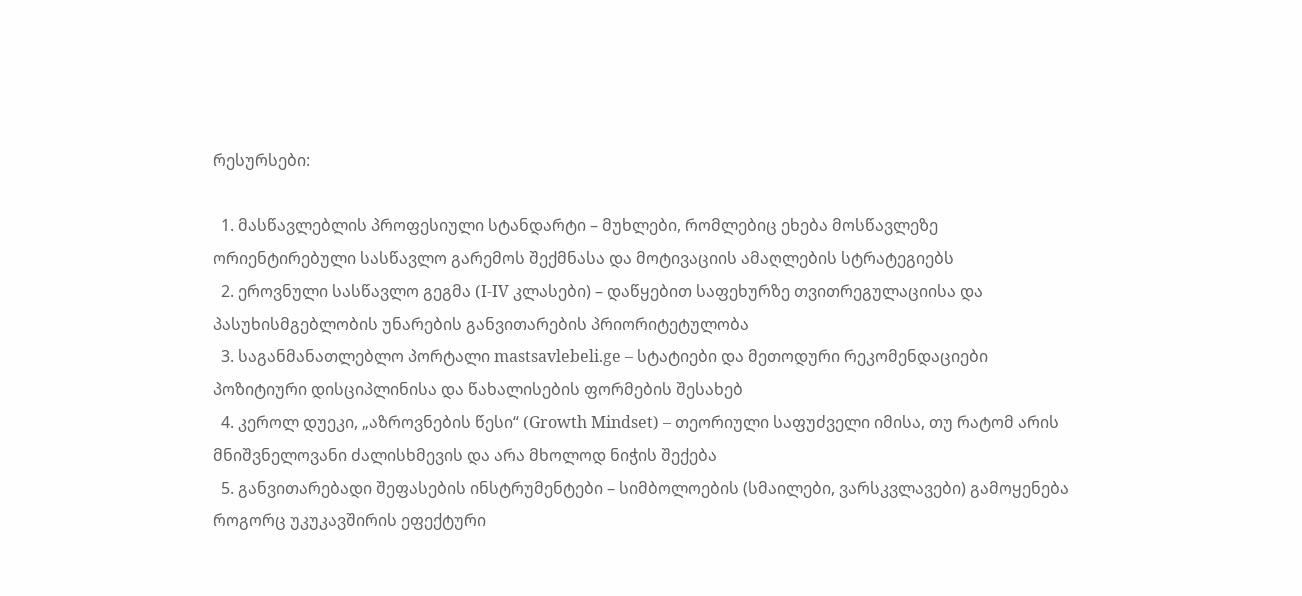რესურსები:

  1. მასწავლებლის პროფესიული სტანდარტი – მუხლები, რომლებიც ეხება მოსწავლეზე ორიენტირებული სასწავლო გარემოს შექმნასა და მოტივაციის ამაღლების სტრატეგიებს
  2. ეროვნული სასწავლო გეგმა (I-IV კლასები) – დაწყებით საფეხურზე თვითრეგულაციისა და პასუხისმგებლობის უნარების განვითარების პრიორიტეტულობა
  3. საგანმანათლებლო პორტალი mastsavlebeli.ge – სტატიები და მეთოდური რეკომენდაციები პოზიტიური დისციპლინისა და წახალისების ფორმების შესახებ
  4. კეროლ დუეკი, „აზროვნების წესი“ (Growth Mindset) – თეორიული საფუძველი იმისა, თუ რატომ არის მნიშვნელოვანი ძალისხმევის და არა მხოლოდ ნიჭის შექება
  5. განვითარებადი შეფასების ინსტრუმენტები – სიმბოლოების (სმაილები, ვარსკვლავები) გამოყენება როგორც უკუკავშირის ეფექტური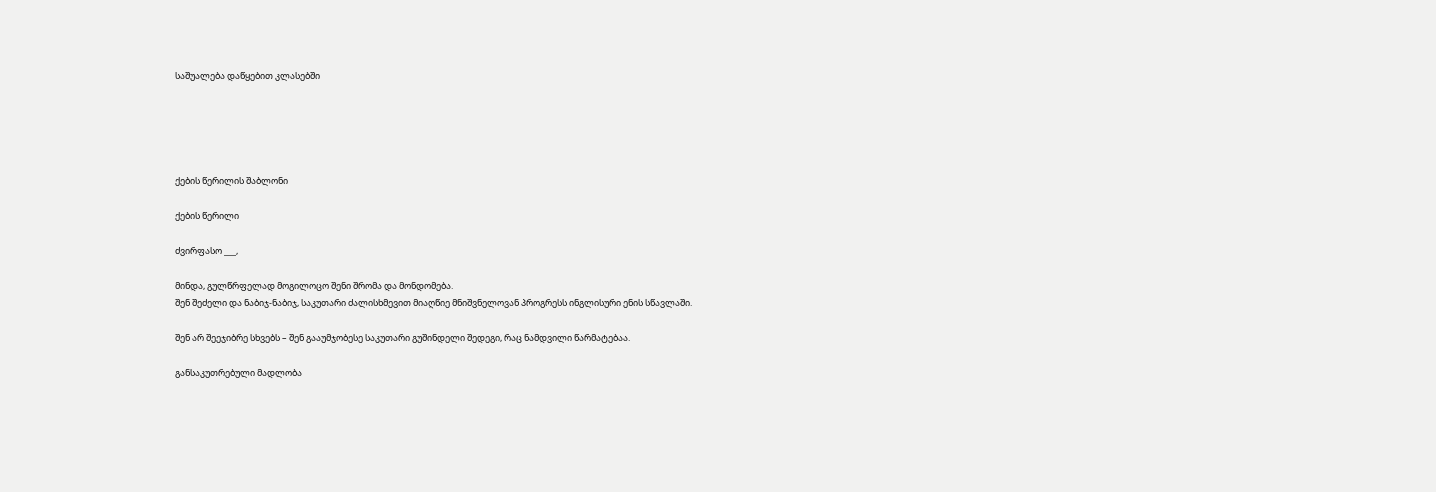საშუალება დაწყებით კლასებში





ქების წერილის შაბლონი

ქების წერილი

ძვირფასო ___,

მინდა, გულწრფელად მოგილოცო შენი შრომა და მონდომება.
შენ შეძელი და ნაბიჯ-ნაბიჯ, საკუთარი ძალისხმევით მიაღწიე მნიშვნელოვან პროგრესს ინგლისური ენის სწავლაში.

შენ არ შეეჯიბრე სხვებს – შენ გააუმჯობესე საკუთარი გუშინდელი შედეგი, რაც ნამდვილი წარმატებაა.

განსაკუთრებული მადლობა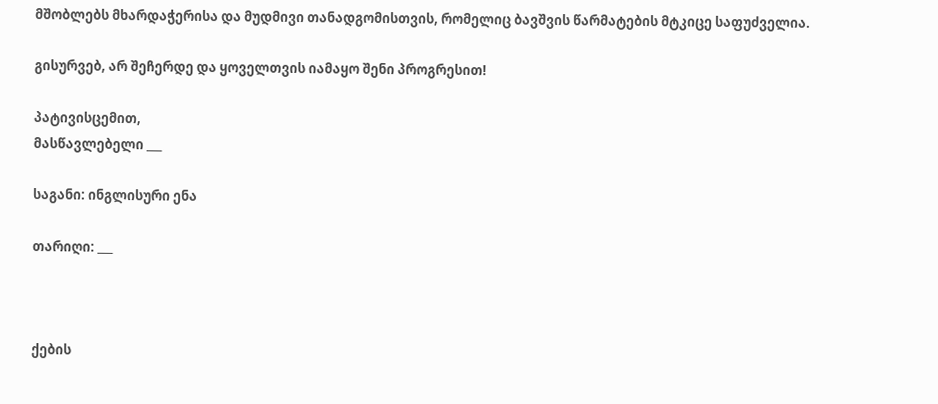მშობლებს მხარდაჭერისა და მუდმივი თანადგომისთვის, რომელიც ბავშვის წარმატების მტკიცე საფუძველია.

გისურვებ, არ შეჩერდე და ყოველთვის იამაყო შენი პროგრესით!

პატივისცემით,
მასწავლებელი ___

საგანი: ინგლისური ენა

თარიღი: ___



ქების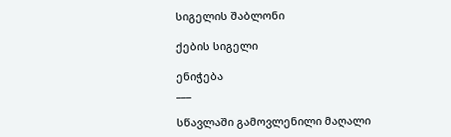სიგელის შაბლონი

ქების სიგელი

ენიჭება
___

სწავლაში გამოვლენილი მაღალი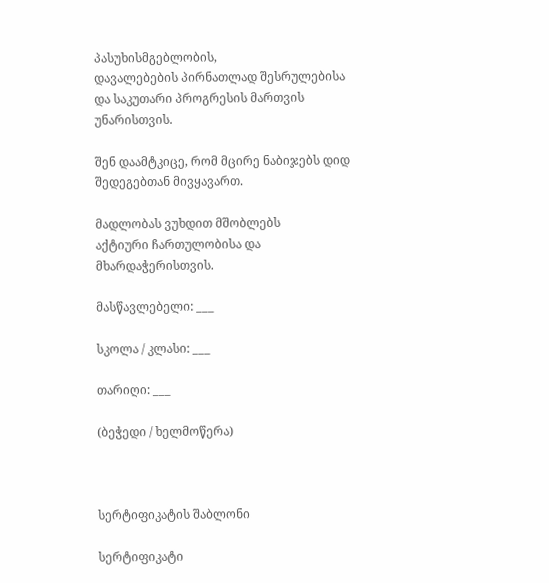პასუხისმგებლობის,
დავალებების პირნათლად შესრულებისა
და საკუთარი პროგრესის მართვის უნარისთვის.

შენ დაამტკიცე, რომ მცირე ნაბიჯებს დიდ შედეგებთან მივყავართ.

მადლობას ვუხდით მშობლებს
აქტიური ჩართულობისა და მხარდაჭერისთვის.

მასწავლებელი: ___

სკოლა / კლასი: ___

თარიღი: ___

(ბეჭედი / ხელმოწერა)



სერტიფიკატის შაბლონი

სერტიფიკატი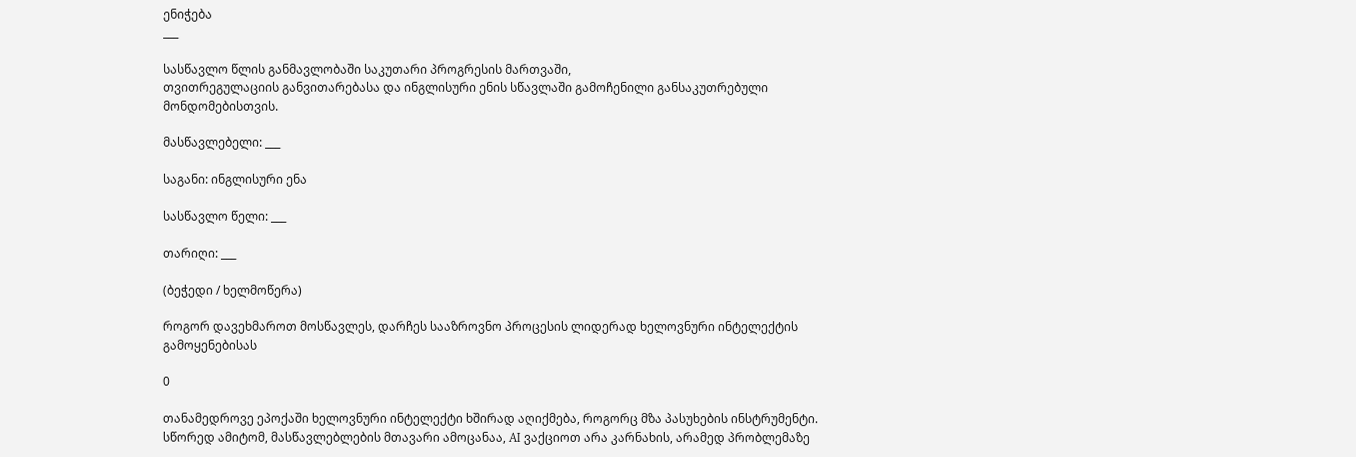ენიჭება
___

სასწავლო წლის განმავლობაში საკუთარი პროგრესის მართვაში,
თვითრეგულაციის განვითარებასა და ინგლისური ენის სწავლაში გამოჩენილი განსაკუთრებული მონდომებისთვის.

მასწავლებელი: ___

საგანი: ინგლისური ენა

სასწავლო წელი: ___

თარიღი: ___

(ბეჭედი / ხელმოწერა)

როგორ დავეხმაროთ მოსწავლეს, დარჩეს სააზროვნო პროცესის ლიდერად ხელოვნური ინტელექტის გამოყენებისას

0

თანამედროვე ეპოქაში ხელოვნური ინტელექტი ხშირად აღიქმება, როგორც მზა პასუხების ინსტრუმენტი. სწორედ ამიტომ, მასწავლებლების მთავარი ამოცანაა, AI ვაქციოთ არა კარნახის, არამედ პრობლემაზე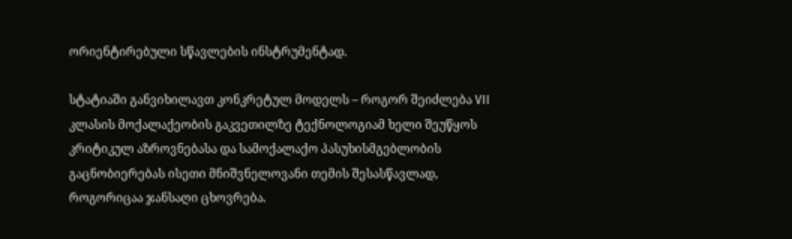ორიენტირებული სწავლების ინსტრუმენტად.

სტატიაში განვიხილავთ კონკრეტულ მოდელს – როგორ შეიძლება VII კლასის მოქალაქეობის გაკვეთილზე ტექნოლოგიამ ხელი შეუწყოს კრიტიკულ აზროვნებასა და სამოქალაქო პასუხისმგებლობის გაცნობიერებას ისეთი მნიშვნელოვანი თემის შესასწავლად, როგორიცაა ჯანსაღი ცხოვრება.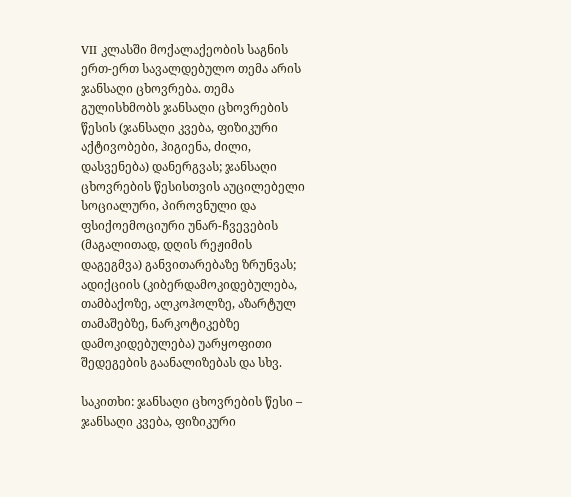VII კლასში მოქალაქეობის საგნის ერთ-ერთ სავალდებულო თემა არის ჯანსაღი ცხოვრება. თემა გულისხმობს ჯანსაღი ცხოვრების წესის (ჯანსაღი კვება, ფიზიკური აქტივობები, ჰიგიენა, ძილი, დასვენება) დანერგვას; ჯანსაღი ცხოვრების წესისთვის აუცილებელი სოციალური, პიროვნული და ფსიქოემოციური უნარ-ჩვევების (მაგალითად, დღის რეჟიმის დაგეგმვა) განვითარებაზე ზრუნვას; ადიქციის (კიბერდამოკიდებულება, თამბაქოზე, ალკოჰოლზე, აზარტულ თამაშებზე, ნარკოტიკებზე დამოკიდებულება) უარყოფითი შედეგების გაანალიზებას და სხვ.

საკითხი: ჯანსაღი ცხოვრების წესი – ჯანსაღი კვება, ფიზიკური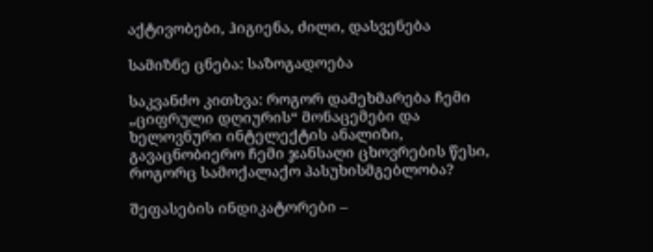აქტივობები, ჰიგიენა, ძილი, დასვენება

სამიზნე ცნება: საზოგადოება

საკვანძო კითხვა: როგორ დამეხმარება ჩემი „ციფრული დღიურის“ მონაცემები და ხელოვნური ინტელექტის ანალიზი, გავაცნობიერო ჩემი ჯანსაღი ცხოვრების წესი, როგორც სამოქალაქო პასუხისმგებლობა?

შეფასების ინდიკატორები –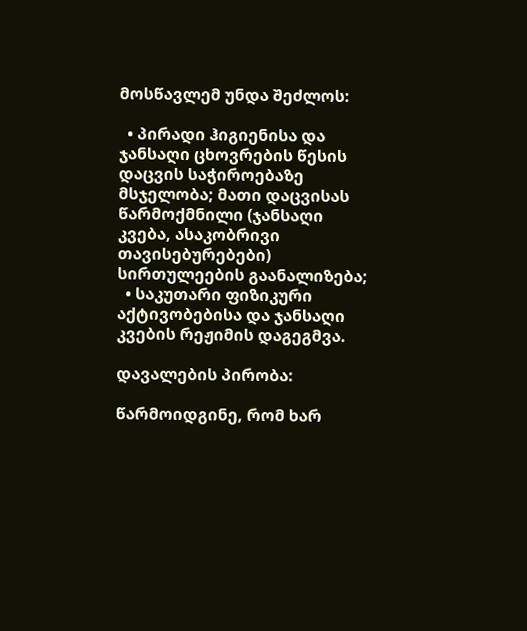მოსწავლემ უნდა შეძლოს:

  • პირადი ჰიგიენისა და ჯანსაღი ცხოვრების წესის დაცვის საჭიროებაზე მსჯელობა; მათი დაცვისას წარმოქმნილი (ჯანსაღი კვება, ასაკობრივი თავისებურებები) სირთულეების გაანალიზება;
  • საკუთარი ფიზიკური აქტივობებისა და ჯანსაღი კვების რეჟიმის დაგეგმვა.

დავალების პირობა:

წარმოიდგინე, რომ ხარ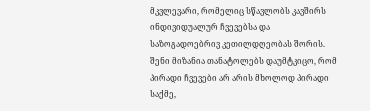მკვლევარი, რომელიც სწავლობს კავშირს ინდივიდუალურ ჩვევებსა და საზოგადოებრივ კეთილდღეობას შორის. შენი მიზანია თანატოლებს დაუმტკიცო, რომ პირადი ჩვევები არ არის მხოლოდ პირადი საქმე,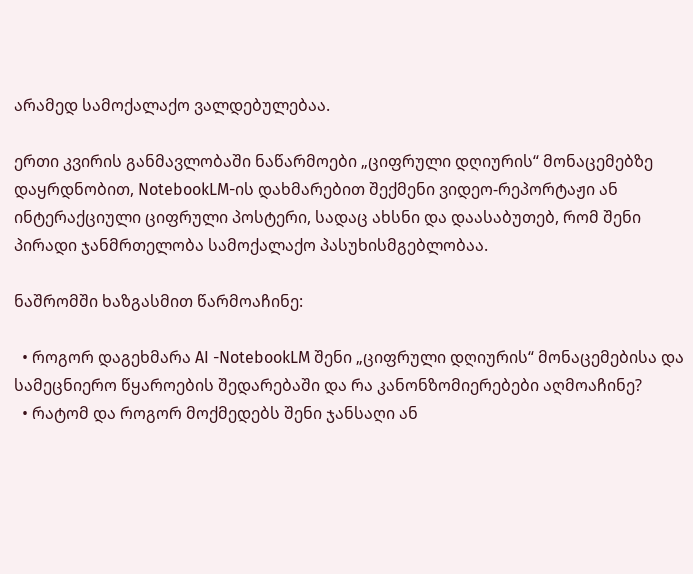არამედ სამოქალაქო ვალდებულებაა.

ერთი კვირის განმავლობაში ნაწარმოები „ციფრული დღიურის“ მონაცემებზე დაყრდნობით, NotebookLM-ის დახმარებით შექმენი ვიდეო-რეპორტაჟი ან ინტერაქციული ციფრული პოსტერი, სადაც ახსნი და დაასაბუთებ, რომ შენი პირადი ჯანმრთელობა სამოქალაქო პასუხისმგებლობაა.

ნაშრომში ხაზგასმით წარმოაჩინე:

  • როგორ დაგეხმარა AI -NotebookLM შენი „ციფრული დღიურის“ მონაცემებისა და სამეცნიერო წყაროების შედარებაში და რა კანონზომიერებები აღმოაჩინე?
  • რატომ და როგორ მოქმედებს შენი ჯანსაღი ან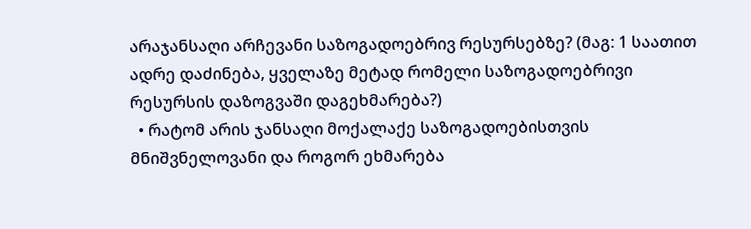არაჯანსაღი არჩევანი საზოგადოებრივ რესურსებზე? (მაგ: 1 საათით ადრე დაძინება, ყველაზე მეტად რომელი საზოგადოებრივი რესურსის დაზოგვაში დაგეხმარება?)
  • რატომ არის ჯანსაღი მოქალაქე საზოგადოებისთვის მნიშვნელოვანი და როგორ ეხმარება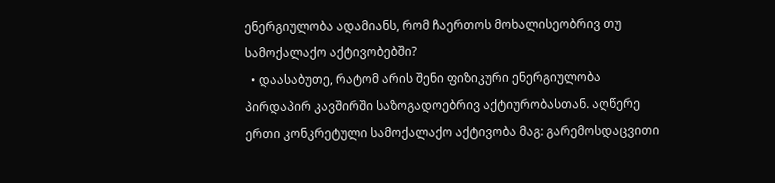ენერგიულობა ადამიანს, რომ ჩაერთოს მოხალისეობრივ თუ სამოქალაქო აქტივობებში?
  • დაასაბუთე, რატომ არის შენი ფიზიკური ენერგიულობა პირდაპირ კავშირში საზოგადოებრივ აქტიურობასთან. აღწერე ერთი კონკრეტული სამოქალაქო აქტივობა მაგ: გარემოსდაცვითი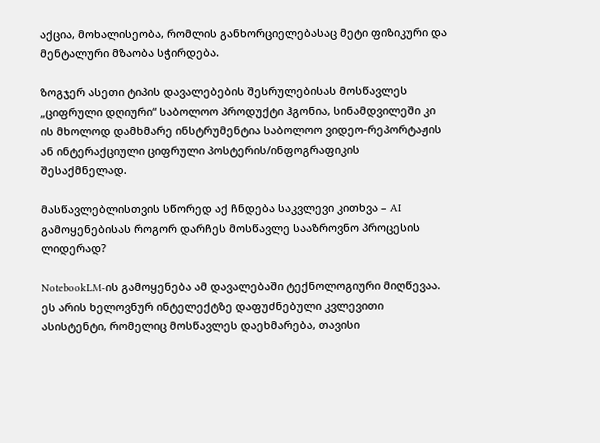აქცია, მოხალისეობა, რომლის განხორციელებასაც მეტი ფიზიკური და მენტალური მზაობა სჭირდება.

ზოგჯერ ასეთი ტიპის დავალებების შესრულებისას მოსწავლეს „ციფრული დღიური“ საბოლოო პროდუქტი ჰგონია, სინამდვილეში კი ის მხოლოდ დამხმარე ინსტრუმენტია საბოლოო ვიდეო-რეპორტაჟის ან ინტერაქციული ციფრული პოსტერის/ინფოგრაფიკის შესაქმნელად.

მასწავლებლისთვის სწორედ აქ ჩნდება საკვლევი კითხვა – AI გამოყენებისას როგორ დარჩეს მოსწავლე სააზროვნო პროცესის ლიდერად?

NotebookLM-ის გამოყენება ამ დავალებაში ტექნოლოგიური მიღწევაა. ეს არის ხელოვნურ ინტელექტზე დაფუძნებული კვლევითი ასისტენტი, რომელიც მოსწავლეს დაეხმარება, თავისი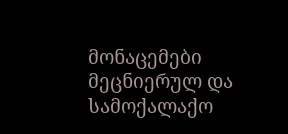მონაცემები მეცნიერულ და სამოქალაქო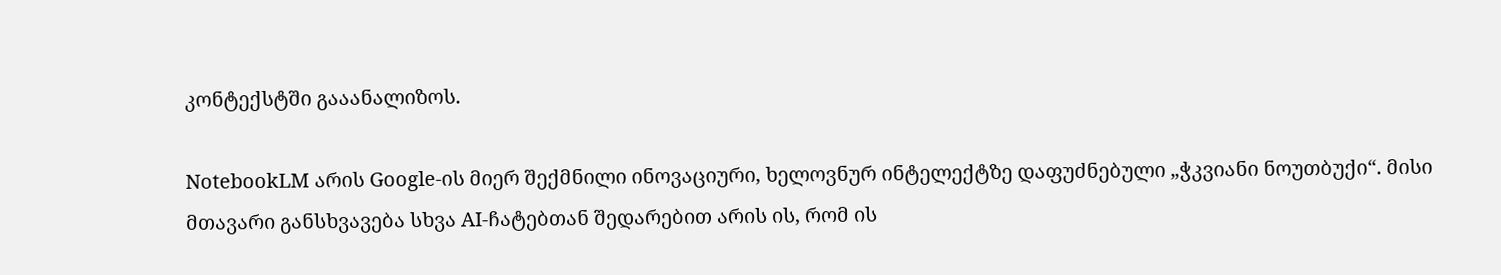კონტექსტში გააანალიზოს.

NotebookLM არის Google-ის მიერ შექმნილი ინოვაციური, ხელოვნურ ინტელექტზე დაფუძნებული „ჭკვიანი ნოუთბუქი“. მისი მთავარი განსხვავება სხვა AI-ჩატებთან შედარებით არის ის, რომ ის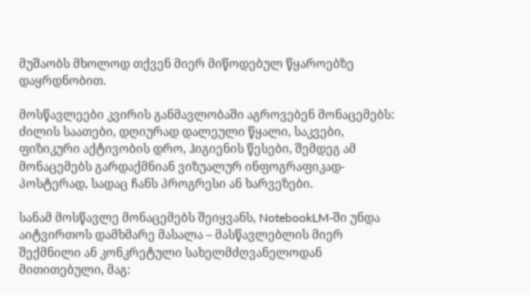მუშაობს მხოლოდ თქვენ მიერ მიწოდებულ წყაროებზე დაყრდნობით.

მოსწავლეები კვირის განმავლობაში აგროვებენ მონაცემებს: ძილის საათები, დღიურად დალეული წყალი, საკვები, ფიზიკური აქტივობის დრო, ჰიგიენის წესები, შემდეგ ამ მონაცემებს გარდაქმნიან ვიზუალურ ინფოგრაფიკად-პოსტერად, სადაც ჩანს პროგრესი ან ხარვეზები.

სანამ მოსწავლე მონაცემებს შეიყვანს, NotebookLM-ში უნდა აიტვირთოს დამხმარე მასალა – მასწავლებლის მიერ შექმნილი ან კონკრეტული სახელმძღვანელოდან მითითებული, მაგ: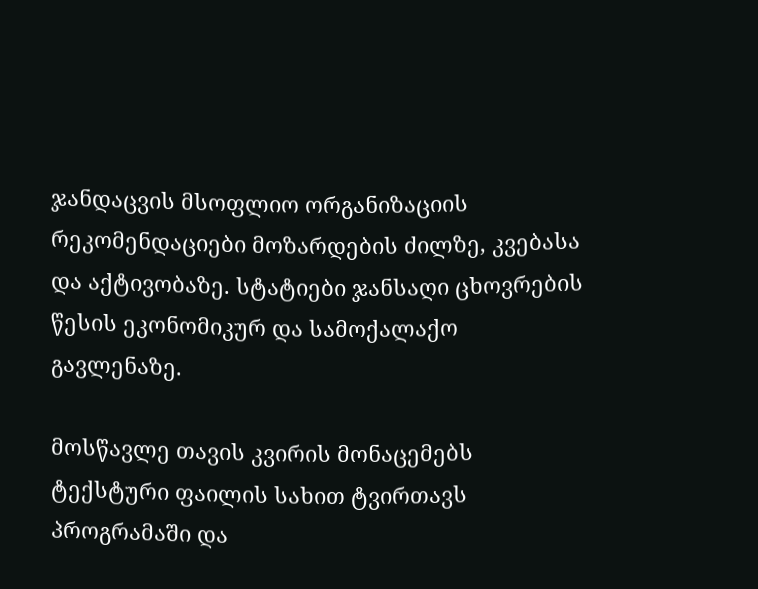ჯანდაცვის მსოფლიო ორგანიზაციის რეკომენდაციები მოზარდების ძილზე, კვებასა და აქტივობაზე. სტატიები ჯანსაღი ცხოვრების წესის ეკონომიკურ და სამოქალაქო გავლენაზე.

მოსწავლე თავის კვირის მონაცემებს ტექსტური ფაილის სახით ტვირთავს პროგრამაში და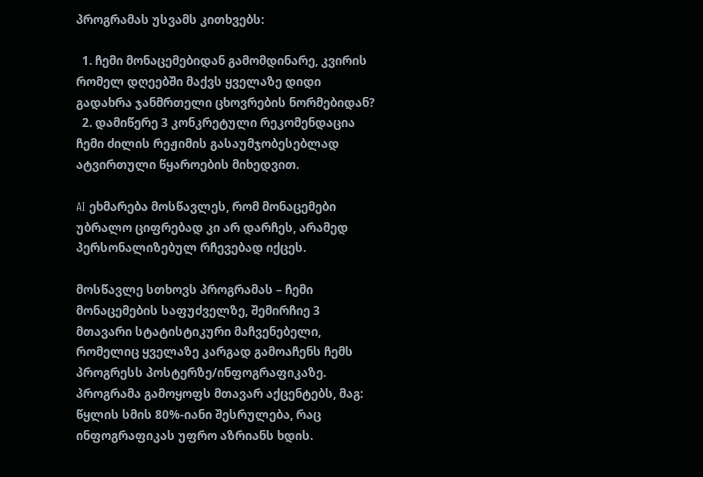პროგრამას უსვამს კითხვებს:

  1. ჩემი მონაცემებიდან გამომდინარე, კვირის რომელ დღეებში მაქვს ყველაზე დიდი გადახრა ჯანმრთელი ცხოვრების ნორმებიდან?
  2. დამიწერე 3 კონკრეტული რეკომენდაცია ჩემი ძილის რეჟიმის გასაუმჯობესებლად ატვირთული წყაროების მიხედვით.

AI ეხმარება მოსწავლეს, რომ მონაცემები უბრალო ციფრებად კი არ დარჩეს, არამედ პერსონალიზებულ რჩევებად იქცეს.

მოსწავლე სთხოვს პროგრამას – ჩემი მონაცემების საფუძველზე, შემირჩიე 3 მთავარი სტატისტიკური მაჩვენებელი, რომელიც ყველაზე კარგად გამოაჩენს ჩემს პროგრესს პოსტერზე/ინფოგრაფიკაზე. პროგრამა გამოყოფს მთავარ აქცენტებს, მაგ: წყლის სმის 80%-იანი შესრულება, რაც ინფოგრაფიკას უფრო აზრიანს ხდის.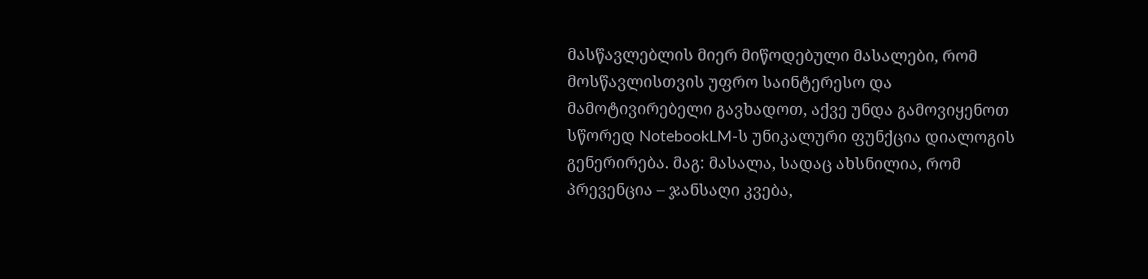მასწავლებლის მიერ მიწოდებული მასალები, რომ მოსწავლისთვის უფრო საინტერესო და მამოტივირებელი გავხადოთ, აქვე უნდა გამოვიყენოთ სწორედ NotebookLM-ს უნიკალური ფუნქცია დიალოგის გენერირება. მაგ: მასალა, სადაც ახსნილია, რომ პრევენცია – ჯანსაღი კვება,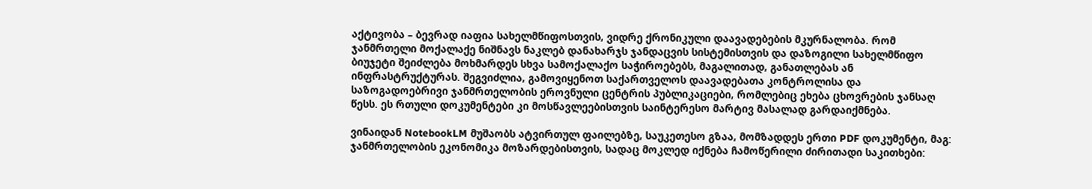აქტივობა – ბევრად იაფია სახელმწიფოსთვის, ვიდრე ქრონიკული დაავადებების მკურნალობა. რომ ჯანმრთელი მოქალაქე ნიშნავს ნაკლებ დანახარჯს ჯანდაცვის სისტემისთვის და დაზოგილი სახელმწიფო ბიუჯეტი შეიძლება მოხმარდეს სხვა სამოქალაქო საჭიროებებს, მაგალითად, განათლებას ან ინფრასტრუქტურას. შეგვიძლია, გამოვიყენოთ საქართველოს დაავადებათა კონტროლისა და საზოგადოებრივი ჯანმრთელობის ეროვნული ცენტრის პუბლიკაციები, რომლებიც ეხება ცხოვრების ჯანსაღ წესს. ეს რთული დოკუმენტები კი მოსწავლეებისთვის საინტერესო მარტივ მასალად გარდაიქმნება.

ვინაიდან NotebookLM მუშაობს ატვირთულ ფაილებზე, საუკეთესო გზაა, მომზადდეს ერთი PDF დოკუმენტი, მაგ: ჯანმრთელობის ეკონომიკა მოზარდებისთვის, სადაც მოკლედ იქნება ჩამოწერილი ძირითადი საკითხები: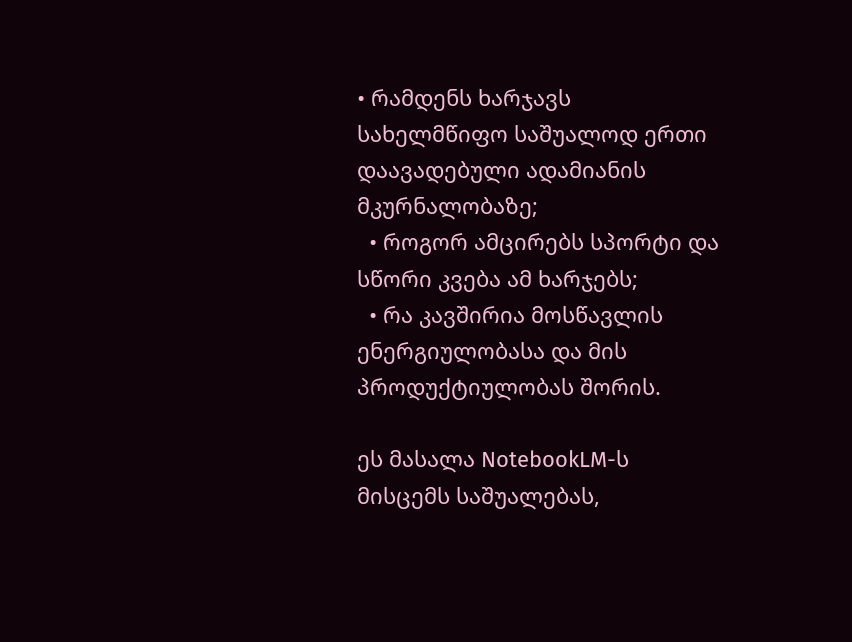• რამდენს ხარჯავს სახელმწიფო საშუალოდ ერთი დაავადებული ადამიანის მკურნალობაზე;
  • როგორ ამცირებს სპორტი და სწორი კვება ამ ხარჯებს;
  • რა კავშირია მოსწავლის ენერგიულობასა და მის პროდუქტიულობას შორის.

ეს მასალა NotebookLM-ს მისცემს საშუალებას,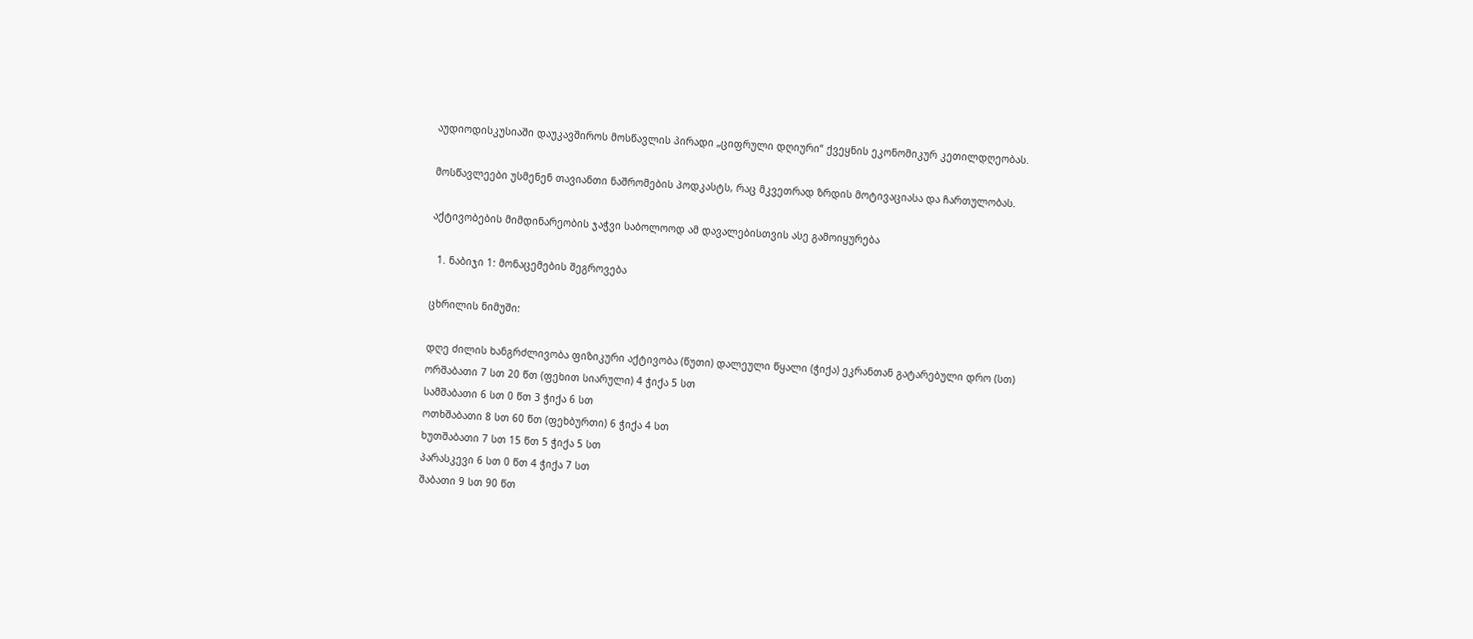აუდიოდისკუსიაში დაუკავშიროს მოსწავლის პირადი „ციფრული დღიური“ ქვეყნის ეკონომიკურ კეთილდღეობას.

მოსწავლეები უსმენენ თავიანთი ნაშრომების პოდკასტს, რაც მკვეთრად ზრდის მოტივაციასა და ჩართულობას.

აქტივობების მიმდინარეობის ჯაჭვი საბოლოოდ ამ დავალებისთვის ასე გამოიყურება

  1. ნაბიჯი 1: მონაცემების შეგროვება

ცხრილის ნიმუში:

დღე ძილის ხანგრძლივობა ფიზიკური აქტივობა (წუთი) დალეული წყალი (ჭიქა) ეკრანთან გატარებული დრო (სთ)
ორშაბათი 7 სთ 20 წთ (ფეხით სიარული) 4 ჭიქა 5 სთ
სამშაბათი 6 სთ 0 წთ 3 ჭიქა 6 სთ
ოთხშაბათი 8 სთ 60 წთ (ფეხბურთი) 6 ჭიქა 4 სთ
ხუთშაბათი 7 სთ 15 წთ 5 ჭიქა 5 სთ
პარასკევი 6 სთ 0 წთ 4 ჭიქა 7 სთ
შაბათი 9 სთ 90 წთ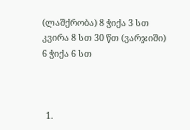(ლაშქრობა) 8 ჭიქა 3 სთ
კვირა 8 სთ 30 წთ (ვარჯიში) 6 ჭიქა 6 სთ



  1.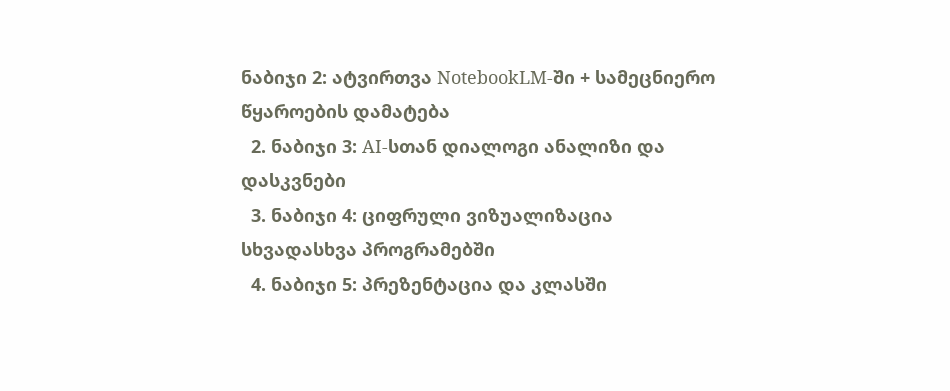ნაბიჯი 2: ატვირთვა NotebookLM-ში + სამეცნიერო წყაროების დამატება
  2. ნაბიჯი 3: AI-სთან დიალოგი ანალიზი და დასკვნები
  3. ნაბიჯი 4: ციფრული ვიზუალიზაცია სხვადასხვა პროგრამებში
  4. ნაბიჯი 5: პრეზენტაცია და კლასში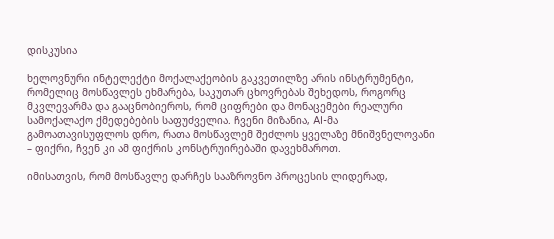დისკუსია

ხელოვნური ინტელექტი მოქალაქეობის გაკვეთილზე არის ინსტრუმენტი, რომელიც მოსწავლეს ეხმარება, საკუთარ ცხოვრებას შეხედოს, როგორც მკვლევარმა და გააცნობიეროს, რომ ციფრები და მონაცემები რეალური სამოქალაქო ქმედებების საფუძველია. ჩვენი მიზანია, AI-მა გამოათავისუფლოს დრო, რათა მოსწავლემ შეძლოს ყველაზე მნიშვნელოვანი – ფიქრი, ჩვენ კი ამ ფიქრის კონსტრუირებაში დავეხმაროთ.

იმისათვის, რომ მოსწავლე დარჩეს სააზროვნო პროცესის ლიდერად,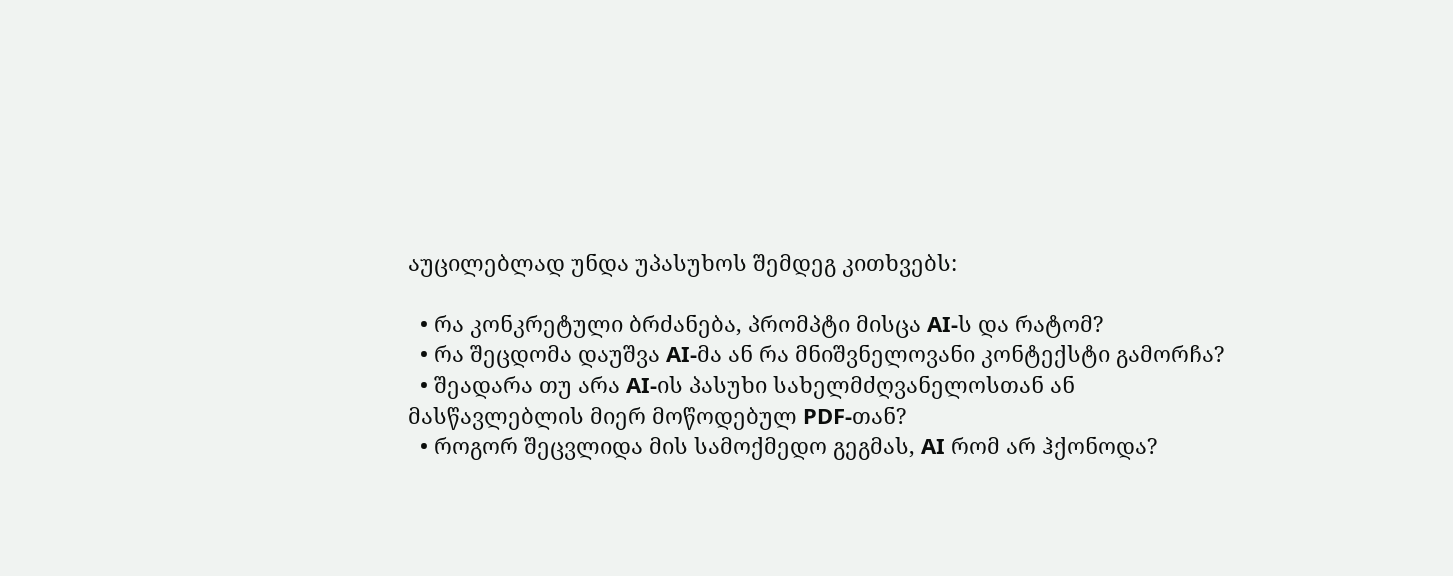აუცილებლად უნდა უპასუხოს შემდეგ კითხვებს:

  • რა კონკრეტული ბრძანება, პრომპტი მისცა AI-ს და რატომ?
  • რა შეცდომა დაუშვა AI-მა ან რა მნიშვნელოვანი კონტექსტი გამორჩა?
  • შეადარა თუ არა AI-ის პასუხი სახელმძღვანელოსთან ან მასწავლებლის მიერ მოწოდებულ PDF-თან?
  • როგორ შეცვლიდა მის სამოქმედო გეგმას, AI რომ არ ჰქონოდა?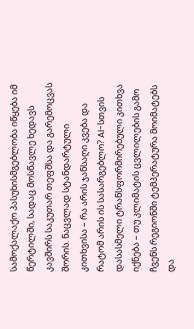სამოქალაქო პასუხისმგებლობა იწყება იმ წერტილში, სადაც მოსწავლე ხედავს კავშირს საკუთარ თეფშსა და გარემოცვას შორის. ნაცვლად სტანდარტული კითხვისა – რა არის ჯანსაღი კვება და რატომ არის ის სასარგებლო? AI-სთვის დასასმელი ტრანსფორმირებული კითხვა იქნება – თუ კლიმატის ცვლილების გამო ჩვენს რეგიონში ტემპერატურა მოიმატებს და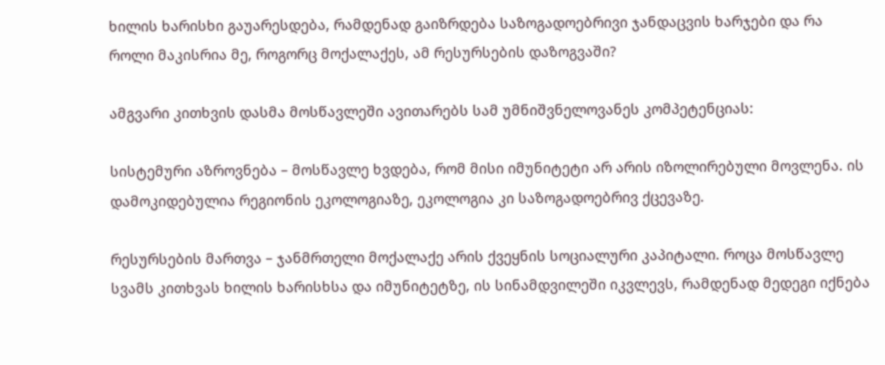ხილის ხარისხი გაუარესდება, რამდენად გაიზრდება საზოგადოებრივი ჯანდაცვის ხარჯები და რა როლი მაკისრია მე, როგორც მოქალაქეს, ამ რესურსების დაზოგვაში?

ამგვარი კითხვის დასმა მოსწავლეში ავითარებს სამ უმნიშვნელოვანეს კომპეტენციას:

სისტემური აზროვნება – მოსწავლე ხვდება, რომ მისი იმუნიტეტი არ არის იზოლირებული მოვლენა. ის დამოკიდებულია რეგიონის ეკოლოგიაზე, ეკოლოგია კი საზოგადოებრივ ქცევაზე.

რესურსების მართვა – ჯანმრთელი მოქალაქე არის ქვეყნის სოციალური კაპიტალი. როცა მოსწავლე სვამს კითხვას ხილის ხარისხსა და იმუნიტეტზე, ის სინამდვილეში იკვლევს, რამდენად მედეგი იქნება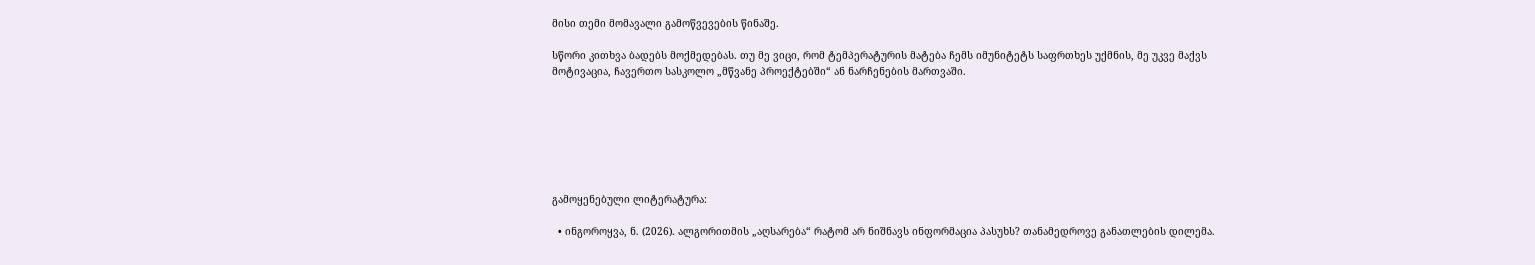მისი თემი მომავალი გამოწვევების წინაშე.

სწორი კითხვა ბადებს მოქმედებას. თუ მე ვიცი, რომ ტემპერატურის მატება ჩემს იმუნიტეტს საფრთხეს უქმნის, მე უკვე მაქვს მოტივაცია, ჩავერთო სასკოლო „მწვანე პროექტებში“ ან ნარჩენების მართვაში.







გამოყენებული ლიტერატურა:

  • ინგოროყვა, ნ. (2026). ალგორითმის „აღსარება“ რატომ არ ნიშნავს ინფორმაცია პასუხს? თანამედროვე განათლების დილემა.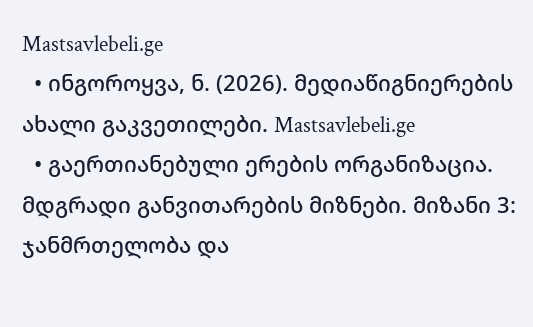Mastsavlebeli.ge
  • ინგოროყვა, ნ. (2026). მედიაწიგნიერების ახალი გაკვეთილები. Mastsavlebeli.ge
  • გაერთიანებული ერების ორგანიზაცია. მდგრადი განვითარების მიზნები. მიზანი 3: ჯანმრთელობა და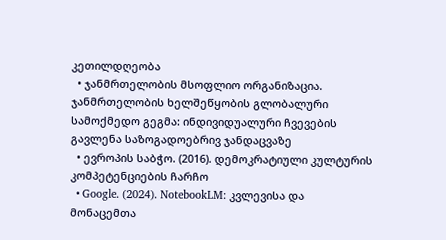კეთილდღეობა
  • ჯანმრთელობის მსოფლიო ორგანიზაცია. ჯანმრთელობის ხელშეწყობის გლობალური სამოქმედო გეგმა: ინდივიდუალური ჩვევების გავლენა საზოგადოებრივ ჯანდაცვაზე
  • ევროპის საბჭო. (2016). დემოკრატიული კულტურის კომპეტენციების ჩარჩო
  • Google. (2024). NotebookLM: კვლევისა და მონაცემთა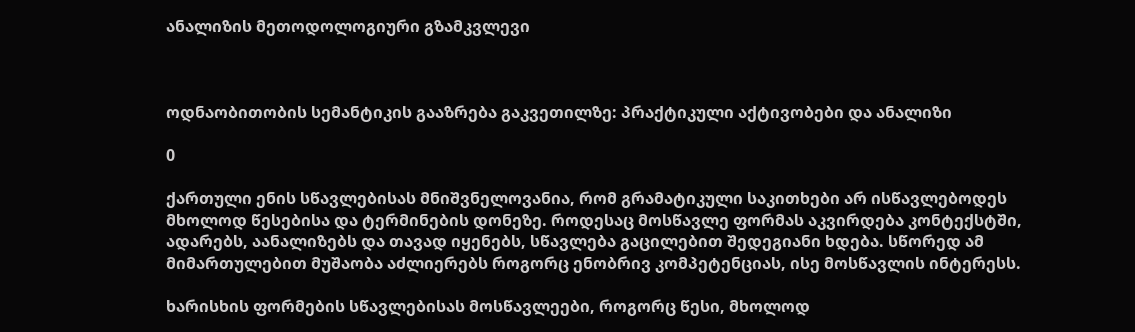ანალიზის მეთოდოლოგიური გზამკვლევი



ოდნაობითობის სემანტიკის გააზრება გაკვეთილზე: პრაქტიკული აქტივობები და ანალიზი

0

ქართული ენის სწავლებისას მნიშვნელოვანია, რომ გრამატიკული საკითხები არ ისწავლებოდეს მხოლოდ წესებისა და ტერმინების დონეზე. როდესაც მოსწავლე ფორმას აკვირდება კონტექსტში, ადარებს, აანალიზებს და თავად იყენებს, სწავლება გაცილებით შედეგიანი ხდება. სწორედ ამ მიმართულებით მუშაობა აძლიერებს როგორც ენობრივ კომპეტენციას, ისე მოსწავლის ინტერესს.

ხარისხის ფორმების სწავლებისას მოსწავლეები, როგორც წესი, მხოლოდ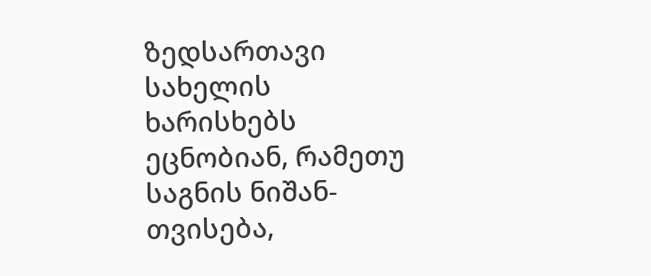ზედსართავი სახელის ხარისხებს ეცნობიან, რამეთუ საგნის ნიშან-თვისება,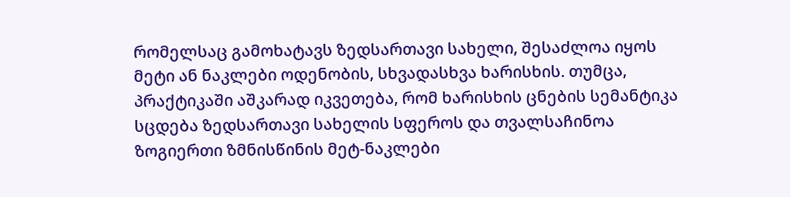რომელსაც გამოხატავს ზედსართავი სახელი, შესაძლოა იყოს მეტი ან ნაკლები ოდენობის, სხვადასხვა ხარისხის. თუმცა, პრაქტიკაში აშკარად იკვეთება, რომ ხარისხის ცნების სემანტიკა სცდება ზედსართავი სახელის სფეროს და თვალსაჩინოა ზოგიერთი ზმნისწინის მეტ-ნაკლები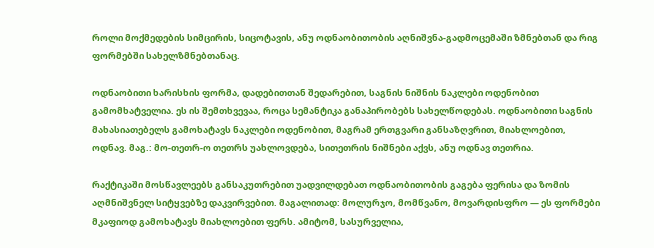როლი მოქმედების სიმცირის, სიცოტავის, ანუ ოდნაობითობის აღნიშვნა-გადმოცემაში ზმნებთან და რიგ ფორმებში სახელზმნებთანაც.

ოდნაობითი ხარისხის ფორმა, დადებითთან შედარებით, საგნის ნიშნის ნაკლები ოდენობით გამომხატველია. ეს ის შემთხვევაა, როცა სემანტიკა განაპირობებს სახელწოდებას. ოდნაობითი საგნის მახასიათებელს გამოხატავს ნაკლები ოდენობით, მაგრამ ერთგვარი განსაზღვრით, მიახლოებით, ოდნავ. მაგ.: მო-თეთრ-ო თეთრს უახლოვდება, სითეთრის ნიშნები აქვს, ანუ ოდნავ თეთრია.

რაქტიკაში მოსწავლეებს განსაკუთრებით უადვილდებათ ოდნაობითობის გაგება ფერისა და ზომის აღმნიშვნელ სიტყვებზე დაკვირვებით. მაგალითად: მოლურჯო, მომწვანო, მოვარდისფრო — ეს ფორმები მკაფიოდ გამოხატავს მიახლოებით ფერს. ამიტომ, სასურველია,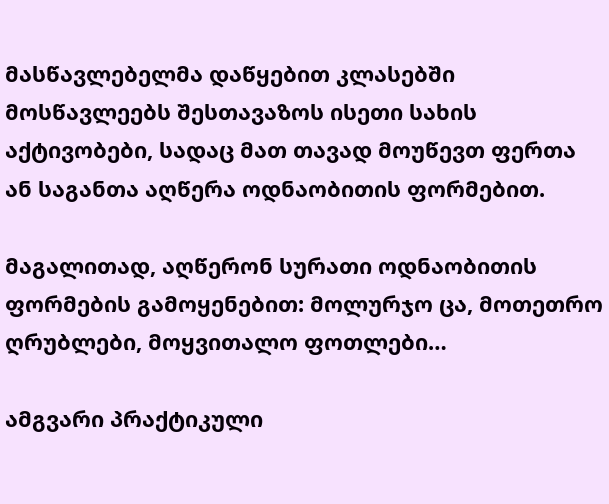მასწავლებელმა დაწყებით კლასებში მოსწავლეებს შესთავაზოს ისეთი სახის აქტივობები, სადაც მათ თავად მოუწევთ ფერთა ან საგანთა აღწერა ოდნაობითის ფორმებით.

მაგალითად, აღწერონ სურათი ოდნაობითის ფორმების გამოყენებით: მოლურჯო ცა, მოთეთრო ღრუბლები, მოყვითალო ფოთლები…

ამგვარი პრაქტიკული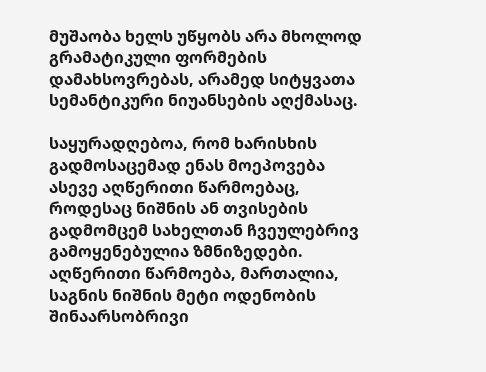მუშაობა ხელს უწყობს არა მხოლოდ გრამატიკული ფორმების დამახსოვრებას, არამედ სიტყვათა სემანტიკური ნიუანსების აღქმასაც.

საყურადღებოა, რომ ხარისხის გადმოსაცემად ენას მოეპოვება ასევე აღწერითი წარმოებაც, როდესაც ნიშნის ან თვისების გადმომცემ სახელთან ჩვეულებრივ გამოყენებულია ზმნიზედები. აღწერითი წარმოება, მართალია, საგნის ნიშნის მეტი ოდენობის შინაარსობრივი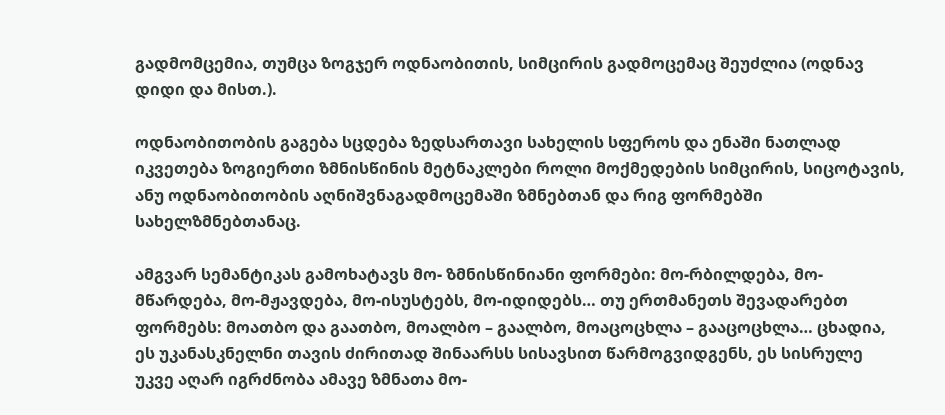გადმომცემია, თუმცა ზოგჯერ ოდნაობითის, სიმცირის გადმოცემაც შეუძლია (ოდნავ დიდი და მისთ.).

ოდნაობითობის გაგება სცდება ზედსართავი სახელის სფეროს და ენაში ნათლად იკვეთება ზოგიერთი ზმნისწინის მეტნაკლები როლი მოქმედების სიმცირის, სიცოტავის, ანუ ოდნაობითობის აღნიშვნაგადმოცემაში ზმნებთან და რიგ ფორმებში სახელზმნებთანაც.

ამგვარ სემანტიკას გამოხატავს მო- ზმნისწინიანი ფორმები: მო-რბილდება, მო-მწარდება, მო-მჟავდება, მო-ისუსტებს, მო-იდიდებს… თუ ერთმანეთს შევადარებთ ფორმებს: მოათბო და გაათბო, მოალბო – გაალბო, მოაცოცხლა – გააცოცხლა… ცხადია, ეს უკანასკნელნი თავის ძირითად შინაარსს სისავსით წარმოგვიდგენს, ეს სისრულე უკვე აღარ იგრძნობა ამავე ზმნათა მო-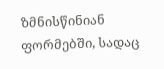ზმნისწინიან ფორმებში, სადაც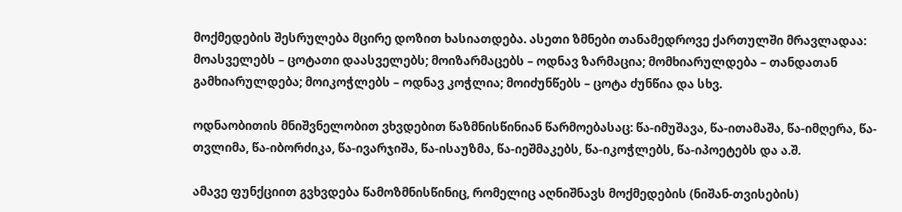მოქმედების შესრულება მცირე დოზით ხასიათდება. ასეთი ზმნები თანამედროვე ქართულში მრავლადაა: მოასველებს – ცოტათი დაასველებს; მოიზარმაცებს – ოდნავ ზარმაცია; მომხიარულდება – თანდათან გამხიარულდება; მოიკოჭლებს – ოდნავ კოჭლია; მოიძუნწებს – ცოტა ძუნწია და სხვ.

ოდნაობითის მნიშვნელობით ვხვდებით წაზმნისწინიან წარმოებასაც: წა-იმუშავა, წა-ითამაშა, წა-იმღერა, წა-თვლიმა, წა-იბორძიკა, წა-ივარჯიშა, წა-ისაუზმა, წა-იეშმაკებს, წა-იკოჭლებს, წა-იპოეტებს და ა.შ.

ამავე ფუნქციით გვხვდება წამოზმნისწინიც, რომელიც აღნიშნავს მოქმედების (ნიშან-თვისების)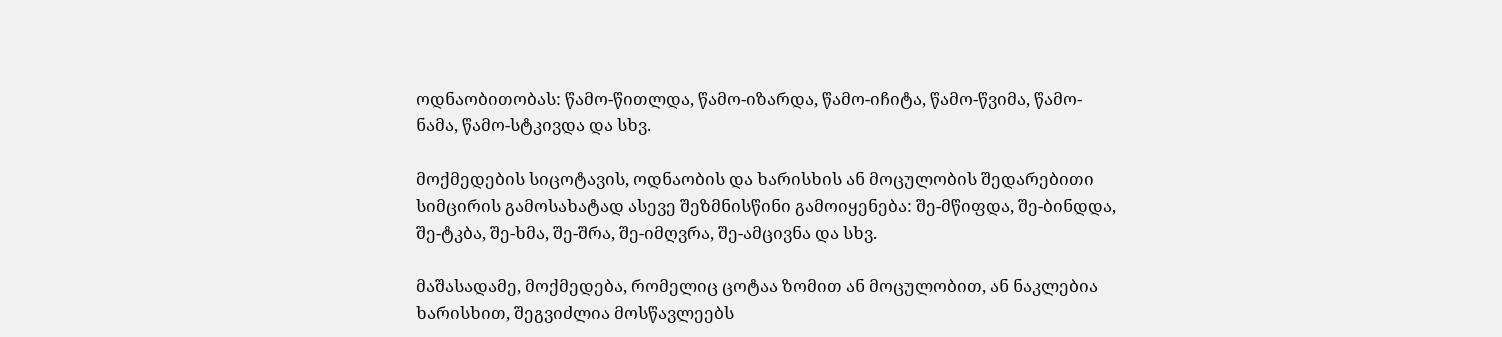ოდნაობითობას: წამო-წითლდა, წამო-იზარდა, წამო-იჩიტა, წამო-წვიმა, წამო-ნამა, წამო-სტკივდა და სხვ.

მოქმედების სიცოტავის, ოდნაობის და ხარისხის ან მოცულობის შედარებითი სიმცირის გამოსახატად ასევე შეზმნისწინი გამოიყენება: შე-მწიფდა, შე-ბინდდა, შე-ტკბა, შე-ხმა, შე-შრა, შე-იმღვრა, შე-ამცივნა და სხვ.

მაშასადამე, მოქმედება, რომელიც ცოტაა ზომით ან მოცულობით, ან ნაკლებია ხარისხით, შეგვიძლია მოსწავლეებს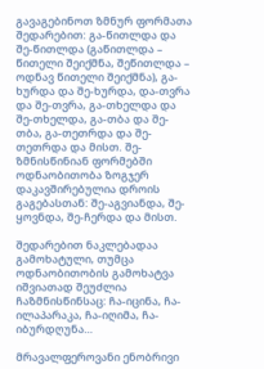გავაგებინოთ ზმნურ ფორმათა შედარებით: გა-წითლდა და შე-წითლდა (გაწითლდა – წითელი შეიქმნა, შეწითლდა – ოდნავ წითელი შეიქმნა), გა-ხურდა და შე-ხურდა, და-თვრა და შე-თვრა, გა-თხელდა და შე-თხელდა, გა-თბა და შე-თბა, გა-თეთრდა და შე-თეთრდა და მისთ. შე- ზმნისწინიან ფორმებში ოდნაობითობა ზოგჯერ დაკავშირებულია დროის გაგებასთან: შე-აგვიანდა, შე-ყოვნდა, შე-ჩერდა და მისთ.

შედარებით ნაკლებადაა გამოხატული, თუმცა ოდნაობითობის გამოხატვა იშვიათად შეუძლია ჩაზმნისწინსაც: ჩა-იცინა, ჩა-ილაპარაკა, ჩა-იღიმა, ჩა-იბურდღუნა…

მრავალფეროვანი ენობრივი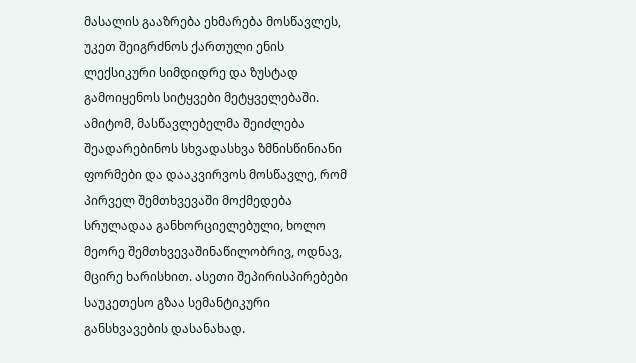მასალის გააზრება ეხმარება მოსწავლეს, უკეთ შეიგრძნოს ქართული ენის ლექსიკური სიმდიდრე და ზუსტად გამოიყენოს სიტყვები მეტყველებაში. ამიტომ, მასწავლებელმა შეიძლება შეადარებინოს სხვადასხვა ზმნისწინიანი ფორმები და დააკვირვოს მოსწავლე, რომ პირველ შემთხვევაში მოქმედება სრულადაა განხორციელებული, ხოლო მეორე შემთხვევაშინაწილობრივ, ოდნავ, მცირე ხარისხით. ასეთი შეპირისპირებები საუკეთესო გზაა სემანტიკური განსხვავების დასანახად.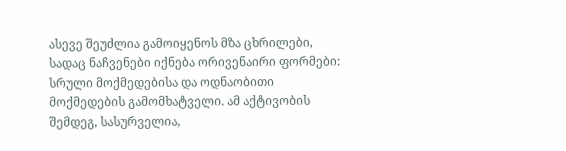ასევე შეუძლია გამოიყენოს მზა ცხრილები, სადაც ნაჩვენები იქნება ორივენაირი ფორმები: სრული მოქმედებისა და ოდნაობითი მოქმედების გამომხატველი. ამ აქტივობის შემდეგ, სასურველია,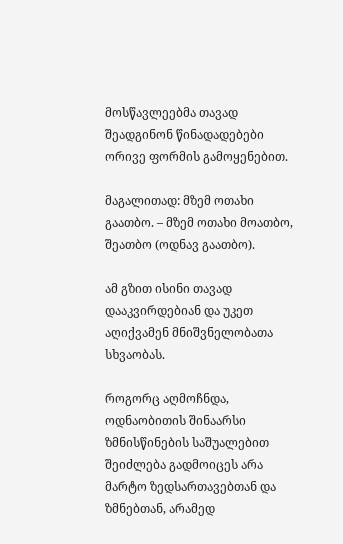მოსწავლეებმა თავად შეადგინონ წინადადებები ორივე ფორმის გამოყენებით.

მაგალითად: მზემ ოთახი გაათბო. – მზემ ოთახი მოათბო, შეათბო (ოდნავ გაათბო).

ამ გზით ისინი თავად დააკვირდებიან და უკეთ აღიქვამენ მნიშვნელობათა სხვაობას.

როგორც აღმოჩნდა, ოდნაობითის შინაარსი ზმნისწინების საშუალებით შეიძლება გადმოიცეს არა მარტო ზედსართავებთან და ზმნებთან, არამედ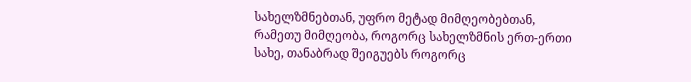სახელზმნებთან, უფრო მეტად მიმღეობებთან, რამეთუ მიმღეობა, როგორც სახელზმნის ერთ-ერთი სახე, თანაბრად შეიგუებს როგორც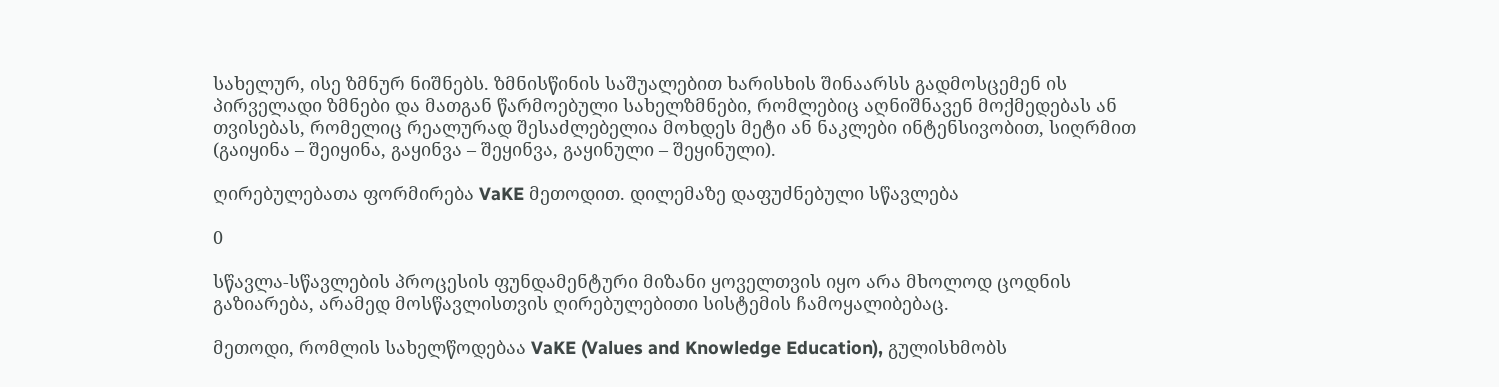სახელურ, ისე ზმნურ ნიშნებს. ზმნისწინის საშუალებით ხარისხის შინაარსს გადმოსცემენ ის პირველადი ზმნები და მათგან წარმოებული სახელზმნები, რომლებიც აღნიშნავენ მოქმედებას ან თვისებას, რომელიც რეალურად შესაძლებელია მოხდეს მეტი ან ნაკლები ინტენსივობით, სიღრმით (გაიყინა – შეიყინა, გაყინვა – შეყინვა, გაყინული – შეყინული).

ღირებულებათა ფორმირება VaKE მეთოდით. დილემაზე დაფუძნებული სწავლება

0

სწავლა-სწავლების პროცესის ფუნდამენტური მიზანი ყოველთვის იყო არა მხოლოდ ცოდნის გაზიარება, არამედ მოსწავლისთვის ღირებულებითი სისტემის ჩამოყალიბებაც.

მეთოდი, რომლის სახელწოდებაა VaKE (Values and Knowledge Education), გულისხმობს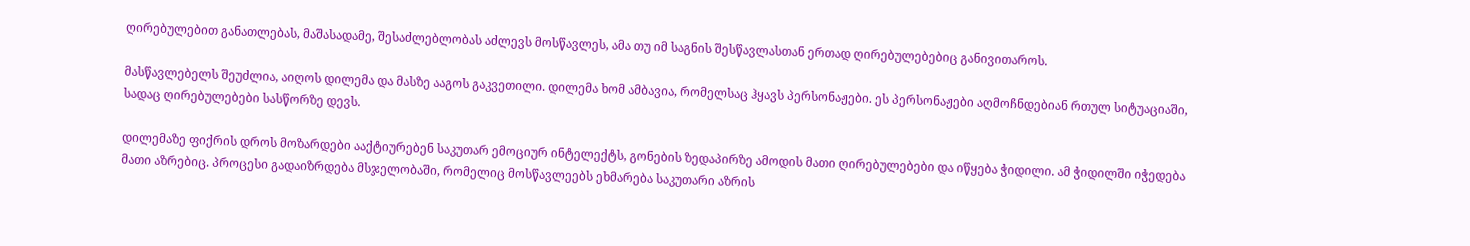ღირებულებით განათლებას, მაშასადამე, შესაძლებლობას აძლევს მოსწავლეს, ამა თუ იმ საგნის შესწავლასთან ერთად ღირებულებებიც განივითაროს.

მასწავლებელს შეუძლია, აიღოს დილემა და მასზე ააგოს გაკვეთილი. დილემა ხომ ამბავია, რომელსაც ჰყავს პერსონაჟები. ეს პერსონაჟები აღმოჩნდებიან რთულ სიტუაციაში, სადაც ღირებულებები სასწორზე დევს.

დილემაზე ფიქრის დროს მოზარდები ააქტიურებენ საკუთარ ემოციურ ინტელექტს, გონების ზედაპირზე ამოდის მათი ღირებულებები და იწყება ჭიდილი. ამ ჭიდილში იჭედება მათი აზრებიც. პროცესი გადაიზრდება მსჯელობაში, რომელიც მოსწავლეებს ეხმარება საკუთარი აზრის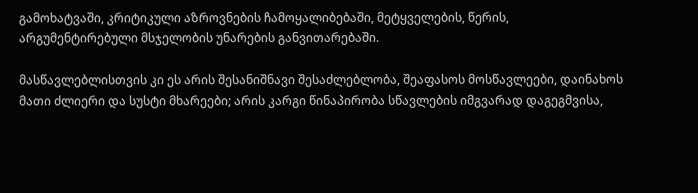გამოხატვაში, კრიტიკული აზროვნების ჩამოყალიბებაში, მეტყველების, წერის, არგუმენტირებული მსჯელობის უნარების განვითარებაში.

მასწავლებლისთვის კი ეს არის შესანიშნავი შესაძლებლობა, შეაფასოს მოსწავლეები, დაინახოს მათი ძლიერი და სუსტი მხარეები; არის კარგი წინაპირობა სწავლების იმგვარად დაგეგმვისა,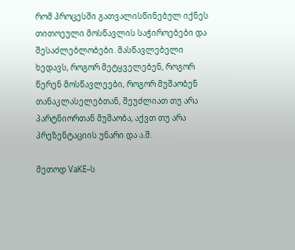რომ პროცესში გათვალისწინებულ იქნეს თითოეული მოსწავლის საჭიროებები და შესაძლებლობები. მასწავლებელი ხედავს, როგორ მეტყველებენ, როგორ წერენ მოსწავლეები, როგორ მუშაობენ თანაკლასელებთან, შეუძლიათ თუ არა პარტნიორთან მუშაობა, აქვთ თუ არა პრეზენტაციის უნარი და ა.შ.

მეთოდ VaKE–ს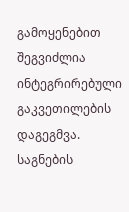გამოყენებით შეგვიძლია ინტეგრირებული გაკვეთილების დაგეგმვა. საგნების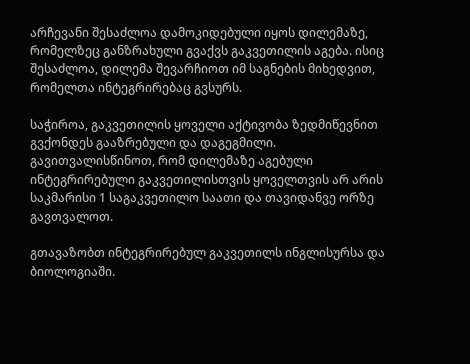არჩევანი შესაძლოა დამოკიდებული იყოს დილემაზე, რომელზეც განზრახული გვაქვს გაკვეთილის აგება. ისიც შესაძლოა, დილემა შევარჩიოთ იმ საგნების მიხედვით, რომელთა ინტეგრირებაც გვსურს.

საჭიროა, გაკვეთილის ყოველი აქტივობა ზედმიწევნით გვქონდეს გააზრებული და დაგეგმილი. გავითვალისწინოთ, რომ დილემაზე აგებული ინტეგრირებული გაკვეთილისთვის ყოველთვის არ არის საკმარისი 1 საგაკვეთილო საათი და თავიდანვე ორზე გავთვალოთ.

გთავაზობთ ინტეგრირებულ გაკვეთილს ინგლისურსა და ბიოლოგიაში.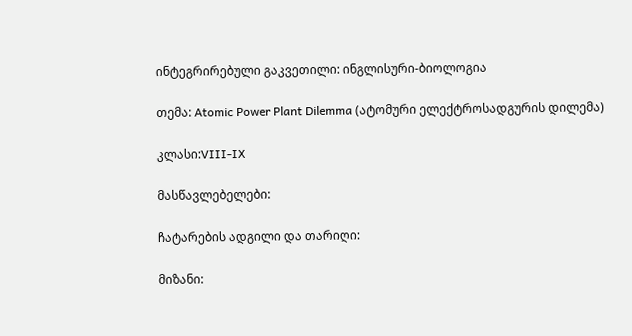ინტეგრირებული გაკვეთილი: ინგლისური-ბიოლოგია

თემა: Atomic Power Plant Dilemma (ატომური ელექტროსადგურის დილემა)

კლასი:VIII-IX

მასწავლებელები:

ჩატარების ადგილი და თარიღი:

მიზანი: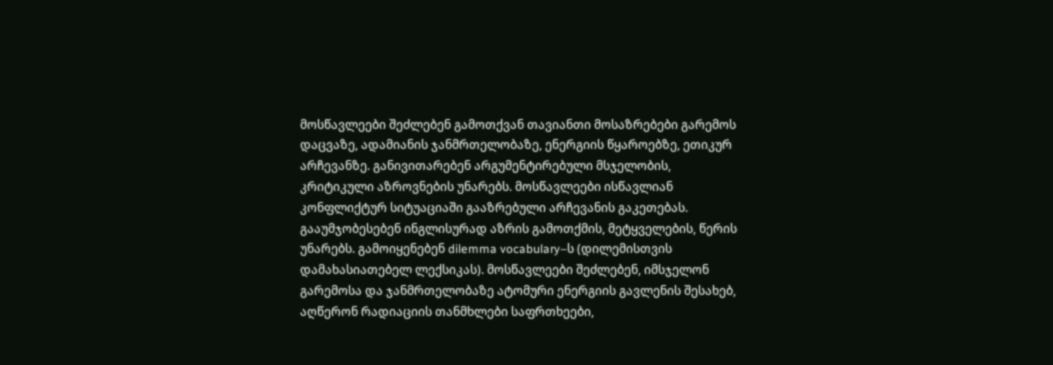მოსწავლეები შეძლებენ გამოთქვან თავიანთი მოსაზრებები გარემოს დაცვაზე, ადამიანის ჯანმრთელობაზე, ენერგიის წყაროებზე, ეთიკურ არჩევანზე. განივითარებენ არგუმენტირებული მსჯელობის, კრიტიკული აზროვნების უნარებს. მოსწავლეები ისწავლიან კონფლიქტურ სიტუაციაში გააზრებული არჩევანის გაკეთებას. გააუმჯობესებენ ინგლისურად აზრის გამოთქმის, მეტყველების, წერის უნარებს. გამოიყენებენ dilemma vocabulary–ს (დილემისთვის დამახასიათებელ ლექსიკას). მოსწავლეები შეძლებენ, იმსჯელონ გარემოსა და ჯანმრთელობაზე ატომური ენერგიის გავლენის შესახებ, აღწერონ რადიაციის თანმხლები საფრთხეები,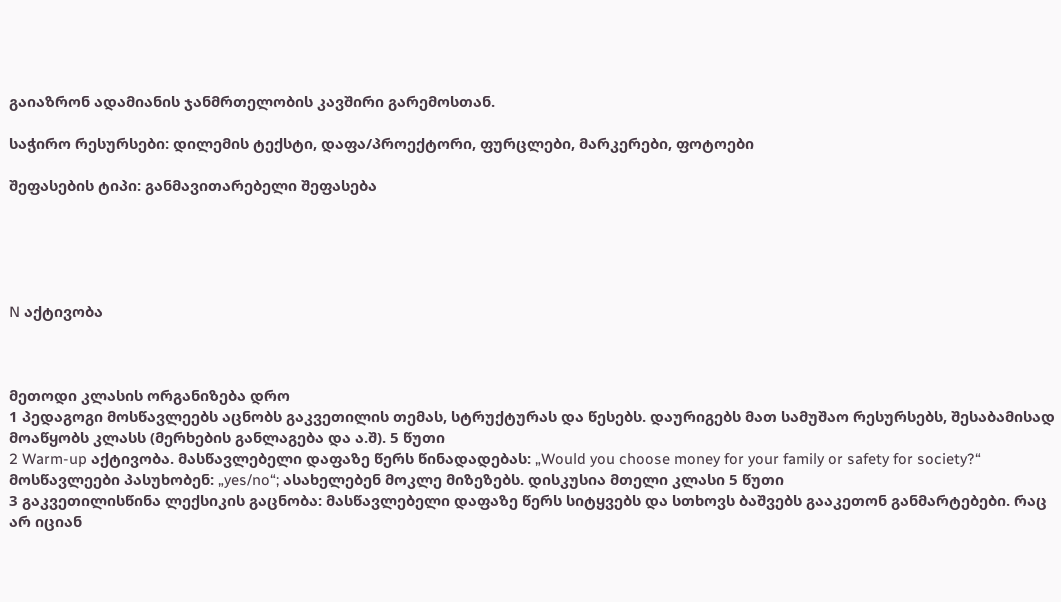გაიაზრონ ადამიანის ჯანმრთელობის კავშირი გარემოსთან.

საჭირო რესურსები: დილემის ტექსტი, დაფა/პროექტორი, ფურცლები, მარკერები, ფოტოები

შეფასების ტიპი: განმავითარებელი შეფასება





N აქტივობა



მეთოდი კლასის ორგანიზება დრო
1 პედაგოგი მოსწავლეებს აცნობს გაკვეთილის თემას, სტრუქტურას და წესებს. დაურიგებს მათ სამუშაო რესურსებს, შესაბამისად მოაწყობს კლასს (მერხების განლაგება და ა.შ). 5 წუთი
2 Warm-up აქტივობა. მასწავლებელი დაფაზე წერს წინადადებას: „Would you choose money for your family or safety for society?“ მოსწავლეები პასუხობენ: „yes/no“; ასახელებენ მოკლე მიზეზებს. დისკუსია მთელი კლასი 5 წუთი
3 გაკვეთილისწინა ლექსიკის გაცნობა: მასწავლებელი დაფაზე წერს სიტყვებს და სთხოვს ბაშვებს გააკეთონ განმარტებები. რაც არ იციან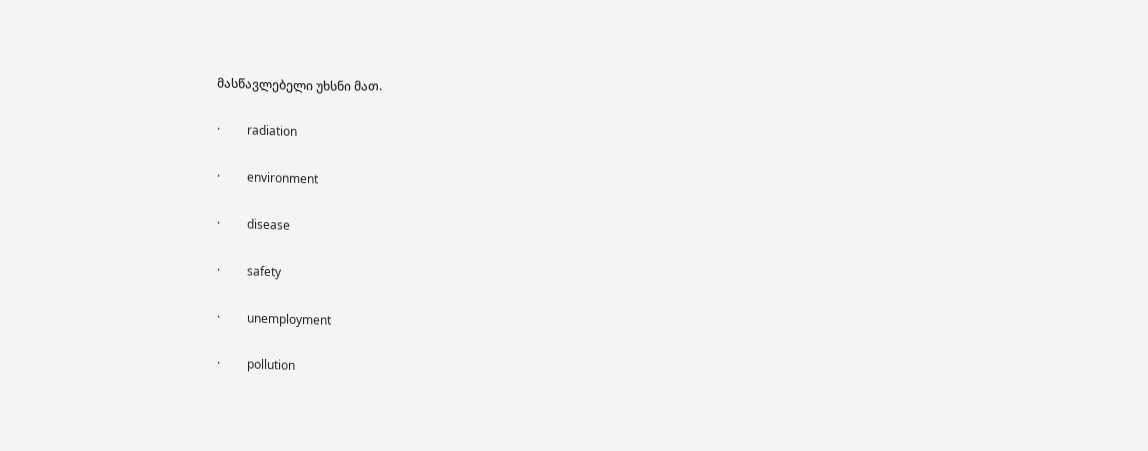მასწავლებელი უხსნი მათ.

·         radiation

·         environment

·         disease

·         safety

·         unemployment

·         pollution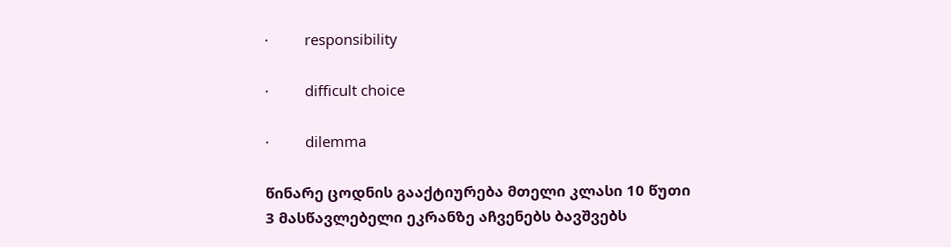·         responsibility

·         difficult choice

·         dilemma

წინარე ცოდნის გააქტიურება მთელი კლასი 10 წუთი
3 მასწავლებელი ეკრანზე აჩვენებს ბავშვებს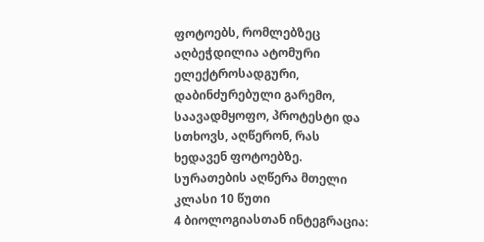ფოტოებს, რომლებზეც აღბეჭდილია ატომური ელექტროსადგური, დაბინძურებული გარემო, საავადმყოფო, პროტესტი და სთხოვს, აღწერონ, რას ხედავენ ფოტოებზე. სურათების აღწერა მთელი კლასი 10 წუთი
4 ბიოლოგიასთან ინტეგრაცია: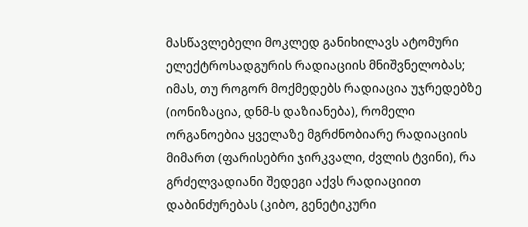მასწავლებელი მოკლედ განიხილავს ატომური ელექტროსადგურის რადიაციის მნიშვნელობას; იმას, თუ როგორ მოქმედებს რადიაცია უჯრედებზე (იონიზაცია, დნმ-ს დაზიანება), რომელი ორგანოებია ყველაზე მგრძნობიარე რადიაციის მიმართ (ფარისებრი ჯირკვალი, ძვლის ტვინი), რა გრძელვადიანი შედეგი აქვს რადიაციით დაბინძურებას (კიბო, გენეტიკური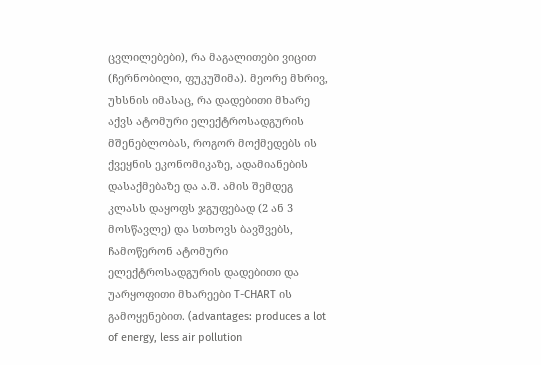ცვლილებები), რა მაგალითები ვიცით (ჩერნობილი, ფუკუშიმა). მეორე მხრივ, უხსნის იმასაც, რა დადებითი მხარე აქვს ატომური ელექტროსადგურის მშენებლობას, როგორ მოქმედებს ის ქვეყნის ეკონომიკაზე, ადამიანების დასაქმებაზე და ა.შ. ამის შემდეგ კლასს დაყოფს ჯგუფებად (2 ან 3 მოსწავლე) და სთხოვს ბავშვებს, ჩამოწერონ ატომური ელექტროსადგურის დადებითი და უარყოფითი მხარეები T-CHART ის გამოყენებით. (advantages: produces a lot of energy, less air pollution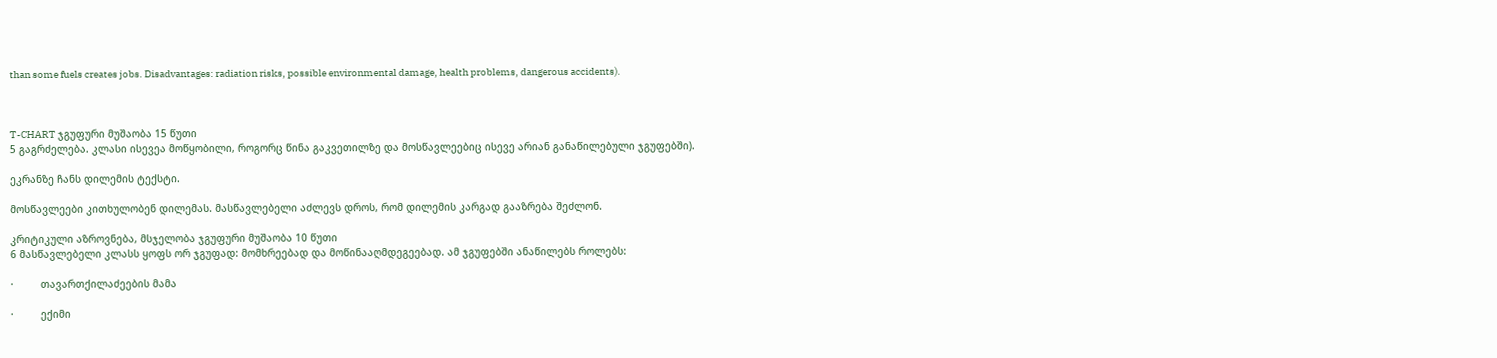than some fuels creates jobs. Disadvantages: radiation risks, possible environmental damage, health problems, dangerous accidents).



T-CHART ჯგუფური მუშაობა 15 წუთი
5 გაგრძელება. კლასი ისევეა მოწყობილი, როგორც წინა გაკვეთილზე და მოსწავლეებიც ისევე არიან განაწილებული ჯგუფებში).

ეკრანზე ჩანს დილემის ტექსტი.

მოსწავლეები კითხულობენ დილემას. მასწავლებელი აძლევს დროს, რომ დილემის კარგად გააზრება შეძლონ.

კრიტიკული აზროვნება, მსჯელობა ჯგუფური მუშაობა 10 წუთი
6 მასწავლებელი კლასს ყოფს ორ ჯგუფად: მომხრეებად და მოწინააღმდეგეებად. ამ ჯგუფებში ანაწილებს როლებს:

·         თავართქილაძეების მამა

·         ექიმი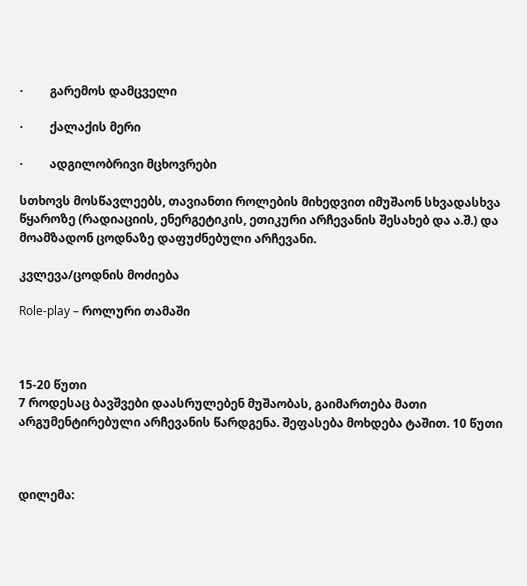·         გარემოს დამცველი

·         ქალაქის მერი

·         ადგილობრივი მცხოვრები

სთხოვს მოსწავლეებს, თავიანთი როლების მიხედვით იმუშაონ სხვადასხვა წყაროზე (რადიაციის, ენერგეტიკის, ეთიკური არჩევანის შესახებ და ა.შ.) და მოამზადონ ცოდნაზე დაფუძნებული არჩევანი.

კვლევა/ცოდნის მოძიება

Role-play – როლური თამაში



15-20 წუთი
7 როდესაც ბავშვები დაასრულებენ მუშაობას, გაიმართება მათი არგუმენტირებული არჩევანის წარდგენა. შეფასება მოხდება ტაშით. 10 წუთი



დილემა: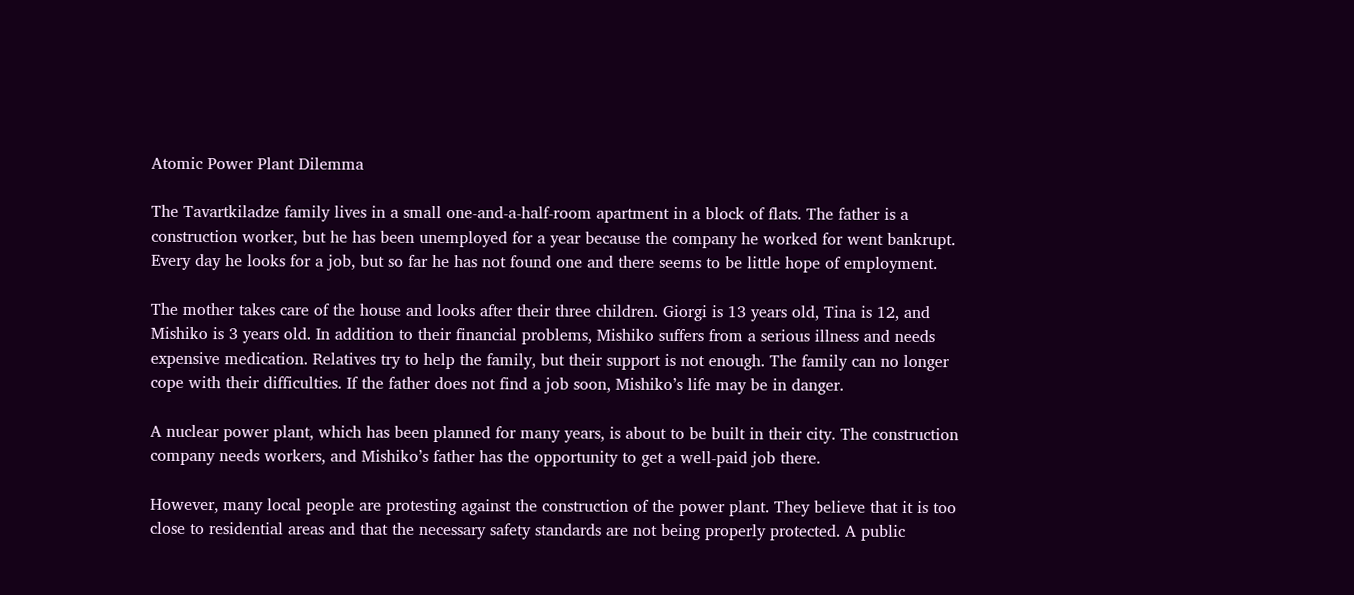Atomic Power Plant Dilemma

The Tavartkiladze family lives in a small one-and-a-half-room apartment in a block of flats. The father is a construction worker, but he has been unemployed for a year because the company he worked for went bankrupt. Every day he looks for a job, but so far he has not found one and there seems to be little hope of employment.

The mother takes care of the house and looks after their three children. Giorgi is 13 years old, Tina is 12, and Mishiko is 3 years old. In addition to their financial problems, Mishiko suffers from a serious illness and needs expensive medication. Relatives try to help the family, but their support is not enough. The family can no longer cope with their difficulties. If the father does not find a job soon, Mishiko’s life may be in danger.

A nuclear power plant, which has been planned for many years, is about to be built in their city. The construction company needs workers, and Mishiko’s father has the opportunity to get a well-paid job there.

However, many local people are protesting against the construction of the power plant. They believe that it is too close to residential areas and that the necessary safety standards are not being properly protected. A public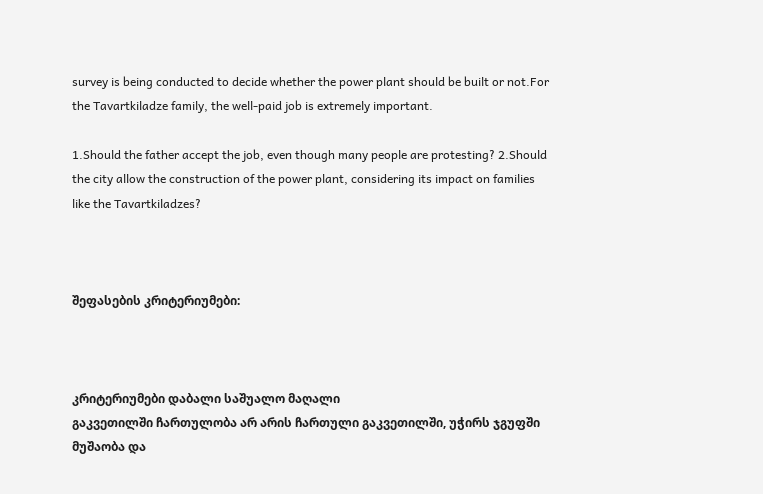survey is being conducted to decide whether the power plant should be built or not.For the Tavartkiladze family, the well-paid job is extremely important.

1.Should the father accept the job, even though many people are protesting? 2.Should the city allow the construction of the power plant, considering its impact on families like the Tavartkiladzes?



შეფასების კრიტერიუმები:



კრიტერიუმები დაბალი საშუალო მაღალი
გაკვეთილში ჩართულობა არ არის ჩართული გაკვეთილში, უჭირს ჯგუფში მუშაობა და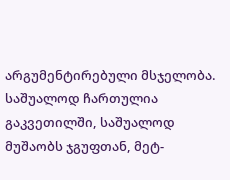არგუმენტირებული მსჯელობა. საშუალოდ ჩართულია გაკვეთილში, საშუალოდ მუშაობს ჯგუფთან, მეტ-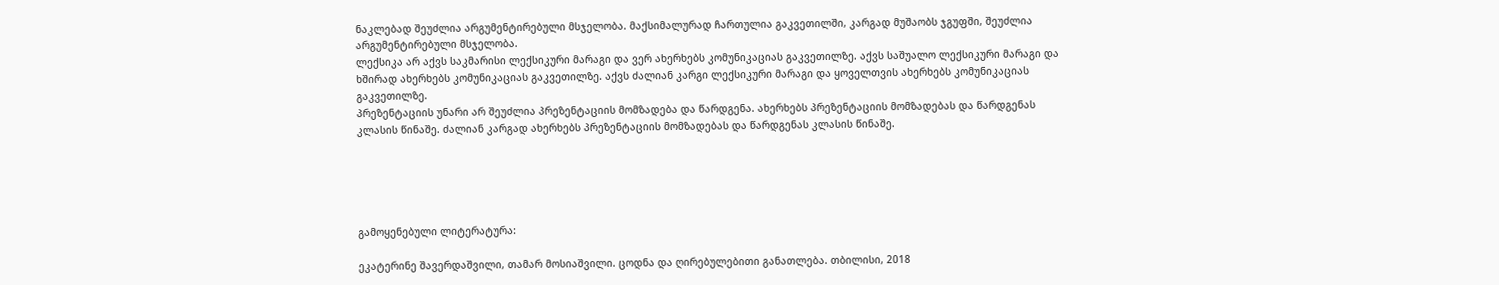ნაკლებად შეუძლია არგუმენტირებული მსჯელობა. მაქსიმალურად ჩართულია გაკვეთილში, კარგად მუშაობს ჯგუფში, შეუძლია არგუმენტირებული მსჯელობა.
ლექსიკა არ აქვს საკმარისი ლექსიკური მარაგი და ვერ ახერხებს კომუნიკაციას გაკვეთილზე. აქვს საშუალო ლექსიკური მარაგი და ხშირად ახერხებს კომუნიკაციას გაკვეთილზე. აქვს ძალიან კარგი ლექსიკური მარაგი და ყოველთვის ახერხებს კომუნიკაციას გაკვეთილზე.
პრეზენტაციის უნარი არ შეუძლია პრეზენტაციის მომზადება და წარდგენა. ახერხებს პრეზენტაციის მომზადებას და წარდგენას კლასის წინაშე. ძალიან კარგად ახერხებს პრეზენტაციის მომზადებას და წარდგენას კლასის წინაშე.





გამოყენებული ლიტერატურა:

ეკატერინე შავერდაშვილი, თამარ მოსიაშვილი. ცოდნა და ღირებულებითი განათლება. თბილისი, 2018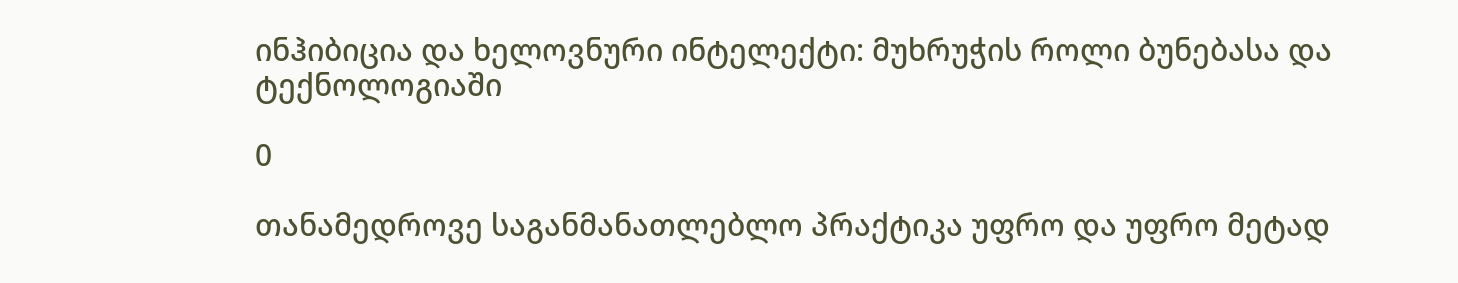ინჰიბიცია და ხელოვნური ინტელექტი: მუხრუჭის როლი ბუნებასა და ტექნოლოგიაში

0

თანამედროვე საგანმანათლებლო პრაქტიკა უფრო და უფრო მეტად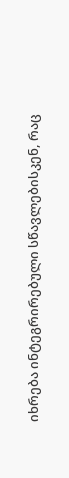იხრება ინტეგრირებული სწავლებისკენ, რაც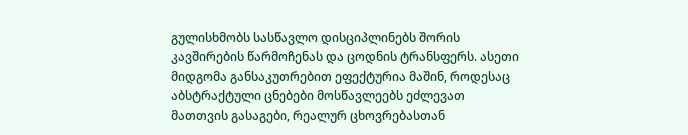გულისხმობს სასწავლო დისციპლინებს შორის კავშირების წარმოჩენას და ცოდნის ტრანსფერს. ასეთი მიდგომა განსაკუთრებით ეფექტურია მაშინ, როდესაც აბსტრაქტული ცნებები მოსწავლეებს ეძლევათ მათთვის გასაგები, რეალურ ცხოვრებასთან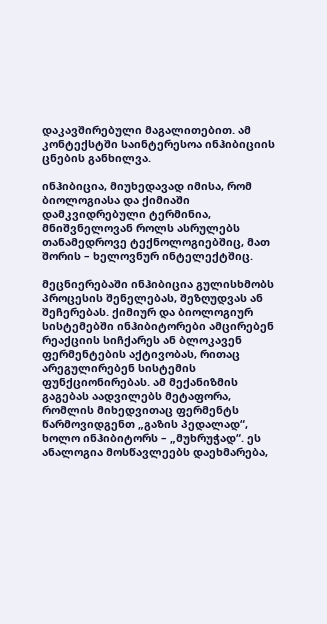დაკავშირებული მაგალითებით. ამ კონტექსტში საინტერესოა ინჰიბიციის ცნების განხილვა.

ინჰიბიცია, მიუხედავად იმისა, რომ ბიოლოგიასა და ქიმიაში დამკვიდრებული ტერმინია, მნიშვნელოვან როლს ასრულებს თანამედროვე ტექნოლოგიებშიც, მათ შორის – ხელოვნურ ინტელექტშიც.

მეცნიერებაში ინჰიბიცია გულისხმობს პროცესის შენელებას, შეზღუდვას ან შეჩერებას. ქიმიურ და ბიოლოგიურ სისტემებში ინჰიბიტორები ამცირებენ რეაქციის სიჩქარეს ან ბლოკავენ ფერმენტების აქტივობას, რითაც არეგულირებენ სისტემის ფუნქციონირებას. ამ მექანიზმის გაგებას აადვილებს მეტაფორა, რომლის მიხედვითაც ფერმენტს წარმოვიდგენთ „გაზის პედალად“, ხოლო ინჰიბიტორს – „მუხრუჭად“. ეს ანალოგია მოსწავლეებს დაეხმარება,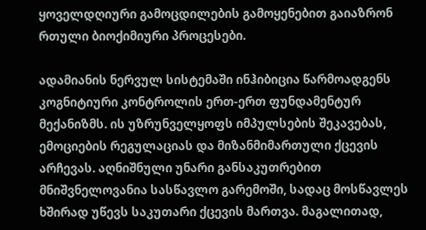ყოველდღიური გამოცდილების გამოყენებით გაიაზრონ რთული ბიოქიმიური პროცესები.

ადამიანის ნერვულ სისტემაში ინჰიბიცია წარმოადგენს კოგნიტიური კონტროლის ერთ-ერთ ფუნდამენტურ მექანიზმს. ის უზრუნველყოფს იმპულსების შეკავებას, ემოციების რეგულაციას და მიზანმიმართული ქცევის არჩევას. აღნიშნული უნარი განსაკუთრებით მნიშვნელოვანია სასწავლო გარემოში, სადაც მოსწავლეს ხშირად უწევს საკუთარი ქცევის მართვა. მაგალითად,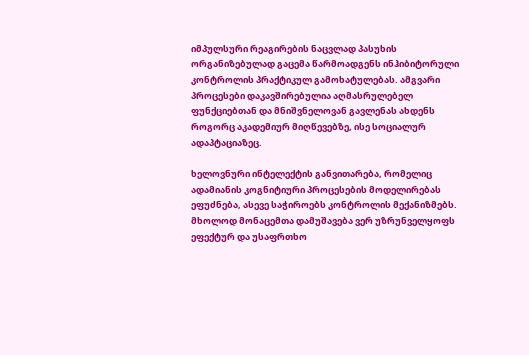იმპულსური რეაგირების ნაცვლად პასუხის ორგანიზებულად გაცემა წარმოადგენს ინჰიბიტორული კონტროლის პრაქტიკულ გამოხატულებას. ამგვარი პროცესები დაკავშირებულია აღმასრულებელ ფუნქციებთან და მნიშვნელოვან გავლენას ახდენს როგორც აკადემიურ მიღწევებზე, ისე სოციალურ ადაპტაციაზეც.

ხელოვნური ინტელექტის განვითარება, რომელიც ადამიანის კოგნიტიური პროცესების მოდელირებას ეფუძნება, ასევე საჭიროებს კონტროლის მექანიზმებს. მხოლოდ მონაცემთა დამუშავება ვერ უზრუნველყოფს ეფექტურ და უსაფრთხო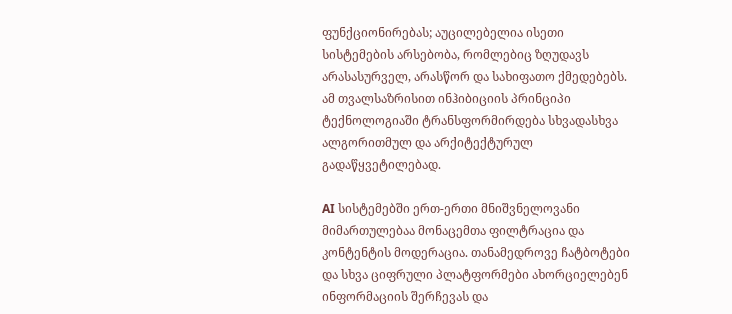ფუნქციონირებას; აუცილებელია ისეთი სისტემების არსებობა, რომლებიც ზღუდავს არასასურველ, არასწორ და სახიფათო ქმედებებს. ამ თვალსაზრისით ინჰიბიციის პრინციპი ტექნოლოგიაში ტრანსფორმირდება სხვადასხვა ალგორითმულ და არქიტექტურულ გადაწყვეტილებად.

AI სისტემებში ერთ-ერთი მნიშვნელოვანი მიმართულებაა მონაცემთა ფილტრაცია და კონტენტის მოდერაცია. თანამედროვე ჩატბოტები და სხვა ციფრული პლატფორმები ახორციელებენ ინფორმაციის შერჩევას და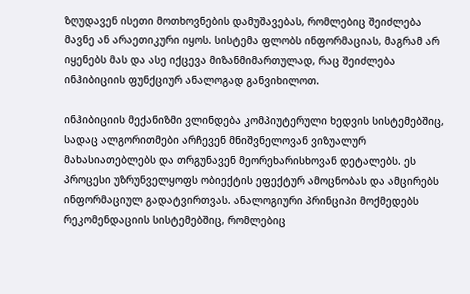ზღუდავენ ისეთი მოთხოვნების დამუშავებას, რომლებიც შეიძლება მავნე ან არაეთიკური იყოს. სისტემა ფლობს ინფორმაციას, მაგრამ არ იყენებს მას და ასე იქცევა მიზანმიმართულად, რაც შეიძლება ინჰიბიციის ფუნქციურ ანალოგად განვიხილოთ.

ინჰიბიციის მექანიზმი ვლინდება კომპიუტერული ხედვის სისტემებშიც, სადაც ალგორითმები არჩევენ მნიშვნელოვან ვიზუალურ მახასიათებლებს და თრგუნავენ მეორეხარისხოვან დეტალებს. ეს პროცესი უზრუნველყოფს ობიექტის ეფექტურ ამოცნობას და ამცირებს ინფორმაციულ გადატვირთვას. ანალოგიური პრინციპი მოქმედებს რეკომენდაციის სისტემებშიც, რომლებიც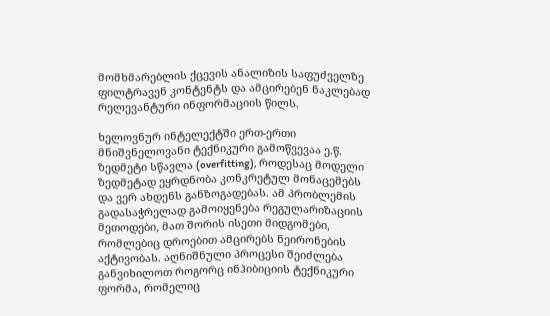მომხმარებლის ქცევის ანალიზის საფუძველზე ფილტრავენ კონტენტს და ამცირებენ ნაკლებად რელევანტური ინფორმაციის წილს.

ხელოვნურ ინტელექტში ერთ-ერთი მნიშვნელოვანი ტექნიკური გამოწვევაა ე.წ. ზედმეტი სწავლა (overfitting), როდესაც მოდელი ზედმეტად ეყრდნობა კონკრეტულ მონაცემებს და ვერ ახდენს განზოგადებას. ამ პრობლემის გადასაჭრელად გამოიყენება რეგულარიზაციის მეთოდები, მათ შორის ისეთი მიდგომები, რომლებიც დროებით ამცირებს ნეირონების აქტივობას. აღნიშნული პროცესი შეიძლება განვიხილოთ როგორც ინჰიბიციის ტექნიკური ფორმა, რომელიც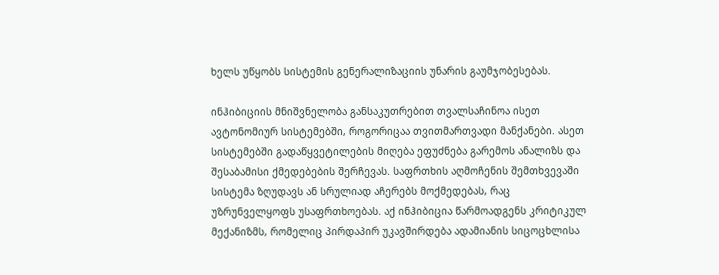ხელს უწყობს სისტემის გენერალიზაციის უნარის გაუმჯობესებას.

ინჰიბიციის მნიშვნელობა განსაკუთრებით თვალსაჩინოა ისეთ ავტონომიურ სისტემებში, როგორიცაა თვითმართვადი მანქანები. ასეთ სისტემებში გადაწყვეტილების მიღება ეფუძნება გარემოს ანალიზს და შესაბამისი ქმედებების შერჩევას. საფრთხის აღმოჩენის შემთხვევაში სისტემა ზღუდავს ან სრულიად აჩერებს მოქმედებას, რაც უზრუნველყოფს უსაფრთხოებას. აქ ინჰიბიცია წარმოადგენს კრიტიკულ მექანიზმს, რომელიც პირდაპირ უკავშირდება ადამიანის სიცოცხლისა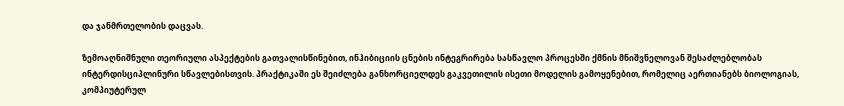და ჯანმრთელობის დაცვას.

ზემოაღნიშნული თეორიული ასპექტების გათვალისწინებით, ინჰიბიციის ცნების ინტეგრირება სასწავლო პროცესში ქმნის მნიშვნელოვან შესაძლებლობას ინტერდისციპლინური სწავლებისთვის. პრაქტიკაში ეს შეიძლება განხორციელდეს გაკვეთილის ისეთი მოდელის გამოყენებით, რომელიც აერთიანებს ბიოლოგიას, კომპიუტერულ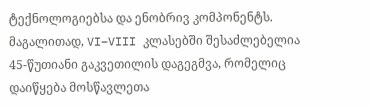ტექნოლოგიებსა და ენობრივ კომპონენტს. მაგალითად, VI–VIII კლასებში შესაძლებელია 45-წუთიანი გაკვეთილის დაგეგმვა, რომელიც დაიწყება მოსწავლეთა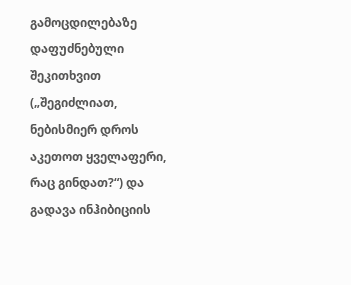გამოცდილებაზე დაფუძნებული შეკითხვით („შეგიძლიათ, ნებისმიერ დროს აკეთოთ ყველაფერი, რაც გინდათ?“) და გადავა ინჰიბიციის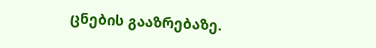ცნების გააზრებაზე.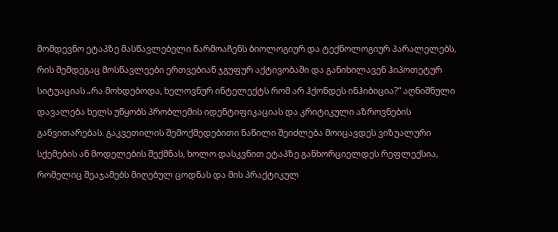მომდევნო ეტაპზე მასწავლებელი წარმოაჩენს ბიოლოგიურ და ტექნოლოგიურ პარალელებს, რის შემდეგაც მოსწავლეები ერთვებიან ჯგუფურ აქტივობაში და განიხილავენ ჰიპოთეტურ სიტუაციას „რა მოხდებოდა, ხელოვნურ ინტელექტს რომ არ ჰქონდეს ინჰიბიცია?“ აღნიშნული დავალება ხელს უწყობს პრობლემის იდენტიფიკაციას და კრიტიკული აზროვნების განვითარებას. გაკვეთილის შემოქმედებითი ნაწილი შეიძლება მოიცავდეს ვიზუალური სქემების ან მოდელების შექმნას, ხოლო დასკვნით ეტაპზე განხორციელდეს რეფლექსია, რომელიც შეაჯამებს მიღებულ ცოდნას და მის პრაქტიკულ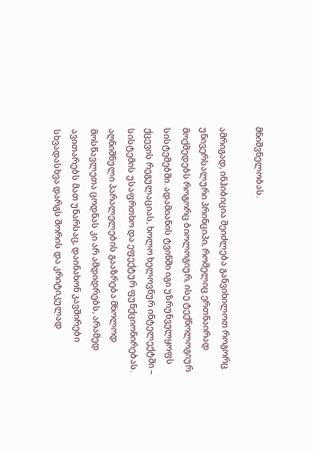მნიშვნელობას.

ამრიგად, ინჰიბიცია შეიძლება განვიხილოთ როგორც უნივერსალური პრინციპი, რომელიც ერთნაირად მოქმედებს როგორც ბიოლოგიურ, ისე ტექნოლოგიურ სისტემებში. ადამიანის ტვინში იგი უზრუნველყოფს ქცევის რეგულაციას, ხოლო ხელოვნურ ინტელექტში – სისტემის უსაფრთხო და ეფექტურ ფუნქციონირებას. აღნიშნული პარალელების გააზრება მხოლოდ მოსწავლეთა ცოდნას კი არ ამდიდრებს, არამედ ავითარებს მათ უნარსაც, დაინახონ კავშირები სხვადასხვა დარგს შორის და კრიტიკულად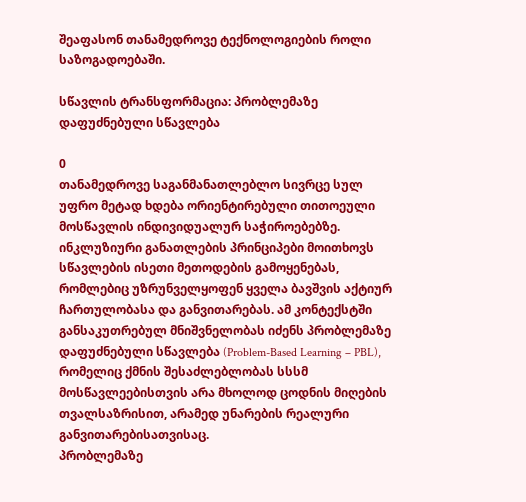შეაფასონ თანამედროვე ტექნოლოგიების როლი საზოგადოებაში.

სწავლის ტრანსფორმაცია: პრობლემაზე დაფუძნებული სწავლება

0
თანამედროვე საგანმანათლებლო სივრცე სულ უფრო მეტად ხდება ორიენტირებული თითოეული მოსწავლის ინდივიდუალურ საჭიროებებზე. ინკლუზიური განათლების პრინციპები მოითხოვს სწავლების ისეთი მეთოდების გამოყენებას, რომლებიც უზრუნველყოფენ ყველა ბავშვის აქტიურ ჩართულობასა და განვითარებას. ამ კონტექსტში განსაკუთრებულ მნიშვნელობას იძენს პრობლემაზე დაფუძნებული სწავლება (Problem-Based Learning – PBL), რომელიც ქმნის შესაძლებლობას სსსმ მოსწავლეებისთვის არა მხოლოდ ცოდნის მიღების თვალსაზრისით, არამედ უნარების რეალური განვითარებისათვისაც.
პრობლემაზე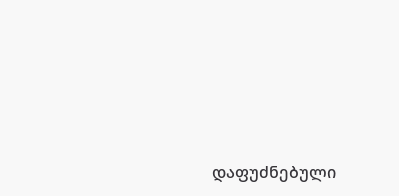დაფუძნებული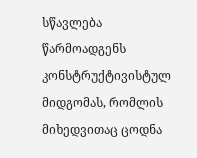სწავლება წარმოადგენს კონსტრუქტივისტულ მიდგომას, რომლის მიხედვითაც ცოდნა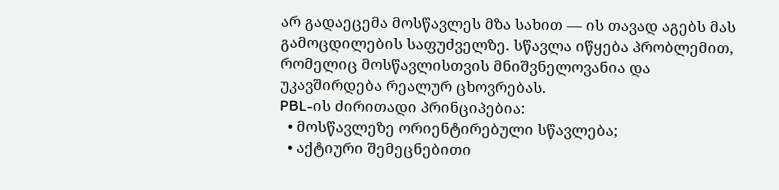არ გადაეცემა მოსწავლეს მზა სახით — ის თავად აგებს მას გამოცდილების საფუძველზე. სწავლა იწყება პრობლემით, რომელიც მოსწავლისთვის მნიშვნელოვანია და უკავშირდება რეალურ ცხოვრებას.
PBL-ის ძირითადი პრინციპებია:
  • მოსწავლეზე ორიენტირებული სწავლება;
  • აქტიური შემეცნებითი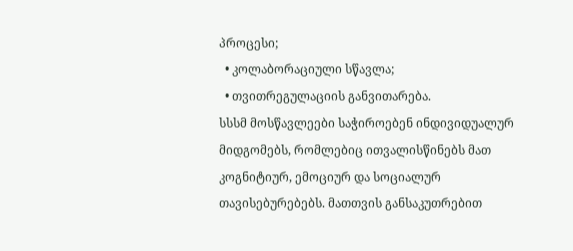პროცესი;
  • კოლაბორაციული სწავლა;
  • თვითრეგულაციის განვითარება.
სსსმ მოსწავლეები საჭიროებენ ინდივიდუალურ მიდგომებს, რომლებიც ითვალისწინებს მათ კოგნიტიურ, ემოციურ და სოციალურ თავისებურებებს. მათთვის განსაკუთრებით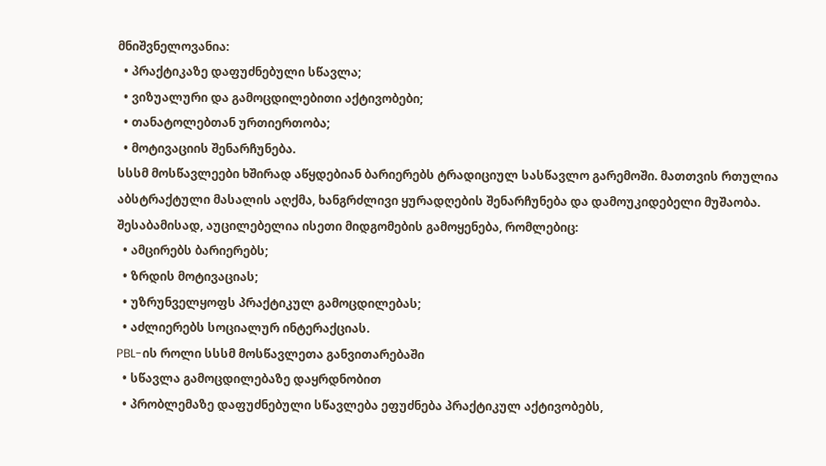მნიშვნელოვანია:
  • პრაქტიკაზე დაფუძნებული სწავლა;
  • ვიზუალური და გამოცდილებითი აქტივობები;
  • თანატოლებთან ურთიერთობა;
  • მოტივაციის შენარჩუნება.
სსსმ მოსწავლეები ხშირად აწყდებიან ბარიერებს ტრადიციულ სასწავლო გარემოში. მათთვის რთულია აბსტრაქტული მასალის აღქმა, ხანგრძლივი ყურადღების შენარჩუნება და დამოუკიდებელი მუშაობა. შესაბამისად, აუცილებელია ისეთი მიდგომების გამოყენება, რომლებიც:
  • ამცირებს ბარიერებს;
  • ზრდის მოტივაციას;
  • უზრუნველყოფს პრაქტიკულ გამოცდილებას;
  • აძლიერებს სოციალურ ინტერაქციას.
PBL-ის როლი სსსმ მოსწავლეთა განვითარებაში
  • სწავლა გამოცდილებაზე დაყრდნობით
  • პრობლემაზე დაფუძნებული სწავლება ეფუძნება პრაქტიკულ აქტივობებს,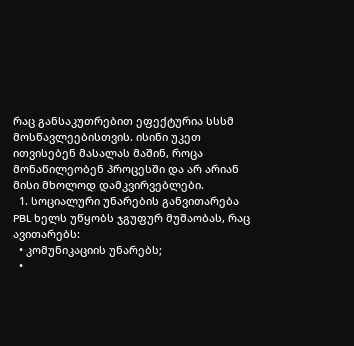რაც განსაკუთრებით ეფექტურია სსსმ მოსწავლეებისთვის. ისინი უკეთ ითვისებენ მასალას მაშინ, როცა მონაწილეობენ პროცესში და არ არიან მისი მხოლოდ დამკვირვებლები.
  1. სოციალური უნარების განვითარება
PBL ხელს უწყობს ჯგუფურ მუშაობას, რაც ავითარებს:
  • კომუნიკაციის უნარებს;
  •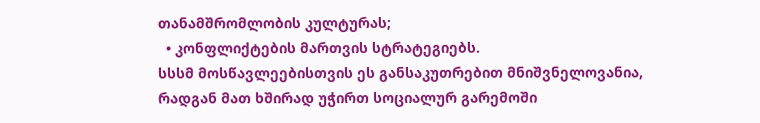თანამშრომლობის კულტურას;
  • კონფლიქტების მართვის სტრატეგიებს.
სსსმ მოსწავლეებისთვის ეს განსაკუთრებით მნიშვნელოვანია, რადგან მათ ხშირად უჭირთ სოციალურ გარემოში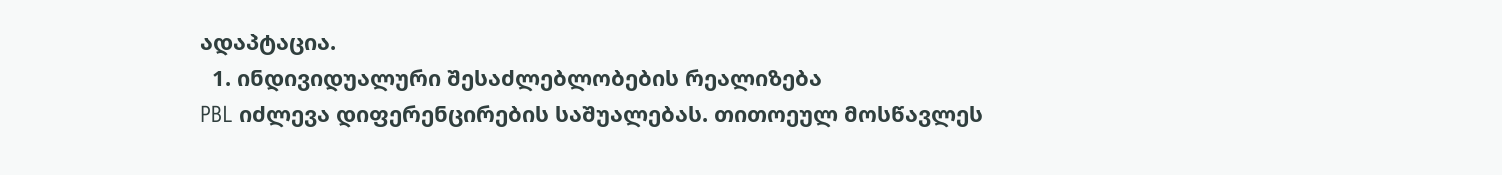ადაპტაცია.
  1. ინდივიდუალური შესაძლებლობების რეალიზება
PBL იძლევა დიფერენცირების საშუალებას. თითოეულ მოსწავლეს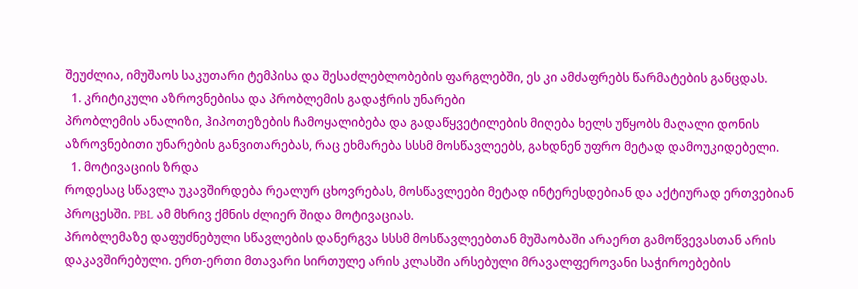შეუძლია, იმუშაოს საკუთარი ტემპისა და შესაძლებლობების ფარგლებში, ეს კი ამძაფრებს წარმატების განცდას.
  1. კრიტიკული აზროვნებისა და პრობლემის გადაჭრის უნარები
პრობლემის ანალიზი, ჰიპოთეზების ჩამოყალიბება და გადაწყვეტილების მიღება ხელს უწყობს მაღალი დონის აზროვნებითი უნარების განვითარებას, რაც ეხმარება სსსმ მოსწავლეებს, გახდნენ უფრო მეტად დამოუკიდებელი.
  1. მოტივაციის ზრდა
როდესაც სწავლა უკავშირდება რეალურ ცხოვრებას, მოსწავლეები მეტად ინტერესდებიან და აქტიურად ერთვებიან პროცესში. PBL ამ მხრივ ქმნის ძლიერ შიდა მოტივაციას.
პრობლემაზე დაფუძნებული სწავლების დანერგვა სსსმ მოსწავლეებთან მუშაობაში არაერთ გამოწვევასთან არის დაკავშირებული. ერთ-ერთი მთავარი სირთულე არის კლასში არსებული მრავალფეროვანი საჭიროებების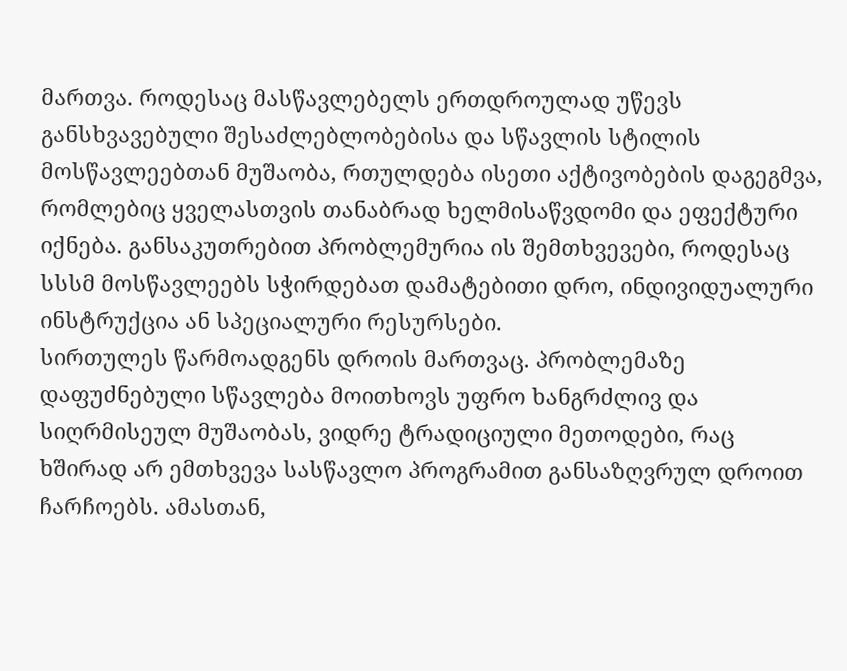მართვა. როდესაც მასწავლებელს ერთდროულად უწევს განსხვავებული შესაძლებლობებისა და სწავლის სტილის მოსწავლეებთან მუშაობა, რთულდება ისეთი აქტივობების დაგეგმვა, რომლებიც ყველასთვის თანაბრად ხელმისაწვდომი და ეფექტური იქნება. განსაკუთრებით პრობლემურია ის შემთხვევები, როდესაც სსსმ მოსწავლეებს სჭირდებათ დამატებითი დრო, ინდივიდუალური ინსტრუქცია ან სპეციალური რესურსები.
სირთულეს წარმოადგენს დროის მართვაც. პრობლემაზე დაფუძნებული სწავლება მოითხოვს უფრო ხანგრძლივ და სიღრმისეულ მუშაობას, ვიდრე ტრადიციული მეთოდები, რაც ხშირად არ ემთხვევა სასწავლო პროგრამით განსაზღვრულ დროით ჩარჩოებს. ამასთან,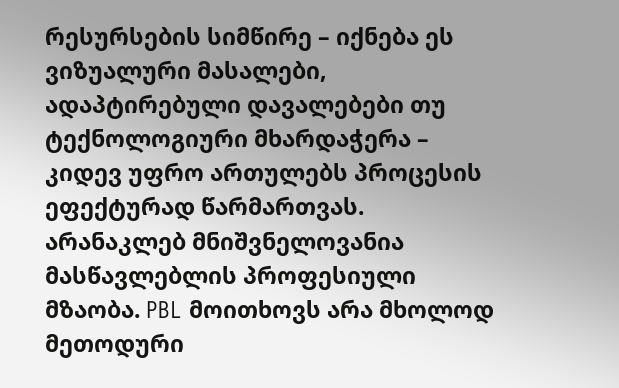რესურსების სიმწირე – იქნება ეს ვიზუალური მასალები, ადაპტირებული დავალებები თუ ტექნოლოგიური მხარდაჭერა – კიდევ უფრო ართულებს პროცესის ეფექტურად წარმართვას.
არანაკლებ მნიშვნელოვანია მასწავლებლის პროფესიული მზაობა. PBL მოითხოვს არა მხოლოდ მეთოდური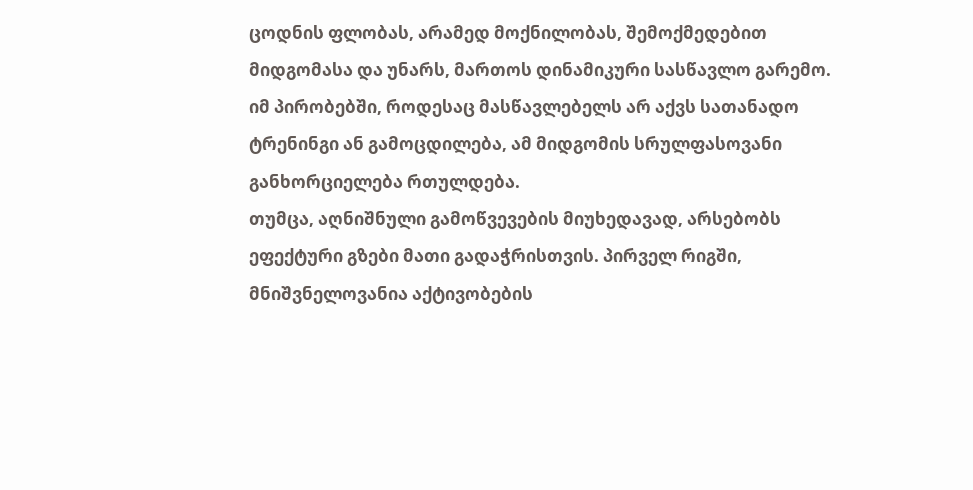ცოდნის ფლობას, არამედ მოქნილობას, შემოქმედებით მიდგომასა და უნარს, მართოს დინამიკური სასწავლო გარემო. იმ პირობებში, როდესაც მასწავლებელს არ აქვს სათანადო ტრენინგი ან გამოცდილება, ამ მიდგომის სრულფასოვანი განხორციელება რთულდება.
თუმცა, აღნიშნული გამოწვევების მიუხედავად, არსებობს ეფექტური გზები მათი გადაჭრისთვის. პირველ რიგში, მნიშვნელოვანია აქტივობების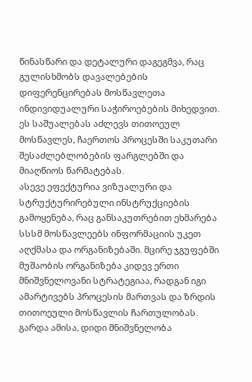წინასწარი და დეტალური დაგეგმვა, რაც გულისხმობს დავალებების დიფერენცირებას მოსწავლეთა ინდივიდუალური საჭიროებების მიხედვით. ეს საშუალებას აძლევს თითოეულ მოსწავლეს, ჩაერთოს პროცესში საკუთარი შესაძლებლობების ფარგლებში და მიაღწიოს წარმატებას.
ასევე ეფექტურია ვიზუალური და სტრუქტურირებული ინსტრუქციების გამოყენება, რაც განსაკუთრებით ეხმარება სსსმ მოსწავლეებს ინფორმაციის უკეთ აღქმასა და ორგანიზებაში. მცირე ჯგუფებში მუშაობის ორგანიზება კიდევ ერთი მნიშვნელოვანი სტრატეგიაა, რადგან იგი ამარტივებს პროცესის მართვას და ზრდის თითოეული მოსწავლის ჩართულობას.
გარდა ამისა, დიდი მნიშვნელობა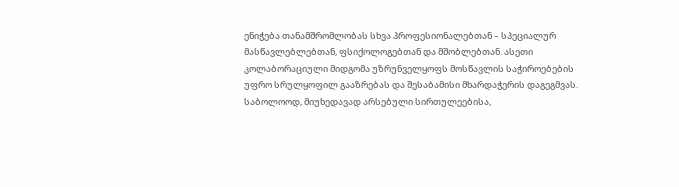ენიჭება თანამშრომლობას სხვა პროფესიონალებთან – სპეციალურ მასწავლებლებთან, ფსიქოლოგებთან და მშობლებთან. ასეთი კოლაბორაციული მიდგომა უზრუნველყოფს მოსწავლის საჭიროებების უფრო სრულყოფილ გააზრებას და შესაბამისი მხარდაჭერის დაგეგმვას.
საბოლოოდ, მიუხედავად არსებული სირთულეებისა,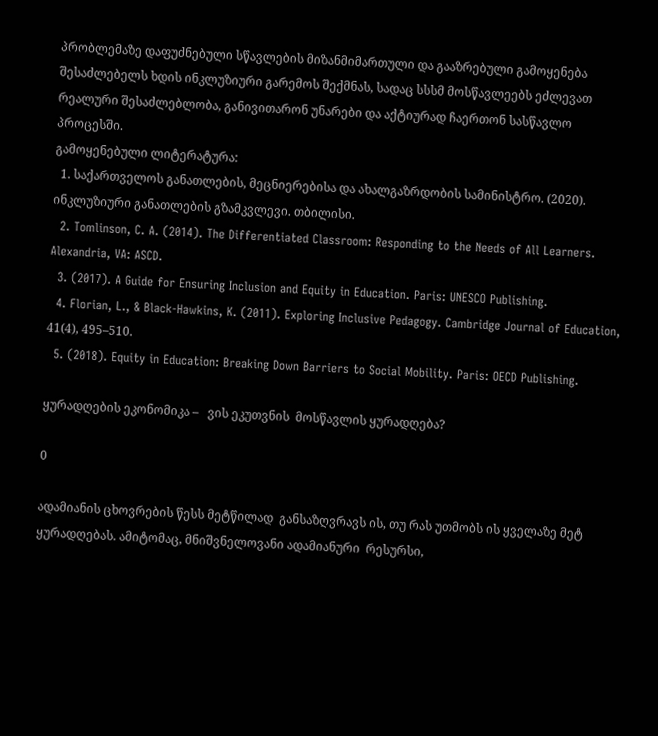პრობლემაზე დაფუძნებული სწავლების მიზანმიმართული და გააზრებული გამოყენება შესაძლებელს ხდის ინკლუზიური გარემოს შექმნას, სადაც სსსმ მოსწავლეებს ეძლევათ რეალური შესაძლებლობა, განივითარონ უნარები და აქტიურად ჩაერთონ სასწავლო პროცესში.
გამოყენებული ლიტერატურა:
  1. საქართველოს განათლების, მეცნიერებისა და ახალგაზრდობის სამინისტრო. (2020). ინკლუზიური განათლების გზამკვლევი. თბილისი.
  2. Tomlinson, C. A. (2014). The Differentiated Classroom: Responding to the Needs of All Learners. Alexandria, VA: ASCD.
  3. (2017). A Guide for Ensuring Inclusion and Equity in Education. Paris: UNESCO Publishing.
  4. Florian, L., & Black-Hawkins, K. (2011). Exploring Inclusive Pedagogy. Cambridge Journal of Education, 41(4), 495–510.
  5. (2018). Equity in Education: Breaking Down Barriers to Social Mobility. Paris: OECD Publishing.

ყურადღების ეკონომიკა –   ვის ეკუთვნის  მოსწავლის ყურადღება?

0

ადამიანის ცხოვრების წესს მეტწილად  განსაზღვრავს ის, თუ რას უთმობს ის ყველაზე მეტ ყურადღებას. ამიტომაც, მნიშვნელოვანი ადამიანური  რესურსი,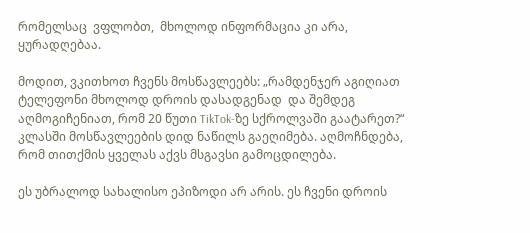რომელსაც  ვფლობთ,  მხოლოდ ინფორმაცია კი არა, ყურადღებაა.

მოდით, ვკითხოთ ჩვენს მოსწავლეებს: „რამდენჯერ აგიღიათ ტელეფონი მხოლოდ დროის დასადგენად  და შემდეგ აღმოგიჩენიათ, რომ 20 წუთი TikTok-ზე სქროლვაში გაატარეთ?“ კლასში მოსწავლეების დიდ ნაწილს გაეღიმება. აღმოჩნდება, რომ თითქმის ყველას აქვს მსგავსი გამოცდილება.

ეს უბრალოდ სახალისო ეპიზოდი არ არის. ეს ჩვენი დროის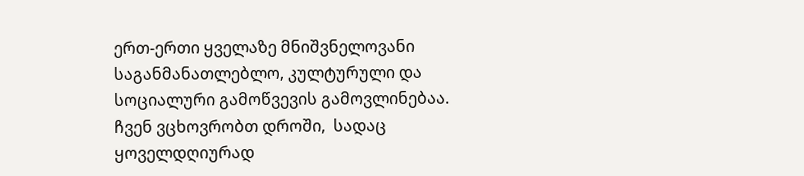ერთ-ერთი ყველაზე მნიშვნელოვანი საგანმანათლებლო, კულტურული და სოციალური გამოწვევის გამოვლინებაა. ჩვენ ვცხოვრობთ დროში,  სადაც ყოველდღიურად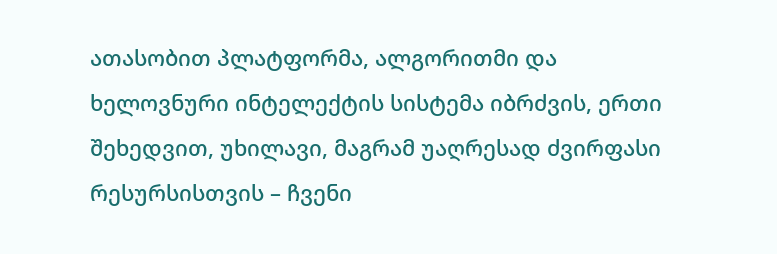ათასობით პლატფორმა, ალგორითმი და ხელოვნური ინტელექტის სისტემა იბრძვის, ერთი შეხედვით, უხილავი, მაგრამ უაღრესად ძვირფასი რესურსისთვის – ჩვენი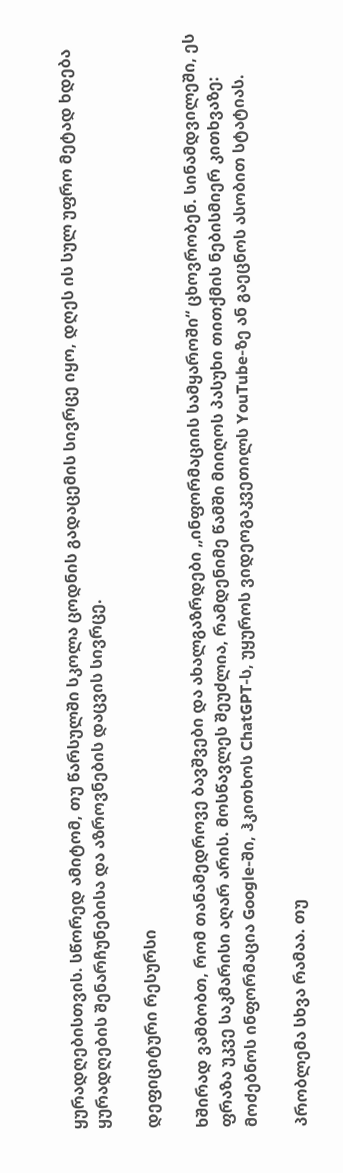ყურადღებისთვის. სწორედ ამიტომ, თუ წარსულში სკოლა ცოდნის გადაცემის სივრცე იყო, დღეს ის სულ უფრო მეტად ხდება ყურადღების შენარჩუნებისა და აზროვნების დაცვის სივრცე.

დეფიციტური რესურსი

ხშირად ვამბობთ, რომ თანამედროვე ბავშვები და ახალგაზრდები „ინფორმაციის სამყაროში“ ცხოვრობენ. სინამდვილეში, ეს ფრაზა უკვე საკმარისი აღარ არის. მოსწავლეს შეუძლია, რამდენიმე წამში მიიღოს პასუხი თითქმის ნებისმიერ კითხვაზე: მოძებნოს ინფორმაცია Google-ში, ჰკითხოს ChatGPT-ს, უყუროს ვიდეოგაკვეთილს YouTube-ზე ან გაეცნოს ასობით სტატიას.

პრობლემა სხვა რამაა. თუ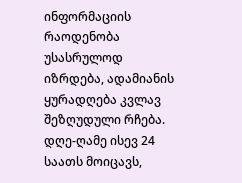ინფორმაციის რაოდენობა უსასრულოდ იზრდება, ადამიანის ყურადღება კვლავ შეზღუდული რჩება. დღე-ღამე ისევ 24 საათს მოიცავს,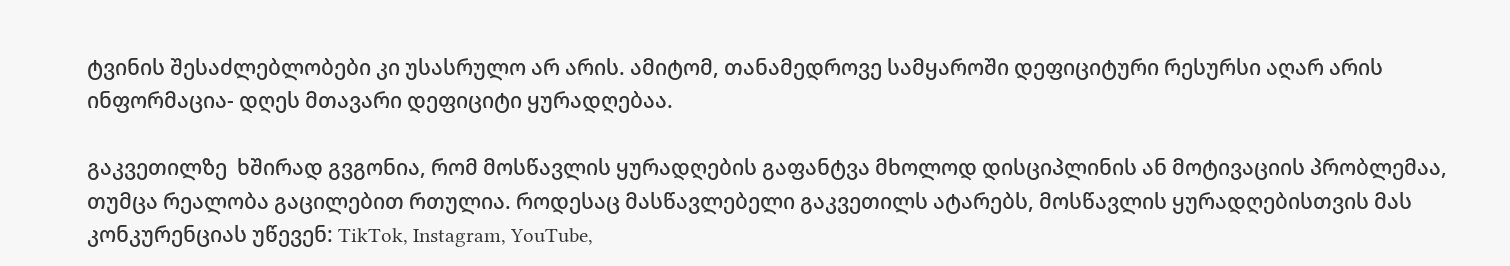ტვინის შესაძლებლობები კი უსასრულო არ არის. ამიტომ, თანამედროვე სამყაროში დეფიციტური რესურსი აღარ არის ინფორმაცია- დღეს მთავარი დეფიციტი ყურადღებაა.

გაკვეთილზე  ხშირად გვგონია, რომ მოსწავლის ყურადღების გაფანტვა მხოლოდ დისციპლინის ან მოტივაციის პრობლემაა, თუმცა რეალობა გაცილებით რთულია. როდესაც მასწავლებელი გაკვეთილს ატარებს, მოსწავლის ყურადღებისთვის მას კონკურენციას უწევენ: TikTok, Instagram, YouTube,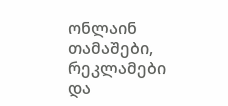ონლაინ თამაშები, რეკლამები და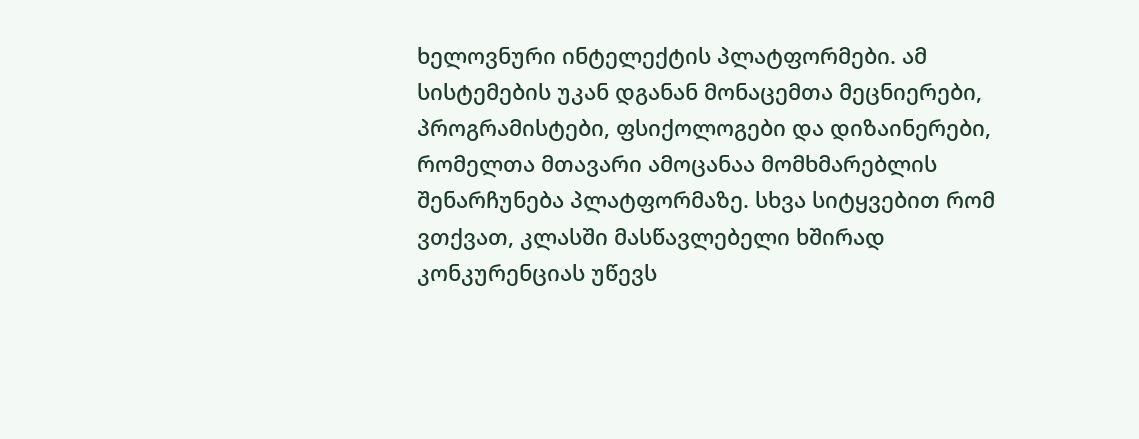ხელოვნური ინტელექტის პლატფორმები. ამ სისტემების უკან დგანან მონაცემთა მეცნიერები, პროგრამისტები, ფსიქოლოგები და დიზაინერები, რომელთა მთავარი ამოცანაა მომხმარებლის შენარჩუნება პლატფორმაზე. სხვა სიტყვებით რომ ვთქვათ, კლასში მასწავლებელი ხშირად კონკურენციას უწევს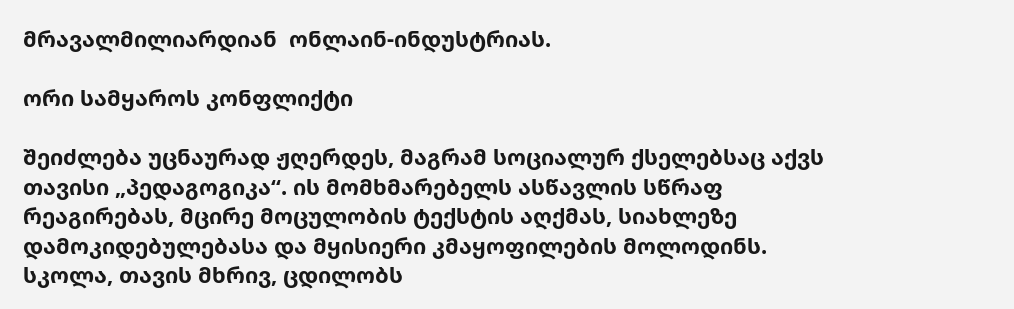მრავალმილიარდიან  ონლაინ-ინდუსტრიას.

ორი სამყაროს კონფლიქტი

შეიძლება უცნაურად ჟღერდეს, მაგრამ სოციალურ ქსელებსაც აქვს თავისი „პედაგოგიკა“. ის მომხმარებელს ასწავლის სწრაფ რეაგირებას, მცირე მოცულობის ტექსტის აღქმას, სიახლეზე დამოკიდებულებასა და მყისიერი კმაყოფილების მოლოდინს. სკოლა, თავის მხრივ, ცდილობს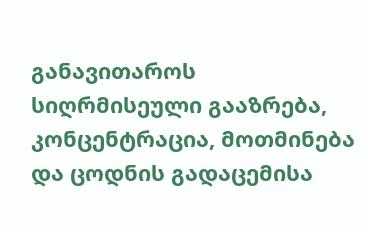განავითაროს სიღრმისეული გააზრება, კონცენტრაცია, მოთმინება და ცოდნის გადაცემისა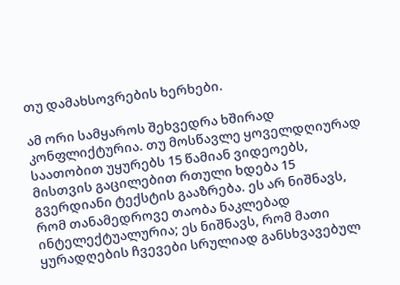თუ დამახსოვრების ხერხები.

ამ ორი სამყაროს შეხვედრა ხშირად კონფლიქტურია. თუ მოსწავლე ყოველდღიურად საათობით უყურებს 15 წამიან ვიდეოებს, მისთვის გაცილებით რთული ხდება 15 გვერდიანი ტექსტის გააზრება. ეს არ ნიშნავს, რომ თანამედროვე თაობა ნაკლებად ინტელექტუალურია; ეს ნიშნავს, რომ მათი ყურადღების ჩვევები სრულიად განსხვავებულ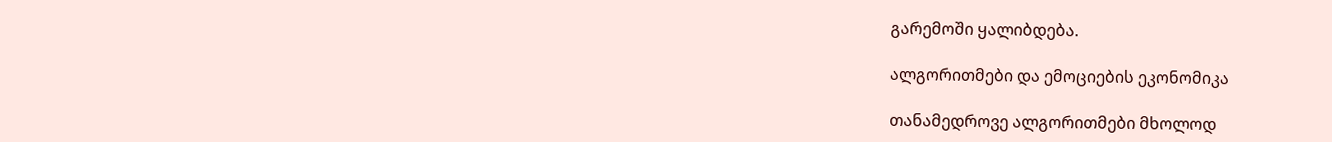გარემოში ყალიბდება.

ალგორითმები და ემოციების ეკონომიკა

თანამედროვე ალგორითმები მხოლოდ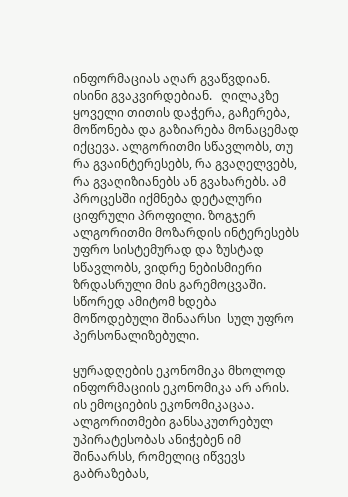ინფორმაციას აღარ გვაწვდიან. ისინი გვაკვირდებიან.   ღილაკზე ყოველი თითის დაჭერა, გაჩერება, მოწონება და გაზიარება მონაცემად იქცევა. ალგორითმი სწავლობს, თუ რა გვაინტერესებს, რა გვაღელვებს, რა გვაღიზიანებს ან გვახარებს. ამ პროცესში იქმნება დეტალური ციფრული პროფილი. ზოგჯერ ალგორითმი მოზარდის ინტერესებს უფრო სისტემურად და ზუსტად სწავლობს, ვიდრე ნებისმიერი ზრდასრული მის გარემოცვაში. სწორედ ამიტომ ხდება მოწოდებული შინაარსი  სულ უფრო პერსონალიზებული.

ყურადღების ეკონომიკა მხოლოდ ინფორმაციის ეკონომიკა არ არის.  ის ემოციების ეკონომიკაცაა. ალგორითმები განსაკუთრებულ უპირატესობას ანიჭებენ იმ შინაარსს, რომელიც იწვევს გაბრაზებას,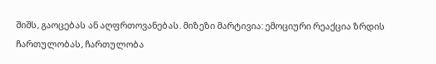შიშს, გაოცებას ან აღფრთოვანებას. მიზეზი მარტივია: ემოციური რეაქცია ზრდის ჩართულობას, ჩართულობა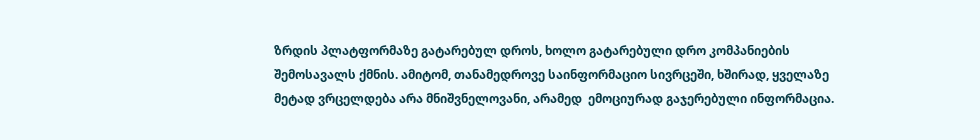ზრდის პლატფორმაზე გატარებულ დროს, ხოლო გატარებული დრო კომპანიების შემოსავალს ქმნის. ამიტომ, თანამედროვე საინფორმაციო სივრცეში, ხშირად, ყველაზე მეტად ვრცელდება არა მნიშვნელოვანი, არამედ  ემოციურად გაჯერებული ინფორმაცია.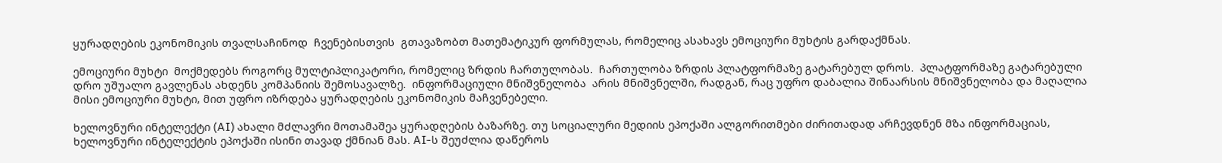ყურადღების ეკონომიკის თვალსაჩინოდ  ჩვენებისთვის  გთავაზობთ მათემატიკურ ფორმულას, რომელიც ასახავს ემოციური მუხტის გარდაქმნას.

ემოციური მუხტი  მოქმედებს როგორც მულტიპლიკატორი, რომელიც ზრდის ჩართულობას.  ჩართულობა ზრდის პლატფორმაზე გატარებულ დროს.  პლატფორმაზე გატარებული დრო უშუალო გავლენას ახდენს კომპანიის შემოსავალზე.  ინფორმაციული მნიშვნელობა  არის მნიშვნელში, რადგან, რაც უფრო დაბალია შინაარსის მნიშვნელობა და მაღალია მისი ემოციური მუხტი, მით უფრო იზრდება ყურადღების ეკონომიკის მაჩვენებელი.

ხელოვნური ინტელექტი (AI) ახალი მძლავრი მოთამაშეა ყურადღების ბაზარზე. თუ სოციალური მედიის ეპოქაში ალგორითმები ძირითადად არჩევდნენ მზა ინფორმაციას, ხელოვნური ინტელექტის ეპოქაში ისინი თავად ქმნიან მას. AI-ს შეუძლია დაწეროს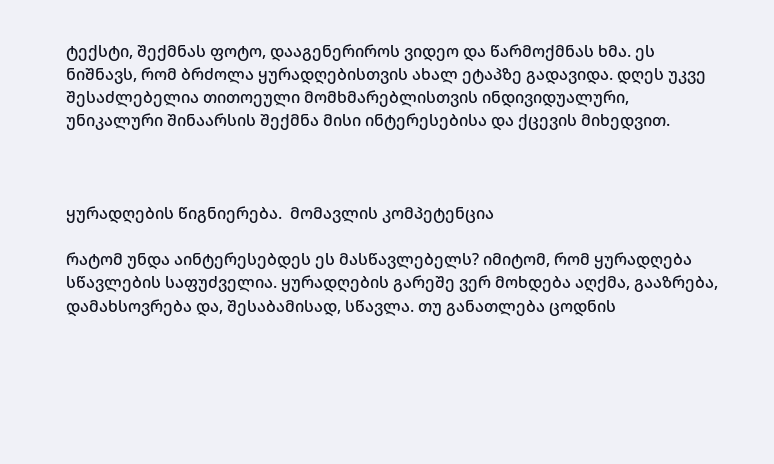ტექსტი, შექმნას ფოტო, დააგენერიროს ვიდეო და წარმოქმნას ხმა. ეს ნიშნავს, რომ ბრძოლა ყურადღებისთვის ახალ ეტაპზე გადავიდა. დღეს უკვე შესაძლებელია თითოეული მომხმარებლისთვის ინდივიდუალური, უნიკალური შინაარსის შექმნა მისი ინტერესებისა და ქცევის მიხედვით.



ყურადღების წიგნიერება.  მომავლის კომპეტენცია

რატომ უნდა აინტერესებდეს ეს მასწავლებელს? იმიტომ, რომ ყურადღება სწავლების საფუძველია. ყურადღების გარეშე ვერ მოხდება აღქმა, გააზრება, დამახსოვრება და, შესაბამისად, სწავლა. თუ განათლება ცოდნის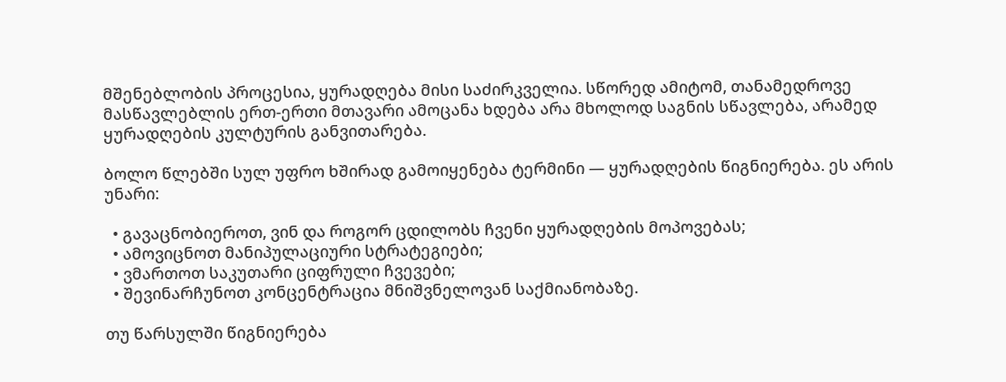მშენებლობის პროცესია, ყურადღება მისი საძირკველია. სწორედ ამიტომ, თანამედროვე მასწავლებლის ერთ-ერთი მთავარი ამოცანა ხდება არა მხოლოდ საგნის სწავლება, არამედ ყურადღების კულტურის განვითარება.

ბოლო წლებში სულ უფრო ხშირად გამოიყენება ტერმინი — ყურადღების წიგნიერება. ეს არის უნარი:

  • გავაცნობიეროთ, ვინ და როგორ ცდილობს ჩვენი ყურადღების მოპოვებას;
  • ამოვიცნოთ მანიპულაციური სტრატეგიები;
  • ვმართოთ საკუთარი ციფრული ჩვევები;
  • შევინარჩუნოთ კონცენტრაცია მნიშვნელოვან საქმიანობაზე.

თუ წარსულში წიგნიერება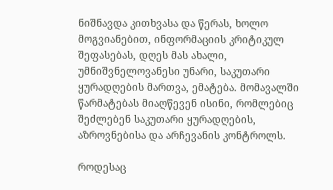ნიშნავდა კითხვასა და წერას, ხოლო მოგვიანებით, ინფორმაციის კრიტიკულ შეფასებას, დღეს მას ახალი, უმნიშვნელოვანესი უნარი, საკუთარი ყურადღების მართვა, ემატება. მომავალში წარმატებას მიაღწევენ ისინი, რომლებიც შეძლებენ საკუთარი ყურადღების, აზროვნებისა და არჩევანის კონტროლს.

როდესაც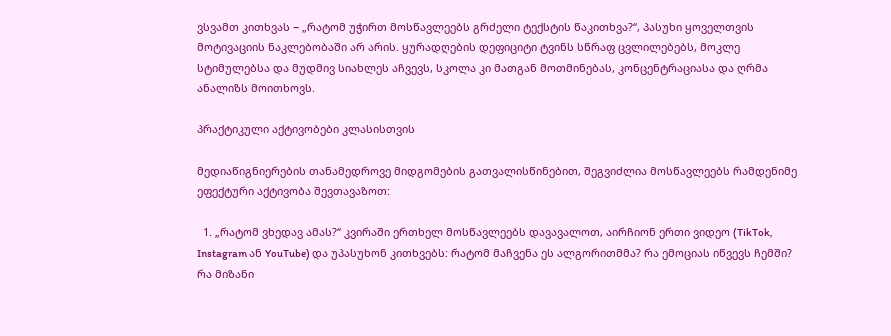ვსვამთ კითხვას − „რატომ უჭირთ მოსწავლეებს გრძელი ტექსტის წაკითხვა?“, პასუხი ყოველთვის მოტივაციის ნაკლებობაში არ არის. ყურადღების დეფიციტი ტვინს სწრაფ ცვლილებებს, მოკლე სტიმულებსა და მუდმივ სიახლეს აჩვევს, სკოლა კი მათგან მოთმინებას, კონცენტრაციასა და ღრმა ანალიზს მოითხოვს.

პრაქტიკული აქტივობები კლასისთვის

მედიაწიგნიერების თანამედროვე მიდგომების გათვალისწინებით, შეგვიძლია მოსწავლეებს რამდენიმე ეფექტური აქტივობა შევთავაზოთ:

  1. „რატომ ვხედავ ამას?“ კვირაში ერთხელ მოსწავლეებს დავავალოთ, აირჩიონ ერთი ვიდეო (TikTok, Instagram ან YouTube) და უპასუხონ კითხვებს: რატომ მაჩვენა ეს ალგორითმმა? რა ემოციას იწვევს ჩემში? რა მიზანი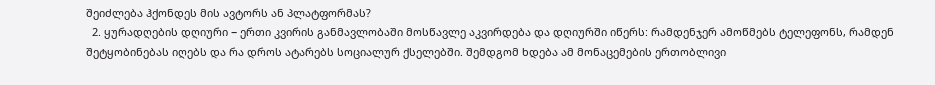შეიძლება ჰქონდეს მის ავტორს ან პლატფორმას?
  2. ყურადღების დღიური − ერთი კვირის განმავლობაში მოსწავლე აკვირდება და დღიურში იწერს: რამდენჯერ ამოწმებს ტელეფონს, რამდენ შეტყობინებას იღებს და რა დროს ატარებს სოციალურ ქსელებში. შემდგომ ხდება ამ მონაცემების ერთობლივი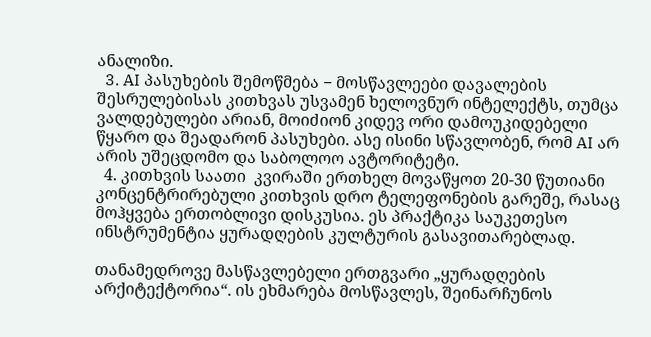ანალიზი.
  3. AI პასუხების შემოწმება − მოსწავლეები დავალების შესრულებისას კითხვას უსვამენ ხელოვნურ ინტელექტს, თუმცა ვალდებულები არიან, მოიძიონ კიდევ ორი დამოუკიდებელი წყარო და შეადარონ პასუხები. ასე ისინი სწავლობენ, რომ AI არ არის უშეცდომო და საბოლოო ავტორიტეტი.
  4. კითხვის საათი  კვირაში ერთხელ მოვაწყოთ 20-30 წუთიანი კონცენტრირებული კითხვის დრო ტელეფონების გარეშე, რასაც მოჰყვება ერთობლივი დისკუსია. ეს პრაქტიკა საუკეთესო ინსტრუმენტია ყურადღების კულტურის გასავითარებლად.

თანამედროვე მასწავლებელი ერთგვარი „ყურადღების არქიტექტორია“. ის ეხმარება მოსწავლეს, შეინარჩუნოს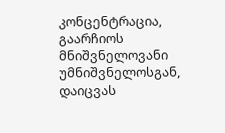კონცენტრაცია, გაარჩიოს მნიშვნელოვანი უმნიშვნელოსგან, დაიცვას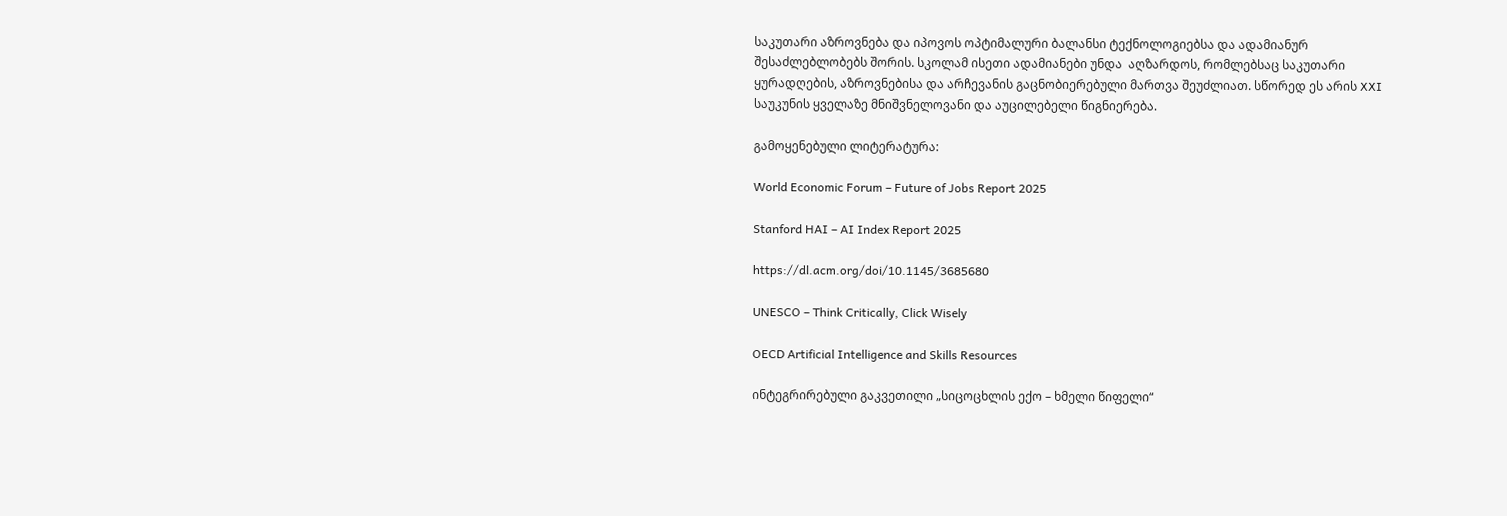საკუთარი აზროვნება და იპოვოს ოპტიმალური ბალანსი ტექნოლოგიებსა და ადამიანურ შესაძლებლობებს შორის. სკოლამ ისეთი ადამიანები უნდა  აღზარდოს, რომლებსაც საკუთარი ყურადღების, აზროვნებისა და არჩევანის გაცნობიერებული მართვა შეუძლიათ. სწორედ ეს არის XXI საუკუნის ყველაზე მნიშვნელოვანი და აუცილებელი წიგნიერება.

გამოყენებული ლიტერატურა:

World Economic Forum – Future of Jobs Report 2025

Stanford HAI – AI Index Report 2025

https://dl.acm.org/doi/10.1145/3685680

UNESCO – Think Critically, Click Wisely

OECD Artificial Intelligence and Skills Resources

ინტეგრირებული გაკვეთილი „სიცოცხლის ექო – ხმელი წიფელი“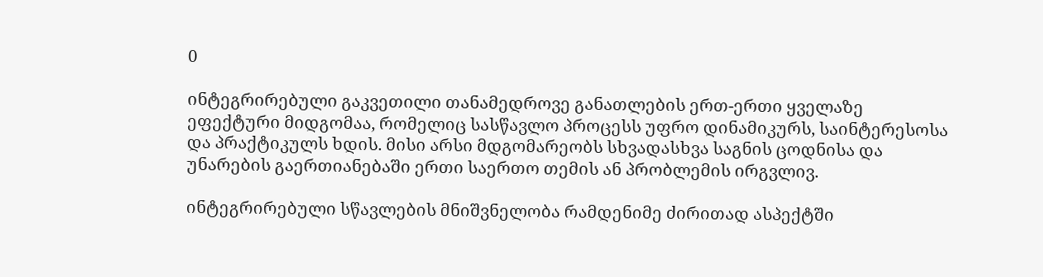0

ინტეგრირებული გაკვეთილი თანამედროვე განათლების ერთ-ერთი ყველაზე ეფექტური მიდგომაა, რომელიც სასწავლო პროცესს უფრო დინამიკურს, საინტერესოსა და პრაქტიკულს ხდის. მისი არსი მდგომარეობს სხვადასხვა საგნის ცოდნისა და უნარების გაერთიანებაში ერთი საერთო თემის ან პრობლემის ირგვლივ.

ინტეგრირებული სწავლების მნიშვნელობა რამდენიმე ძირითად ასპექტში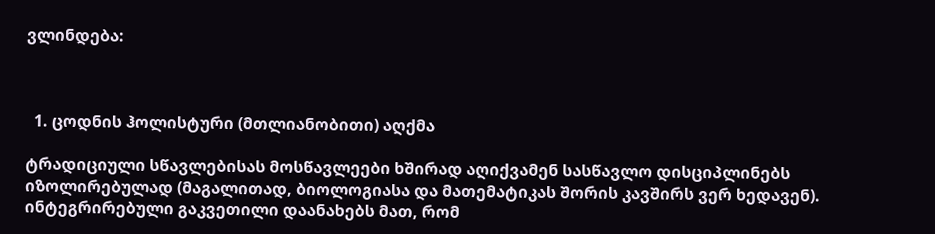ვლინდება:



  1. ცოდნის ჰოლისტური (მთლიანობითი) აღქმა

ტრადიციული სწავლებისას მოსწავლეები ხშირად აღიქვამენ სასწავლო დისციპლინებს იზოლირებულად (მაგალითად, ბიოლოგიასა და მათემატიკას შორის კავშირს ვერ ხედავენ). ინტეგრირებული გაკვეთილი დაანახებს მათ, რომ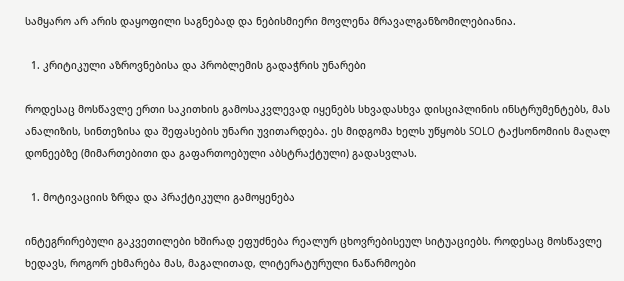სამყარო არ არის დაყოფილი საგნებად და ნებისმიერი მოვლენა მრავალგანზომილებიანია.

  1. კრიტიკული აზროვნებისა და პრობლემის გადაჭრის უნარები

როდესაც მოსწავლე ერთი საკითხის გამოსაკვლევად იყენებს სხვადასხვა დისციპლინის ინსტრუმენტებს, მას ანალიზის, სინთეზისა და შეფასების უნარი უვითარდება. ეს მიდგომა ხელს უწყობს SOLO ტაქსონომიის მაღალ დონეებზე (მიმართებითი და გაფართოებული აბსტრაქტული) გადასვლას.

  1. მოტივაციის ზრდა და პრაქტიკული გამოყენება

ინტეგრირებული გაკვეთილები ხშირად ეფუძნება რეალურ ცხოვრებისეულ სიტუაციებს. როდესაც მოსწავლე ხედავს, როგორ ეხმარება მას, მაგალითად, ლიტერატურული ნაწარმოები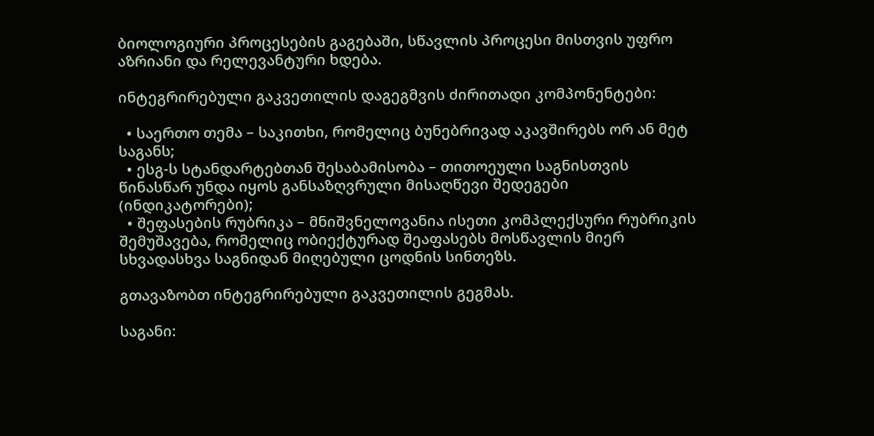ბიოლოგიური პროცესების გაგებაში, სწავლის პროცესი მისთვის უფრო აზრიანი და რელევანტური ხდება.

ინტეგრირებული გაკვეთილის დაგეგმვის ძირითადი კომპონენტები:

  • საერთო თემა – საკითხი, რომელიც ბუნებრივად აკავშირებს ორ ან მეტ საგანს;
  • ესგ-ს სტანდარტებთან შესაბამისობა – თითოეული საგნისთვის წინასწარ უნდა იყოს განსაზღვრული მისაღწევი შედეგები (ინდიკატორები);
  • შეფასების რუბრიკა – მნიშვნელოვანია ისეთი კომპლექსური რუბრიკის შემუშავება, რომელიც ობიექტურად შეაფასებს მოსწავლის მიერ სხვადასხვა საგნიდან მიღებული ცოდნის სინთეზს.

გთავაზობთ ინტეგრირებული გაკვეთილის გეგმას.

საგანი: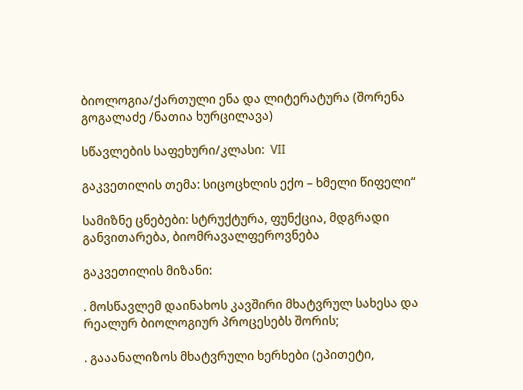ბიოლოგია/ქართული ენა და ლიტერატურა (შორენა გოგალაძე /ნათია ხურცილავა)

სწავლების საფეხური/კლასი:  VII

გაკვეთილის თემა: სიცოცხლის ექო – ხმელი წიფელი“

სამიზნე ცნებები: სტრუქტურა, ფუნქცია, მდგრადი განვითარება, ბიომრავალფეროვნება

გაკვეთილის მიზანი:

. მოსწავლემ დაინახოს კავშირი მხატვრულ სახესა და რეალურ ბიოლოგიურ პროცესებს შორის;

. გააანალიზოს მხატვრული ხერხები (ეპითეტი,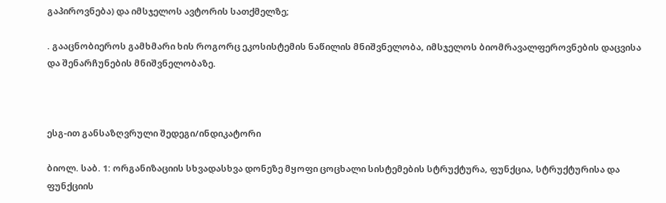გაპიროვნება) და იმსჯელოს ავტორის სათქმელზე;

. გააცნობიეროს გამხმარი ხის როგორც ეკოსისტემის ნაწილის მნიშვნელობა, იმსჯელოს ბიომრავალფეროვნების დაცვისა და შენარჩუნების მნიშვნელობაზე.



ესგ-ით განსაზღვრული შედეგი/ინდიკატორი

ბიოლ. საბ. 1: ორგანიზაციის სხვადასხვა დონეზე მყოფი ცოცხალი სისტემების სტრუქტურა, ფუნქცია, სტრუქტურისა და ფუნქციის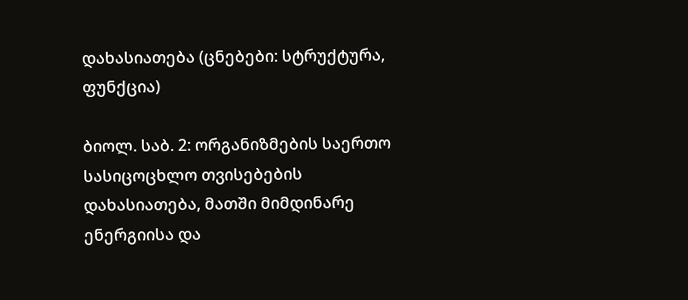დახასიათება (ცნებები: სტრუქტურა, ფუნქცია)

ბიოლ. საბ. 2: ორგანიზმების საერთო სასიცოცხლო თვისებების დახასიათება, მათში მიმდინარე ენერგიისა და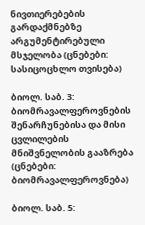ნივთიერებების გარდაქმნებზე არგუმენტირებული მსჯელობა (ცნებები: სასიცოცხლო თვისება)

ბიოლ. საბ. 3: ბიომრავალფეროვნების შენარჩუნებისა და მისი ცვლილების მნიშვნელობის გააზრება (ცნებები: ბიომრავალფეროვნება)

ბიოლ. საბ. 5: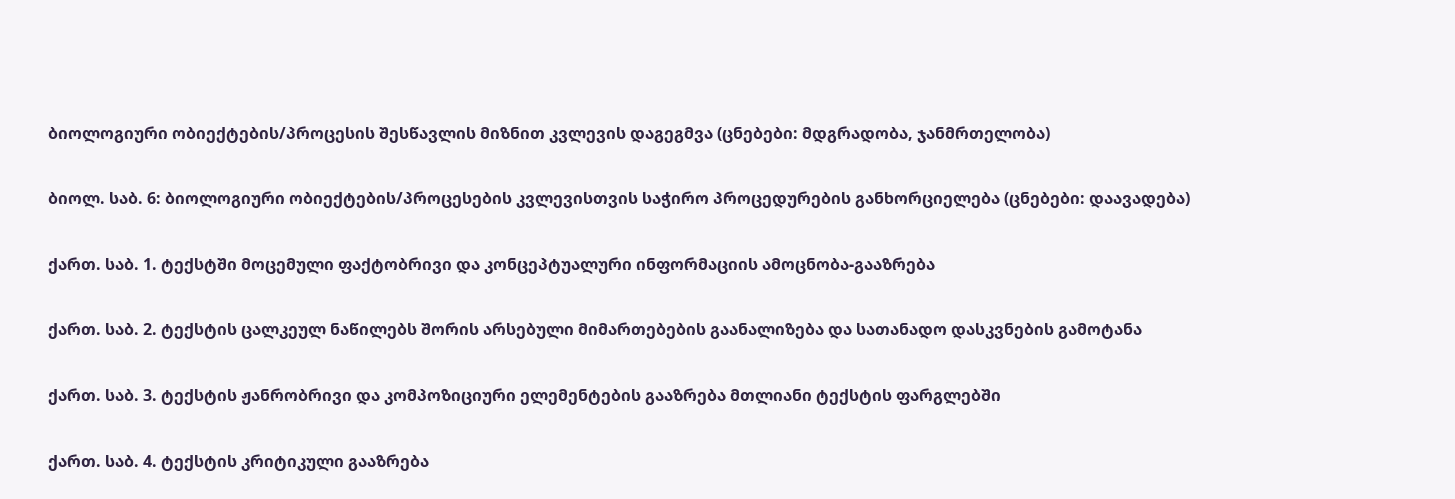ბიოლოგიური ობიექტების/პროცესის შესწავლის მიზნით კვლევის დაგეგმვა (ცნებები: მდგრადობა, ჯანმრთელობა)

ბიოლ. საბ. 6: ბიოლოგიური ობიექტების/პროცესების კვლევისთვის საჭირო პროცედურების განხორციელება (ცნებები: დაავადება)

ქართ. საბ. 1. ტექსტში მოცემული ფაქტობრივი და კონცეპტუალური ინფორმაციის ამოცნობა-გააზრება

ქართ. საბ. 2. ტექსტის ცალკეულ ნაწილებს შორის არსებული მიმართებების გაანალიზება და სათანადო დასკვნების გამოტანა

ქართ. საბ. 3. ტექსტის ჟანრობრივი და კომპოზიციური ელემენტების გააზრება მთლიანი ტექსტის ფარგლებში

ქართ. საბ. 4. ტექსტის კრიტიკული გააზრება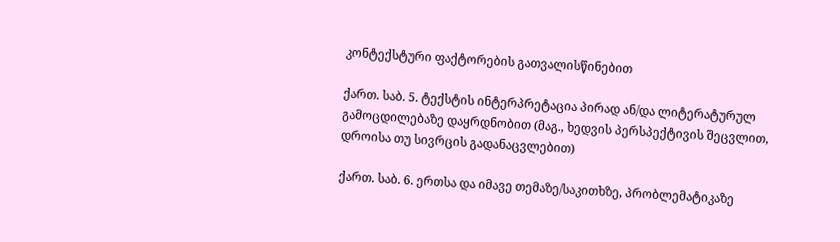კონტექსტური ფაქტორების გათვალისწინებით

ქართ. საბ. 5. ტექსტის ინტერპრეტაცია პირად ან/და ლიტერატურულ გამოცდილებაზე დაყრდნობით (მაგ., ხედვის პერსპექტივის შეცვლით, დროისა თუ სივრცის გადანაცვლებით)

ქართ. საბ. 6. ერთსა და იმავე თემაზე/საკითხზე, პრობლემატიკაზე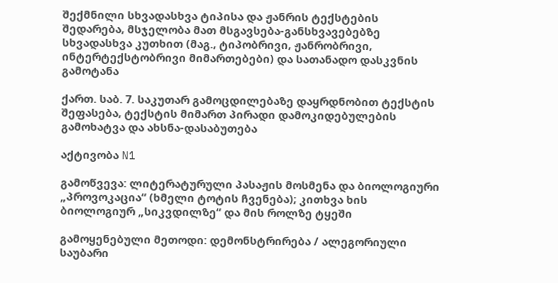შექმნილი სხვადასხვა ტიპისა და ჟანრის ტექსტების შედარება, მსჯელობა მათ მსგავსება-განსხვავებებზე სხვადასხვა კუთხით (მაგ., ტიპობრივი, ჟანრობრივი, ინტერტექსტობრივი მიმართებები) და სათანადო დასკვნის გამოტანა

ქართ. საბ. 7. საკუთარ გამოცდილებაზე დაყრდნობით ტექსტის შეფასება, ტექსტის მიმართ პირადი დამოკიდებულების გამოხატვა და ახსნა-დასაბუთება

აქტივობა N1

გამოწვევა: ლიტერატურული პასაჟის მოსმენა და ბიოლოგიური „პროვოკაცია“ (ხმელი ტოტის ჩვენება); კითხვა ხის ბიოლოგიურ „სიკვდილზე“ და მის როლზე ტყეში

გამოყენებული მეთოდი: დემონსტრირება / ალეგორიული საუბარი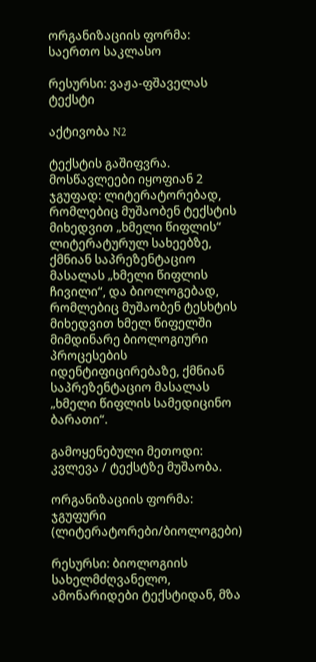ორგანიზაციის ფორმა: საერთო საკლასო

რესურსი: ვაჟა-ფშაველას ტექსტი

აქტივობა N2

ტექსტის გაშიფვრა. მოსწავლეები იყოფიან 2 ჯგუფად: ლიტერატორებად, რომლებიც მუშაობენ ტექსტის მიხედვით „ხმელი წიფლის“ ლიტერატურულ სახეებზე, ქმნიან საპრეზენტაციო მასალას „ხმელი წიფლის ჩივილი“, და ბიოლოგებად, რომლებიც მუშაობენ ტესხტის მიხედვით ხმელ წიფელში მიმდინარე ბიოლოგიური პროცესების იდენტიფიცირებაზე, ქმნიან საპრეზენტაციო მასალას „ხმელი წიფლის სამედიცინო ბარათი“.

გამოყენებული მეთოდი: კვლევა / ტექსტზე მუშაობა.

ორგანიზაციის ფორმა: ჯგუფური (ლიტერატორები/ბიოლოგები)

რესურსი: ბიოლოგიის სახელმძღვანელო, ამონარიდები ტექსტიდან, მზა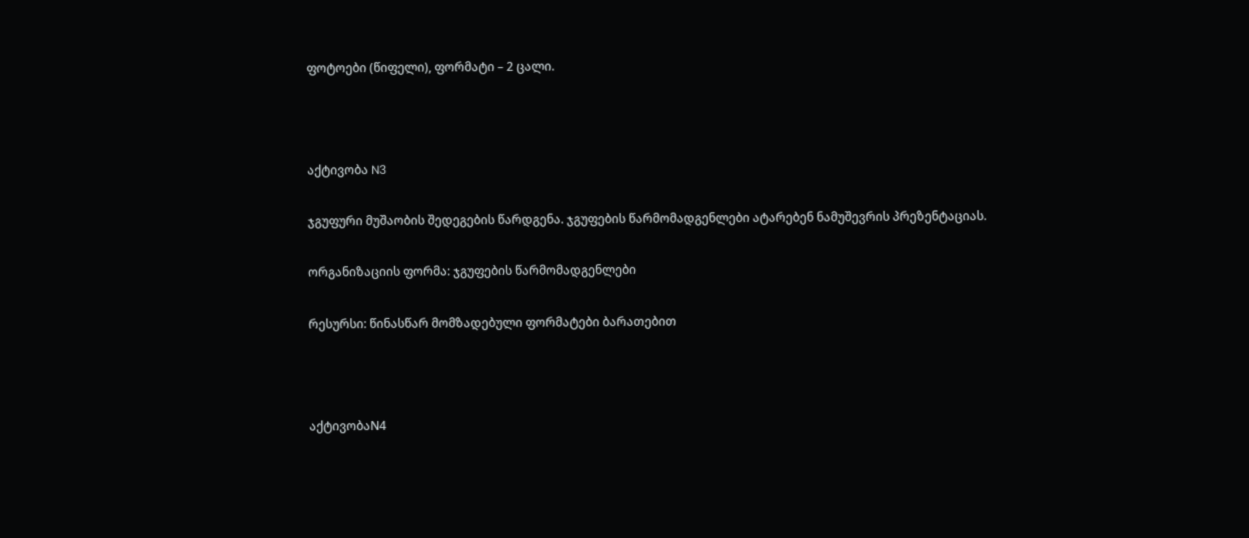ფოტოები (წიფელი), ფორმატი – 2 ცალი.



აქტივობა N3

ჯგუფური მუშაობის შედეგების წარდგენა. ჯგუფების წარმომადგენლები ატარებენ ნამუშევრის პრეზენტაციას.

ორგანიზაციის ფორმა: ჯგუფების წარმომადგენლები

რესურსი: წინასწარ მომზადებული ფორმატები ბარათებით



აქტივობაN4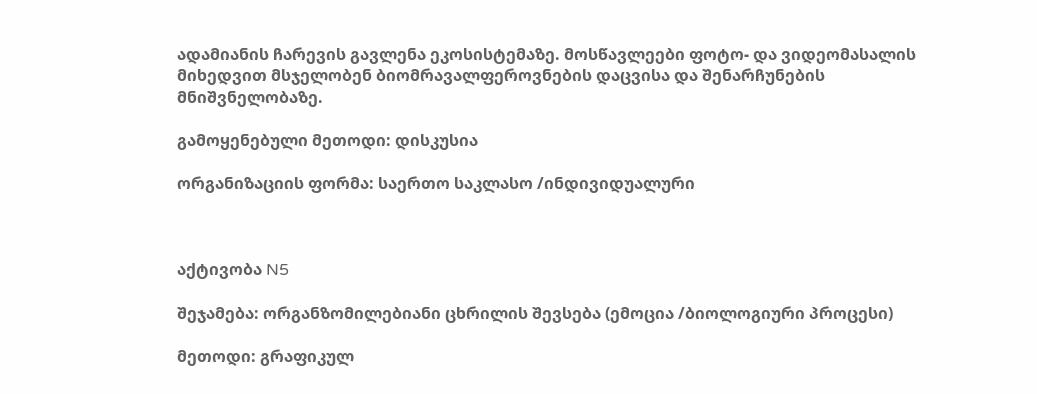ადამიანის ჩარევის გავლენა ეკოსისტემაზე. მოსწავლეები ფოტო- და ვიდეომასალის მიხედვით მსჯელობენ ბიომრავალფეროვნების დაცვისა და შენარჩუნების მნიშვნელობაზე.

გამოყენებული მეთოდი: დისკუსია

ორგანიზაციის ფორმა: საერთო საკლასო /ინდივიდუალური



აქტივობა N5

შეჯამება: ორგანზომილებიანი ცხრილის შევსება (ემოცია /ბიოლოგიური პროცესი)

მეთოდი: გრაფიკულ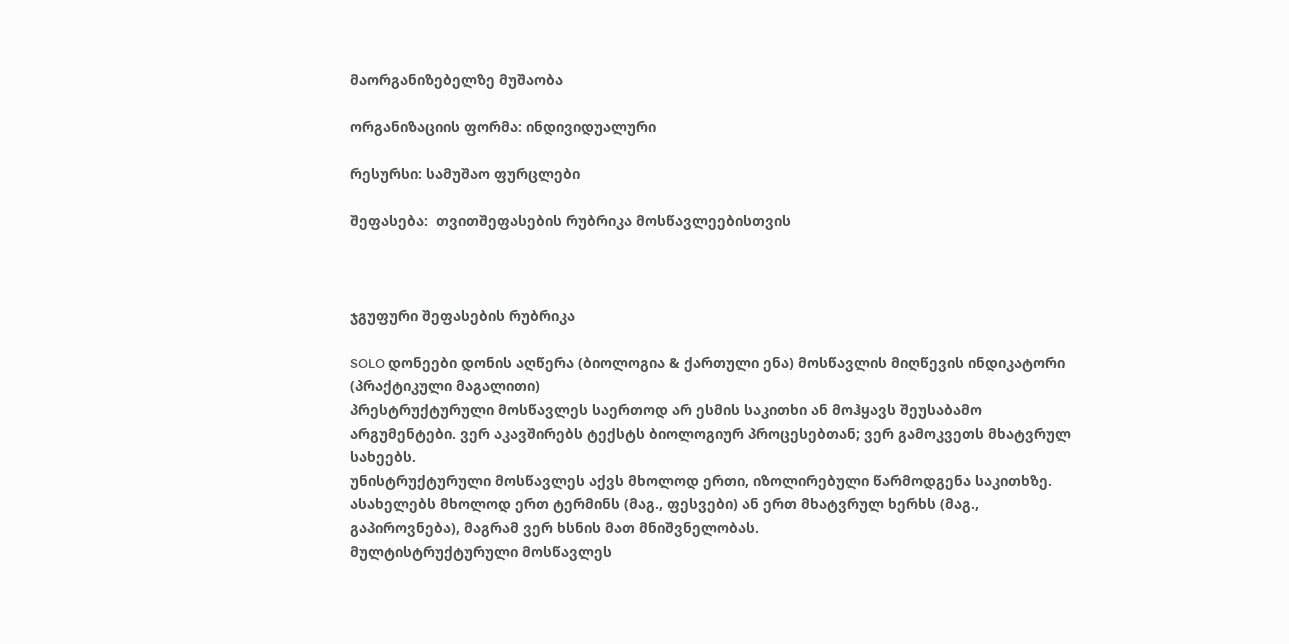მაორგანიზებელზე მუშაობა

ორგანიზაციის ფორმა: ინდივიდუალური

რესურსი: სამუშაო ფურცლები

შეფასება:  თვითშეფასების რუბრიკა მოსწავლეებისთვის



ჯგუფური შეფასების რუბრიკა

SOLO დონეები დონის აღწერა (ბიოლოგია & ქართული ენა) მოსწავლის მიღწევის ინდიკატორი (პრაქტიკული მაგალითი)
პრესტრუქტურული მოსწავლეს საერთოდ არ ესმის საკითხი ან მოჰყავს შეუსაბამო არგუმენტები. ვერ აკავშირებს ტექსტს ბიოლოგიურ პროცესებთან; ვერ გამოკვეთს მხატვრულ სახეებს.
უნისტრუქტურული მოსწავლეს აქვს მხოლოდ ერთი, იზოლირებული წარმოდგენა საკითხზე. ასახელებს მხოლოდ ერთ ტერმინს (მაგ., ფესვები) ან ერთ მხატვრულ ხერხს (მაგ., გაპიროვნება), მაგრამ ვერ ხსნის მათ მნიშვნელობას.
მულტისტრუქტურული მოსწავლეს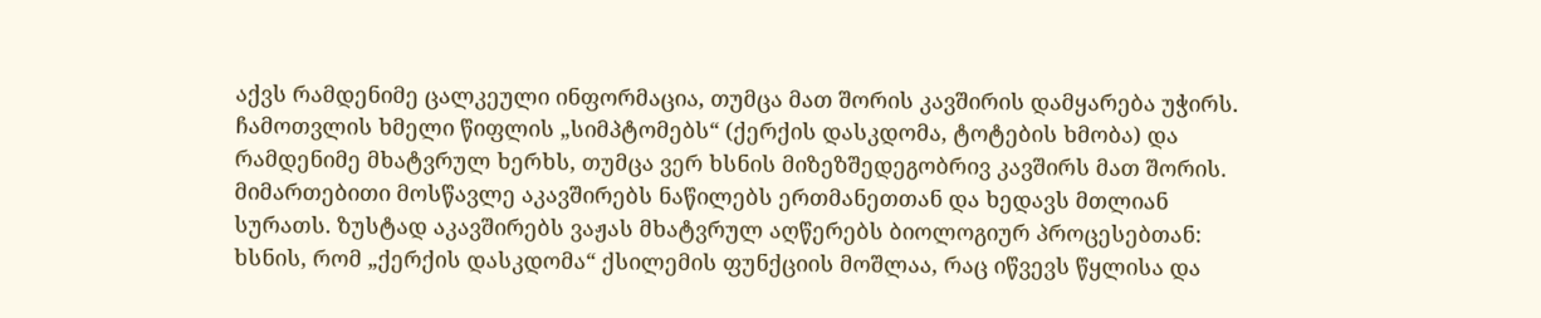აქვს რამდენიმე ცალკეული ინფორმაცია, თუმცა მათ შორის კავშირის დამყარება უჭირს. ჩამოთვლის ხმელი წიფლის „სიმპტომებს“ (ქერქის დასკდომა, ტოტების ხმობა) და რამდენიმე მხატვრულ ხერხს, თუმცა ვერ ხსნის მიზეზშედეგობრივ კავშირს მათ შორის.
მიმართებითი მოსწავლე აკავშირებს ნაწილებს ერთმანეთთან და ხედავს მთლიან სურათს. ზუსტად აკავშირებს ვაჟას მხატვრულ აღწერებს ბიოლოგიურ პროცესებთან: ხსნის, რომ „ქერქის დასკდომა“ ქსილემის ფუნქციის მოშლაა, რაც იწვევს წყლისა და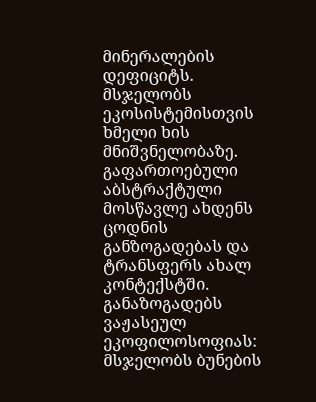მინერალების დეფიციტს. მსჯელობს ეკოსისტემისთვის ხმელი ხის მნიშვნელობაზე.
გაფართოებული აბსტრაქტული მოსწავლე ახდენს ცოდნის განზოგადებას და ტრანსფერს ახალ კონტექსტში. განაზოგადებს ვაჟასეულ ეკოფილოსოფიას: მსჯელობს ბუნების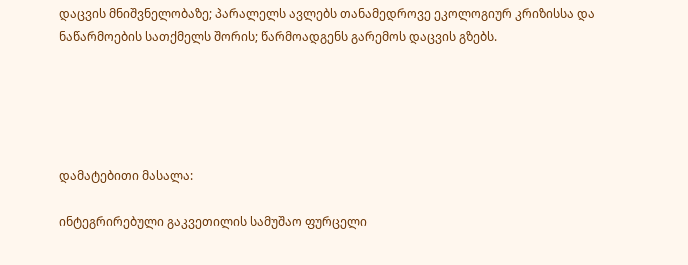დაცვის მნიშვნელობაზე; პარალელს ავლებს თანამედროვე ეკოლოგიურ კრიზისსა და ნაწარმოების სათქმელს შორის; წარმოადგენს გარემოს დაცვის გზებს.





დამატებითი მასალა:

ინტეგრირებული გაკვეთილის სამუშაო ფურცელი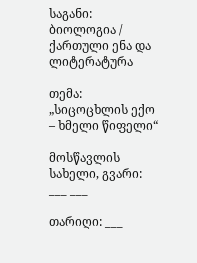საგანი: ბიოლოგია / ქართული ენა და ლიტერატურა

თემა: „სიცოცხლის ექო – ხმელი წიფელი“

მოსწავლის სახელი, გვარი: ___ ___

თარიღი: ___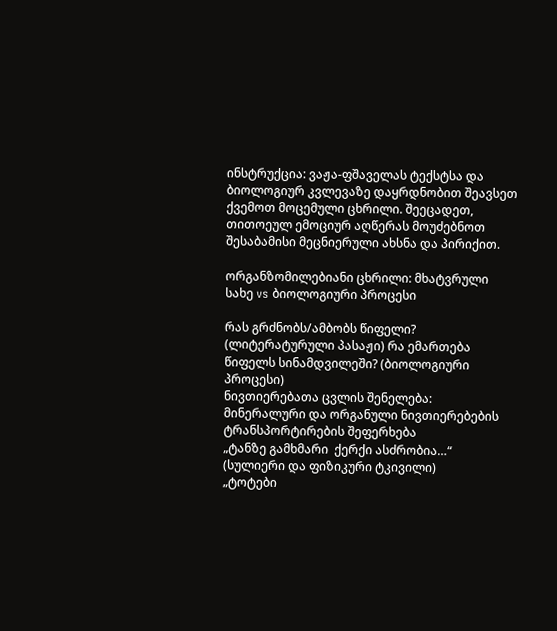ინსტრუქცია: ვაჟა-ფშაველას ტექსტსა და ბიოლოგიურ კვლევაზე დაყრდნობით შეავსეთ ქვემოთ მოცემული ცხრილი. შეეცადეთ, თითოეულ ემოციურ აღწერას მოუძებნოთ შესაბამისი მეცნიერული ახსნა და პირიქით.

ორგანზომილებიანი ცხრილი: მხატვრული სახე vs ბიოლოგიური პროცესი

რას გრძნობს/ამბობს წიფელი? (ლიტერატურული პასაჟი) რა ემართება წიფელს სინამდვილეში? (ბიოლოგიური პროცესი)
ნივთიერებათა ცვლის შენელება: მინერალური და ორგანული ნივთიერებების ტრანსპორტირების შეფერხება
„ტანზე გამხმარი  ქერქი ასძრობია…“ (სულიერი და ფიზიკური ტკივილი)
„ტოტები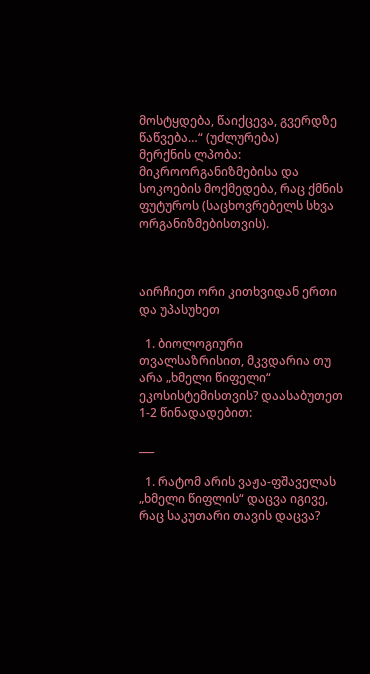მოსტყდება, წაიქცევა, გვერდზე წაწვება…“ (უძლურება)
მერქნის ლპობა: მიკროორგანიზმებისა და სოკოების მოქმედება, რაც ქმნის ფუტუროს (საცხოვრებელს სხვა ორგანიზმებისთვის).



აირჩიეთ ორი კითხვიდან ერთი და უპასუხეთ

  1. ბიოლოგიური თვალსაზრისით, მკვდარია თუ არა „ხმელი წიფელი“ ეკოსისტემისთვის? დაასაბუთეთ 1-2 წინადადებით:

___

  1. რატომ არის ვაჟა-ფშაველას „ხმელი წიფლის“ დაცვა იგივე, რაც საკუთარი თავის დაცვა?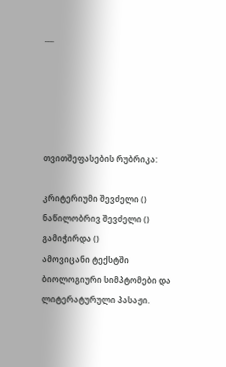___





თვითშეფასების რუბრიკა:

კრიტერიუმი შევძელი () ნაწილობრივ შევძელი () გამიჭირდა ()
ამოვიცანი ტექსტში ბიოლოგიური სიმპტომები და ლიტერატურული პასაჟი.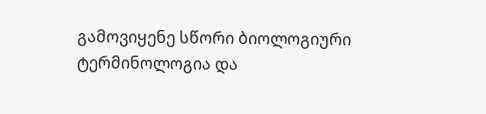გამოვიყენე სწორი ბიოლოგიური ტერმინოლოგია და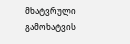მხატვრული გამოხატვის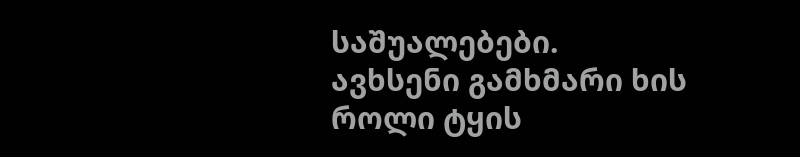საშუალებები.
ავხსენი გამხმარი ხის როლი ტყის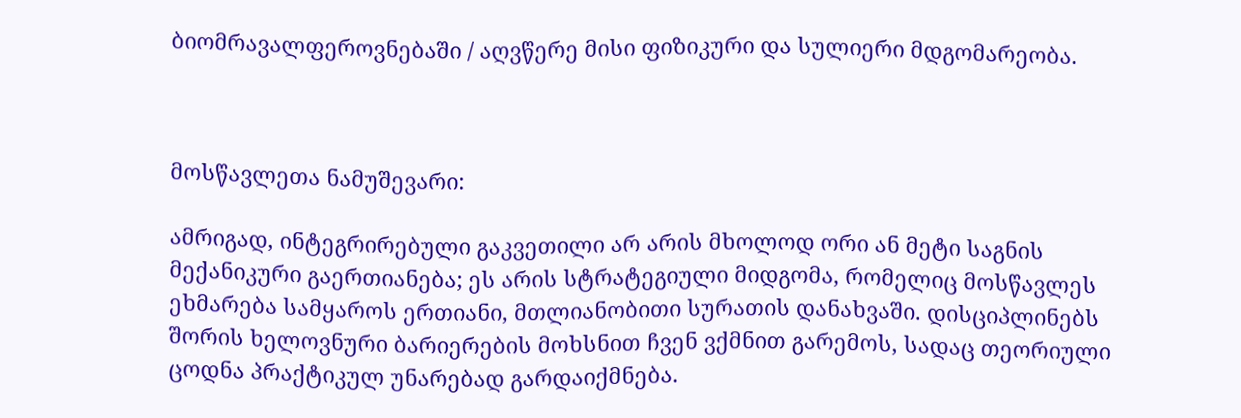ბიომრავალფეროვნებაში / აღვწერე მისი ფიზიკური და სულიერი მდგომარეობა.



მოსწავლეთა ნამუშევარი:

ამრიგად, ინტეგრირებული გაკვეთილი არ არის მხოლოდ ორი ან მეტი საგნის მექანიკური გაერთიანება; ეს არის სტრატეგიული მიდგომა, რომელიც მოსწავლეს ეხმარება სამყაროს ერთიანი, მთლიანობითი სურათის დანახვაში. დისციპლინებს შორის ხელოვნური ბარიერების მოხსნით ჩვენ ვქმნით გარემოს, სადაც თეორიული ცოდნა პრაქტიკულ უნარებად გარდაიქმნება.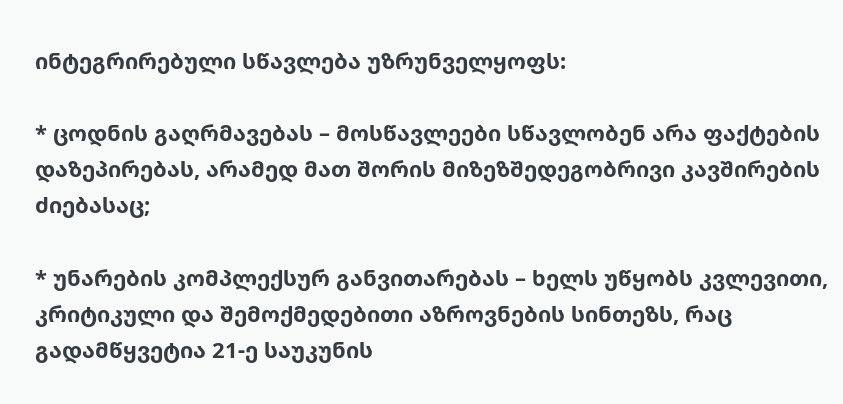ინტეგრირებული სწავლება უზრუნველყოფს:

* ცოდნის გაღრმავებას – მოსწავლეები სწავლობენ არა ფაქტების დაზეპირებას, არამედ მათ შორის მიზეზშედეგობრივი კავშირების ძიებასაც;

* უნარების კომპლექსურ განვითარებას – ხელს უწყობს კვლევითი, კრიტიკული და შემოქმედებითი აზროვნების სინთეზს, რაც გადამწყვეტია 21-ე საუკუნის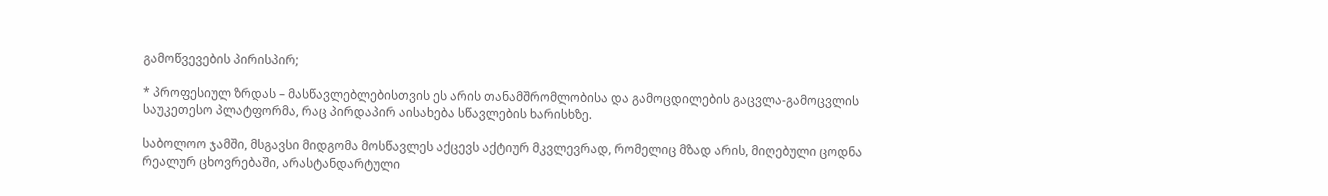გამოწვევების პირისპირ;

* პროფესიულ ზრდას – მასწავლებლებისთვის ეს არის თანამშრომლობისა და გამოცდილების გაცვლა-გამოცვლის საუკეთესო პლატფორმა, რაც პირდაპირ აისახება სწავლების ხარისხზე.

საბოლოო ჯამში, მსგავსი მიდგომა მოსწავლეს აქცევს აქტიურ მკვლევრად, რომელიც მზად არის, მიღებული ცოდნა რეალურ ცხოვრებაში, არასტანდარტული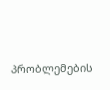პრობლემების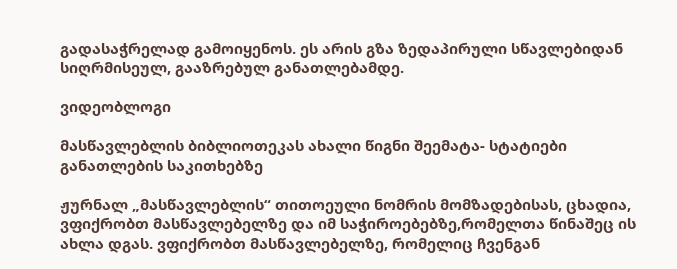გადასაჭრელად გამოიყენოს. ეს არის გზა ზედაპირული სწავლებიდან სიღრმისეულ, გააზრებულ განათლებამდე.

ვიდეობლოგი

მასწავლებლის ბიბლიოთეკას ახალი წიგნი შეემატა- სტატიები განათლების საკითხებზე

ჟურნალ „მასწავლებლის“ თითოეული ნომრის მომზადებისას, ცხადია, ვფიქრობთ მასწავლებელზე და იმ საჭიროებებზე,რომელთა წინაშეც ის ახლა დგას. ვფიქრობთ მასწავლებელზე, რომელიც ჩვენგან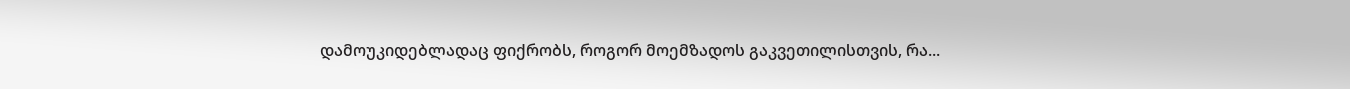დამოუკიდებლადაც ფიქრობს, როგორ მოემზადოს გაკვეთილისთვის, რა...